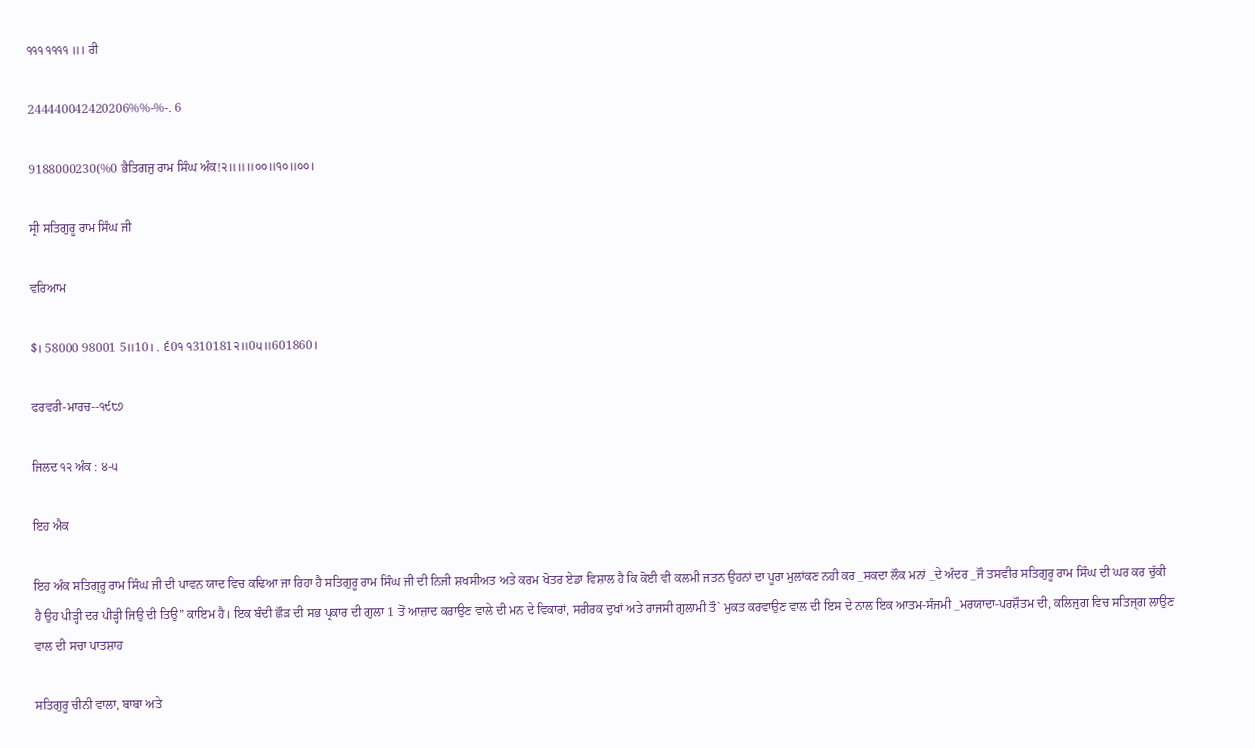੧੧੧ ੧੧੧੧ ॥। ਰੀ

244440042420206%%-%-. 6

9188000230(%0 ਭੈਤਿਗਜੁ ਰਾਮ ਸਿੰਘ ਅੰਕ!੨॥॥॥੦੦॥੧੦॥੦੦।

ਸ੍ਰੀ ਸਤਿਗੁਰੂ ਰਾਮ ਸਿੰਘ ਜੀ

ਵਰਿਆਮ

$। 58000 98001 5॥10। . ੬0੧ ੧310181੨॥0੫॥601860।

ਫਰਵਰੀ-ਮਾਰਚ--੧੯੮੭

ਜਿਲਦ ੧੨ ਅੰਕ : ੪-੫

ਇਹ ਐਕ

ਇਹ ਅੰਕ ਸਤਿਗ੍ਰ੍ਹ ਰਾਮ ਸਿੰਘ ਜੀ ਦੀ ਪਾਵਨ ਯਾਦ ਵਿਚ ਕਢਿਆ ਜਾ ਰਿਹਾ ਹੈ ਸਤਿਗੁਰੂ ਰਾਮ ਸਿੰਘ ਜੀ ਦੀ ਨਿਜੀ ਸ਼ਖਸੀਅਤ ਅਤੇ ਕਰਮ ਖੋਤਰ ਏਡਾ ਵਿਸ਼ਾਲ ਹੈ ਕਿ ਕੋਈ ਵੀ ਕਲਮੀ ਜਤਨ ਉਹਨਾਂ ਦਾ ਪੂਰਾ ਮੁਲਾਂਕਣ ਨਹੀ ਕਰ _ਸਕਦਾ ਲੌਕ ਮਨਾਂ _ਦੇ ਅੰਦਰ _ਜੌ ਤਸਵੀਰ ਸਤਿਗੁਰੂ ਰਾਮ ਸਿੰਘ ਦੀ ਘਰ ਕਰ ਚੁੱਕੀ ਹੈ ਉਹ ਪੀੜ੍ਹੀ ਦਰ ਪੀੜ੍ਹੀ ਜਿਉ ਦੀ ਤਿਉ” ਕਾਇਮ ਹੈ। ਇਕ ਬੰਦੀ ਛੌੜ ਦੀ ਸਭ ਪ੍ਰਕਾਰ ਦੀ ਗੁਲਾ 1 ਤੋਂ ਆਜ਼ਾਦ ਕਰਾਉਣ ਵਾਲੇ ਦੀ ਮਨ ਦੇ ਵਿਕਾਰਾਂ, ਸਰੀਰਕ ਦੁਖਾਂ ਅਤੇ ਰਾਜਸੀ ਗੁਲਾਮੀ ਤੌ` ਮੁਕਤ ਕਰਵਾਉਣ ਵਾਲ ਦੀ ਇਸ ਦੇ ਨਾਲ ਇਕ ਆਤਮ-ਸੰਜਮੀ _ਮਰਯਾਦਾ-ਪਰਸ਼ੌਤਮ ਦੀ, ਕਲਿਜੁਗ ਵਿਚ ਸਤਿਜ੍ਗ ਲਾਉਣ ਵਾਲ ਦੀ ਸਚਾ ਪਾਤਸ਼ਾਹ

ਸਤਿਗੁਰੂ ਚੀਨੀ ਵਾਲਾ, ਬਾਬਾ ਅਤੇ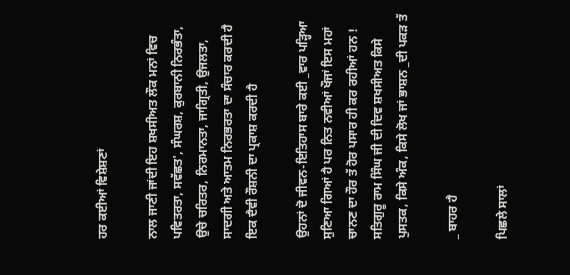ਹਰ ਕਈਆਂ ਵਿਸ਼ੇਸ਼ਣਾਂ

ਨਾਲ ਜਾਣੀ ਜਾਂਦੀ ਇਹ ਸ਼ਖਸੀਅਤ ਲੌਕ ਮਨਾਂ ਵਿਚ ਪਵਿਤਰਤਾ, ਸਵੱਛਤ', ਸੰਘਰਸ਼, ਕੁਰਬਾਨੀ ਨਿਰਭੰਤਾ, ਉਚੇ ਚਰਿਤਰ, ਨਿਰਮਾਨਤਾ, ਜਾਗ੍ਰਿਤੀ, ਉਜਲਤਾ, ਸਾਦਗੀ ਅਤੇ ਆਤਮ ਨਿਰਭਰਤਾ ਦਾ ਸੰਚਾਰ ਕਰਦੀ ਹੈ ਇਕ ਦੈਵੀ ਰੌਸ਼ਨੀ ਦਾ ਪ੍ਰਕਾਸ਼ ਕਰਦੀ ਹੈ

ਉਹਨਾਂ ਦੋ ਜੀਵਨ-ਇਤਿਹਾਸ ਬਾਰੇ ਕਈ _ਵਾਰ ਪੜ੍ਹਿਆ ਸੁਣਿਆ ਗਿਆਂ ਹੈ ਪਰ ਨਿਤ ਨਵੀਆਂ ਖੌਜਾਂ ਇਸ ਮਹਾਂ ਚਾਨਣ ਦਾ ਹੌਰ ਤੱ ਹੋਰ ਪਸਾਰ ਹੀ ਕਰ ਰਹੀਆਂ ਹਨ ! ਸਤਿਗੁਰੂ ਰਾਮ ਸਿੰਘ ਜੀ ਦੀ ਦਿਵ ਸ਼ਖਸੀਅਤ ਕਿਸੇ ਪੁਸਤਕ, ਕਿਸੇ ਅੰਕ, ਕਿਸੇ ਲੋਖ ਜਾਂ ਭਾਸ਼ਨ _ਦੀ ਪਕੜ ਤੱ

_ ਬਾਹਰ ਹੈ

ਪਿਛਲੇ ਸਾਲਾਂ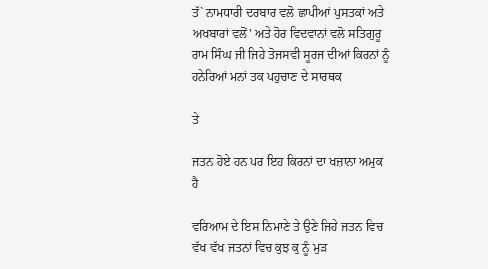ਤੱ` ਨਾਮਧਾਰੀ ਦਰਬਾਰ ਵਲੋ ਛਾਪੀਆਂ ਪੁਸਤਕਾਂ ਅਤੇ ਅਖਬਾਰਾਂ ਵਲੋਂ' ਅਤੇ ਹੋਰ ਵਿਦਵਾਨਾਂ ਵਲੋ ਸਤਿਗੁਰੂ ਰਾਮ ਸਿੰਘ ਜੀ ਜਿਹੇ ਤੋਜਸਵੀ ਸੂਰਜ ਦੀਆਂ ਕਿਰਨਾਂ ਨੂੰ ਹਨੇਰਿਆਂ ਮਨਾਂ ਤਕ ਪਹੁਚਾਣ ਦੇ ਸਾਰਥਕ

ਤੇ

ਜਤਨ ਹੋਏ ਹਨ ਪਰ ਇਹ ਕਿਰਨਾਂ ਦਾ ਖਜ਼ਾਨਾ ਅਮੁਕ ਹੈ

ਵਰਿਆਮ ਦੇ ਇਸ ਨਿਮਾਣੇ ਤੇ ਉਣੇ ਜਿਹੇ ਜਤਨ ਵਿਚ ਵੱਖ ਵੱਖ ਜਤਨਾਂ ਵਿਚ ਕੁਝ ਕੁ ਨੂੰ ਮੁੜ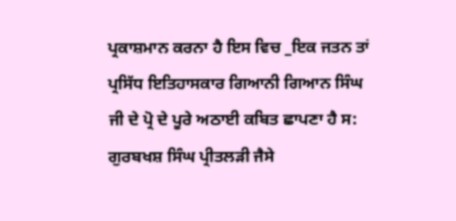ਪ੍ਰਕਾਸ਼ਮਾਨ ਕਰਨਾ ਹੈ ਇਸ ਵਿਚ _ਇਕ ਜਤਨ ਤਾਂ ਪ੍ਰਸਿੱਧ ਇਤਿਹਾਸਕਾਰ ਗਿਆਨੀ ਗਿਆਨ ਸਿੰਘ ਜੀ ਦੇ ਪ੍ਰੋ ਦੇ ਪੂਰੇ ਅਠਾਈ ਕਬਿਤ ਛਾਪਣਾ ਹੈ ਸ: ਗੁਰਬਖਸ਼ ਸਿੰਘ ਪ੍ਰੀਤਲੜੀ ਜੈਸੇ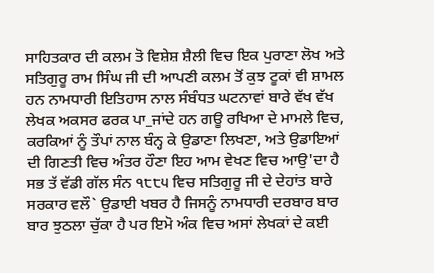ਸਾਹਿਤਕਾਰ ਦੀ ਕਲਮ ਤੋ ਵਿਸ਼ੇਸ਼ ਸ਼ੈਲੀ ਵਿਚ ਇਕ ਪੁਰਾਣਾ ਲੋਖ ਅਤੇ ਸਤਿਗੁਰੂ ਰਾਮ ਸਿੰਘ ਜੀ ਦੀ ਆਪਣੀ ਕਲਮ ਤੋਂ ਕੁਝ ਟੂਕਾਂ ਵੀ ਸ਼ਾਮਲ ਹਨ ਨਾਮਧਾਰੀ ਇਤਿਹਾਸ ਨਾਲ ਸੰਬੰਧਤ ਘਟਨਾਵਾਂ ਬਾਰੇ ਵੱਖ ਵੱਖ ਲੇਖਕ ਅਕਸਰ ਫਰਕ ਪਾ_ਜਾਂਦੇ ਹਨ ਗਊ ਰਖਿਆ ਦੇ ਮਾਮਲੇ ਵਿਚ, ਕਰਕਿਆਂ ਨੂੰ ਤੌਪਾਂ ਨਾਲ ਬੰਨ੍ਹ ਕੇ ਉਡਾਣਾ ਲਿਖਣਾ, ਅਤੇ ਉਡਾਇਆਂ ਦੀ ਗਿਣਤੀ ਵਿਚ ਅੰਤਰ ਹੌਣਾ ਇਹ ਆਮ ਵੇਖਣ ਵਿਚ ਆਉ'ਦਾ ਹੈ ਸਭ ਤੱ ਵੱਡੀ ਗੱਲ ਸੰਨ ੧੮੮੫ ਵਿਚ ਸਤਿਗੁਰੂ ਜੀ ਦੇ ਦੇਹਾਂਤ ਬਾਰੇ ਸਰਕਾਰ ਵਲੌ` ਉਡਾਈ ਖਬਰ ਹੈ ਜਿਸਨੂੰ ਨਾਮਧਾਰੀ ਦਰਬਾਰ ਬਾਰ ਬਾਰ ਝੁਠਲਾ ਚੁੱਕਾ ਹੈ ਪਰ ਇਮੋ ਅੰਕ ਵਿਚ ਅਸਾਂ ਲੇਖਕਾਂ ਦੇ ਕਈ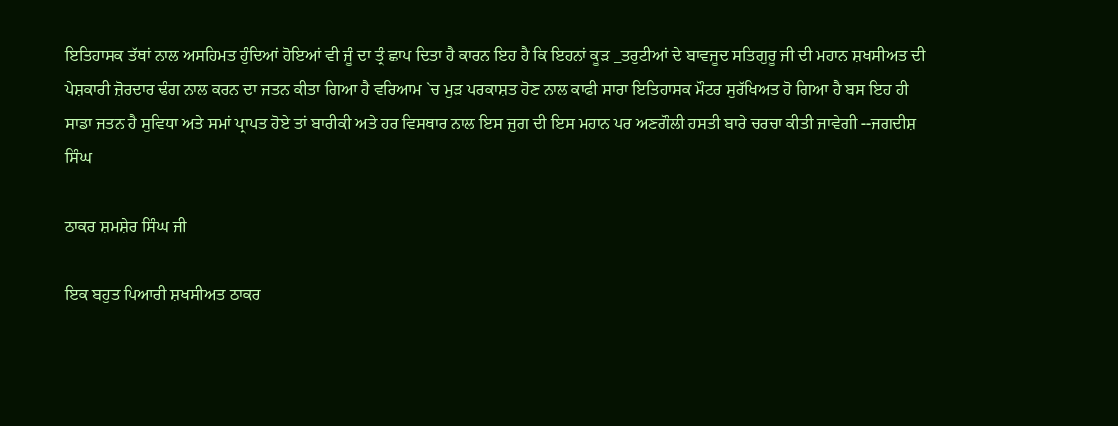ਇਤਿਹਾਸਕ ਤੱਥਾਂ ਨਾਲ ਅਸਹਿਮਤ ਹੁੰਦਿਆਂ ਹੋਇਆਂ ਵੀ ਜੂੰ ਦਾ ਤ੍ਰੰ ਛਾਪ ਦਿਤਾ ਹੈ ਕਾਰਨ ਇਹ ਹੈ ਕਿ ਇਹਨਾਂ ਕੂੜ _ਤਰੁਟੀਆਂ ਦੇ ਬਾਵਜੂਦ ਸਤਿਗੁਰੂ ਜੀ ਦੀ ਮਹਾਨ ਸ਼ਖਸੀਅਤ ਦੀ ਪੇਸ਼ਕਾਰੀ ਜ਼ੋਰਦਾਰ ਢੰਗ ਨਾਲ ਕਰਨ ਦਾ ਜਤਨ ਕੀਤਾ ਗਿਆ ਹੈ ਵਰਿਆਮ `ਚ ਮੁੜ ਪਰਕਾਸ਼ਤ ਹੋਣ ਨਾਲ ਕਾਫੀ ਸਾਰਾ ਇਤਿਹਾਸਕ ਮੌਟਰ ਸੁਰੱਖਿਅਤ ਹੋ ਗਿਆ ਹੈ ਬਸ ਇਹ ਹੀ ਸਾਡਾ ਜਤਨ ਹੈ ਸੁਵਿਧਾ ਅਤੇ ਸਮਾਂ ਪ੍ਰਾਪਤ ਹੋਏ ਤਾਂ ਬਾਰੀਕੀ ਅਤੇ ਹਰ ਵਿਸਥਾਰ ਨਾਲ ਇਸ ਜੁਗ ਦੀ ਇਸ ਮਹਾਨ ਪਰ ਅਣਗੌਲੀ ਹਸਤੀ ਬਾਰੇ ਚਰਚਾ ਕੀਤੀ ਜਾਵੇਗੀ --ਜਗਦੀਸ਼ ਸਿੰਘ

ਠਾਕਰ ਸ਼ਮਸ਼ੇਰ ਸਿੰਘ ਜੀ

ਇਕ ਬਹੁਤ ਪਿਆਰੀ ਸ਼ਖਸੀਅਤ ਠਾਕਰ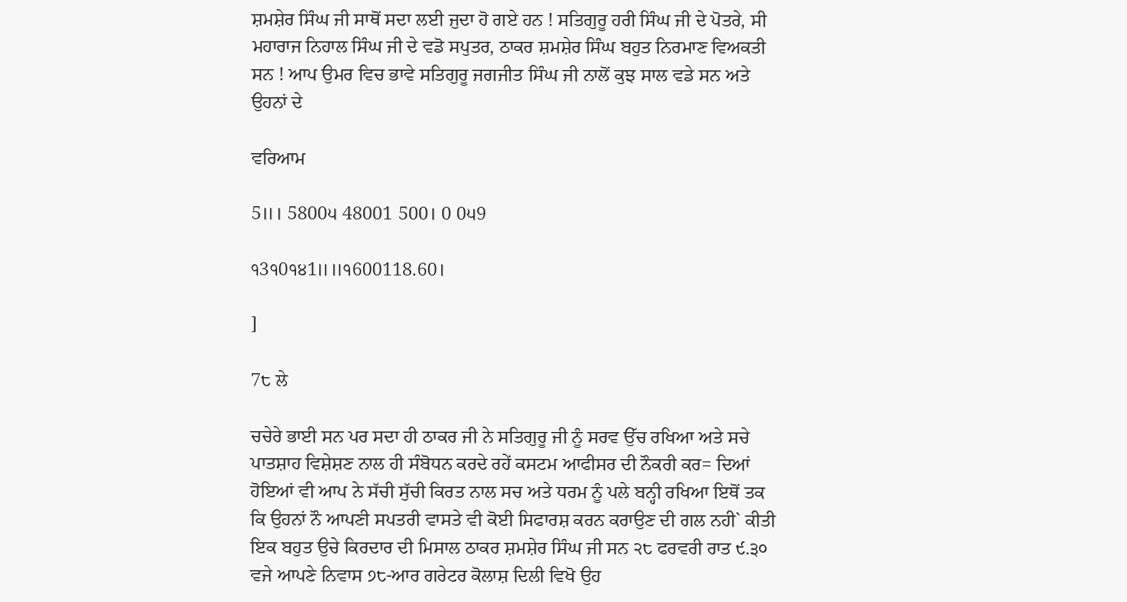ਸ਼ਮਸ਼ੇਰ ਸਿੰਘ ਜੀ ਸਾਥੋਂ ਸਦਾ ਲਈ ਜੁਦਾ ਹੋ ਗਏ ਹਨ ! ਸਤਿਗੁਰੂ ਹਰੀ ਸਿੰਘ ਜੀ ਦੇ ਪੋਤਰੇ, ਸੀ ਮਹਾਰਾਜ ਨਿਹਾਲ ਸਿੰਘ ਜੀ ਦੇ ਵਡੋ ਸਪੁਤਰ, ਠਾਕਰ ਸ਼ਮਸ਼ੇਰ ਸਿੰਘ ਬਹੁਤ ਨਿਰਮਾਣ ਵਿਅਕਤੀ ਸਨ ! ਆਪ ਉਮਰ ਵਿਚ ਭਾਵੇ ਸਤਿਗੁਰੂ ਜਗਜੀਤ ਸਿੰਘ ਜੀ ਨਾਲੋਂ ਕੁਝ ਸਾਲ ਵਡੇ ਸਨ ਅਤੇ ਉਹਨਾਂ ਦੇ

ਵਰਿਆਮ

5॥। 5800੫ 48001 500। 0 0੫9

੧3੧0੧੪1॥॥੧600118.60।

]

7੮ ਲੇ

ਚਚੇਰੇ ਭਾਈ ਸਨ ਪਰ ਸਦਾ ਹੀ ਠਾਕਰ ਜੀ ਨੇ ਸਤਿਗੁਰੂ ਜੀ ਨੂੰ ਸਰਵ ਉੱਚ ਰਖਿਆ ਅਤੇ ਸਚੇ ਪਾਤਸ਼ਾਹ ਵਿਸ਼ੇਸ਼ਣ ਨਾਲ ਹੀ ਸੰਬੋਧਨ ਕਰਦੇ ਰਹੇਂ ਕਸਟਮ ਆਫੀਸਰ ਦੀ ਨੌਕਰੀ ਕਰ= ਦਿਆਂ ਹੋਇਆਂ ਵੀ ਆਪ ਨੇ ਸੱਚੀ ਸੁੱਚੀ ਕਿਰਤ ਨਾਲ ਸਚ ਅਤੇ ਧਰਮ ਨੂੰ ਪਲੇ ਬਨ੍ਹੀ ਰਖਿਆ ਇਥੋਂ ਤਕ ਕਿ ਉਹਨਾਂ ਨੌ ਆਪਣੀ ਸਪਤਰੀ ਵਾਸਤੇ ਵੀ ਕੋਈ ਸਿਫਾਰਸ਼ ਕਰਨ ਕਰਾਉਣ ਦੀ ਗਲ ਨਹੀ` ਕੀਤੀ ਇਕ ਬਹੁਤ ਉਚੇ ਕਿਰਦਾਰ ਦੀ ਮਿਸਾਲ ਠਾਕਰ ਸ਼ਮਸ਼ੇਰ ਸਿੰਘ ਜੀ ਸਨ ੨੮ ਫਰਵਰੀ ਰਾਤ ੯.੩੦ ਵਜੇ ਆਪਣੇ ਨਿਵਾਸ ੭੮-ਆਰ ਗਰੇਟਰ ਕੋਲਾਸ਼ ਦਿਲੀ ਵਿਖੋ ਉਹ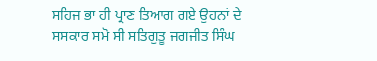ਸਹਿਜ ਭਾ ਹੀ ਪ੍ਰਾਣ ਤਿਆਗ ਗਏ ਉਹਨਾਂ ਦੇ ਸਸਕਾਰ ਸਮੋ ਸੀ ਸਤਿਗੁਤੂ ਜਗਜੀਤ ਸਿੰਘ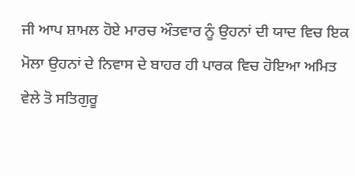ਜੀ ਆਪ ਸ਼ਾਮਲ ਹੋਏ ਮਾਰਚ ਔਤਵਾਰ ਨੂੰ ਉਹਨਾਂ ਦੀ ਯਾਦ ਵਿਚ ਇਕ ਮੋਲਾ ਉਹਨਾਂ ਦੇ ਨਿਵਾਸ ਦੇ ਬਾਹਰ ਹੀ ਪਾਰਕ ਵਿਚ ਹੋਇਆ ਅਮਿਤ ਵੇਲੇ ਤੋ ਸਤਿਗੁਰੂ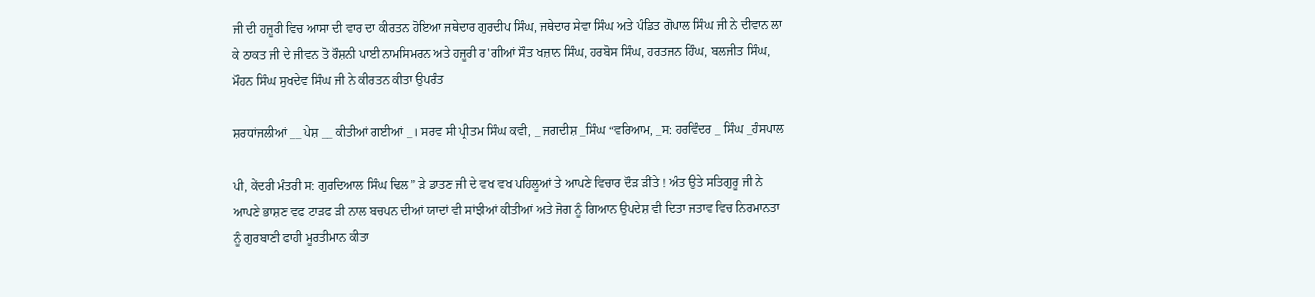ਜੀ ਦੀ ਹਜ਼ੂਰੀ ਵਿਚ ਆਸਾ ਦੀ ਵਾਰ ਦਾ ਕੀਰਤਨ ਹੋਇਆ ਜਥੇਦਾਰ ਗੁਰਦੀਪ ਸਿੰਘ, ਜਥੇਦਾਰ ਸੇਵਾ ਸਿੰਘ ਅਤੇ ਪੰਡਿਤ ਗੋਪਾਲ ਸਿੰਘ ਜੀ ਨੇ ਦੀਵਾਨ ਲਾ ਕੇ ਠਾਕਤ ਜੀ ਦੇ ਜੀਵਨ ਤੋ ਰੌਸ਼ਨੀ ਪਾਈ ਨਾਮਸਿਮਰਨ ਅਤੇ ਹਜੂਰੀ ਰ'ਗੀਆਂ ਸੌਤ ਖਜ਼ਾਨ ਸਿੰਘ, ਹਰਬੋਸ ਸਿੰਘ, ਹਰਤਜਨ ਹਿੰਘ, ਬਲਜੀਤ ਸਿੰਘ, ਮੌਹਨ ਸਿੰਘ ਸੁਖਦੇਵ ਸਿੰਘ ਜੀ ਨੇ ਕੀਰਤਨ ਕੀਤਾ ਉਪਰੰਤ

ਸ਼ਰਧਾਂਜਲੀਆਂ __ ਪੇਸ਼ __ ਕੀਤੀਆਂ ਗਈਆਂ _। ਸਰਵ ਸੀ ਪ੍ਰੀਤਮ ਸਿੰਘ ਕਵੀ, _ ਜਗਦੀਸ਼ _ਸਿੰਘ “ਵਰਿਆਮ, _ਸ: ਹਰਵਿੰਦਰ _ ਸਿੰਘ _ਹੰਸਪਾਲ

ਪੀ, ਕੇਂਦਰੀ ਮੰਤਰੀ ਸ: ਗੁਰਦਿਆਲ ਸਿੰਘ ਢਿਲ” ੜੇ ਡਾਤਣ ਜੀ ਦੇ ਵਖ ਵਖ ਪਹਿਲੂਆਂ ਤੇ ਆਪਣੇ ਵਿਚਾਰ ਦੌੜ ੜੀਂਤੇ ! ਅੰਤ ਉਤੇ ਸਤਿਗੁਰੂ ਜੀ ਨੇ ਆਪਣੇ ਭਾਸ਼ਣ ਵਫ ਟਾੜਫ ੜੀ ਨਾਲ ਬਚਪਨ ਦੀਆਂ ਯਾਦਾਂ ਵੀ ਸਾਂਝੀਆਂ ਕੀਤੀਆਂ ਅਤੇ ਜੋਗ ਨੂੰ ਗਿਆਨ ਉਪਦੇਸ਼ ਵੀ ਦਿਤਾ ਜਤਾਵ ਵਿਚ ਨਿਰਮਾਨਤਾ ਨੂੰ ਗੁਰਬਾਣੀ ਫਾਹੀ ਮੂਰਤੀਮਾਨ ਕੀਤਾ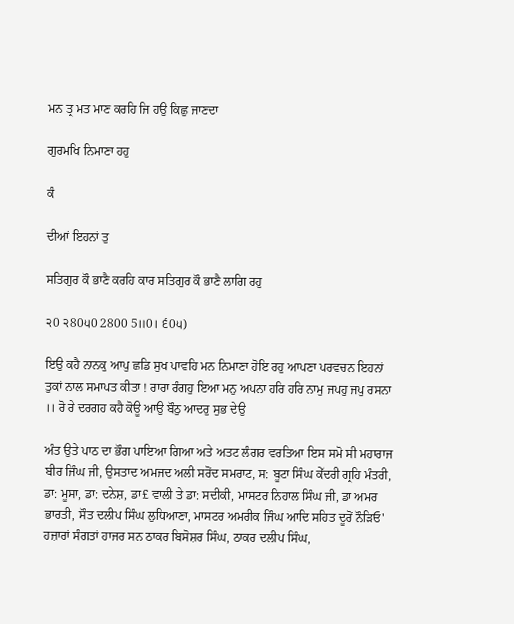ਮਨ ਤ੍ਰ ਮਤ ਮਾਣ ਕਰਹਿ ਜਿ ਹਉ ਕਿਛੁ ਜਾਣਦਾ

ਗੁਰਮਖਿ ਨਿਮਾਣਾ ਹਹੁ

ਕੰ

ਦੀਆਂ ਇਹਨਾਂ ਤੁ

ਸਤਿਗੁਰ ਕੌ ਭਾਣੈ ਕਰਹਿ ਕਾਰ ਸਤਿਗੁਰ ਕੌ ਭਾਣੈ ਲਾਗਿ ਰਹੁ

੨0 ੨80੫0 2800 5॥0। ੬0੫)

ਇਉ ਕਹੈ ਨਾਨਕੁ ਆਪੁ ਛਡਿ ਸੁਖ ਪਾਵਹਿ ਮਨ ਨਿਮਾਣਾ ਹੋਇ ਰਹੁ ਆਪਣਾ ਪਰਵਚਨ ਇਹਨਾਂ ਤੁਕਾਂ ਨਾਲ ਸਮਾਪਤ ਕੀਤਾ ! ਰਾਰਾ ਰੰਗਹੁ ਇਆ ਮਨੁ ਅਪਨਾ ਹਰਿ ਹਰਿ ਨਾਮੁ ਜਪਹੁ ਜਪੁ ਰਸਨਾ ।। ਰੋ ਰੇ ਦਰਗਹ ਕਹੈ ਕੋਊ ਆਉ ਬੌਠੁ ਆਦਰੁ ਸੁਭ ਦੇਉ

ਅੰਤ ਉਤੇ ਪਾਠ ਦਾ ਭੌਗ ਪਾਇਆ ਗਿਆ ਅਤੇ ਅਤਟ ਲੰਗਰ ਵਰਤਿਆ ਇਸ ਸਮੋ ਸੀ ਮਹਾਰਾਜ ਬੀਰ ਜਿੰਘ ਜੀ, ਉਸਤਾਦ ਅਮਜਦ ਅਲੀ ਸਰੋਂਦ ਸਮਰਾਟ, ਸ: ਬੂਟਾ ਸਿੰਘ ਕੇੱਦਰੀ ਗ੍ਰਹਿ ਮੰਤਰੀ, ਡਾ: ਮੂਸਾ, ਡਾ: ਦਨੇਸ਼, ਡਾ£ ਵਾਲੀ ਤੇ ਡਾ: ਸਦੀਕੀ, ਮਾਸਟਰ ਨਿਹਾਲ ਸਿੰਘ ਜੀ, ਡਾ ਅਮਰ ਭਾਰਤੀ, ਸੌਤ ਦਲੀਪ ਸਿੰਘ ਲੁਧਿਆਣਾ, ਮਾਸਟਰ ਅਮਰੀਕ ਜਿੰਘ ਆਦਿ ਸਹਿਤ ਦੂਰੋਂ ਨੌੜਿਓ' ਹਜ਼ਾਰਾਂ ਸੰਗਤਾਂ ਹਾਜਰ ਸਨ ਠਾਕਰ ਬਿਸੋਸ਼ਰ ਸਿੰਘ, ਠਾਕਰ ਦਲੀਪ ਸਿੰਘ,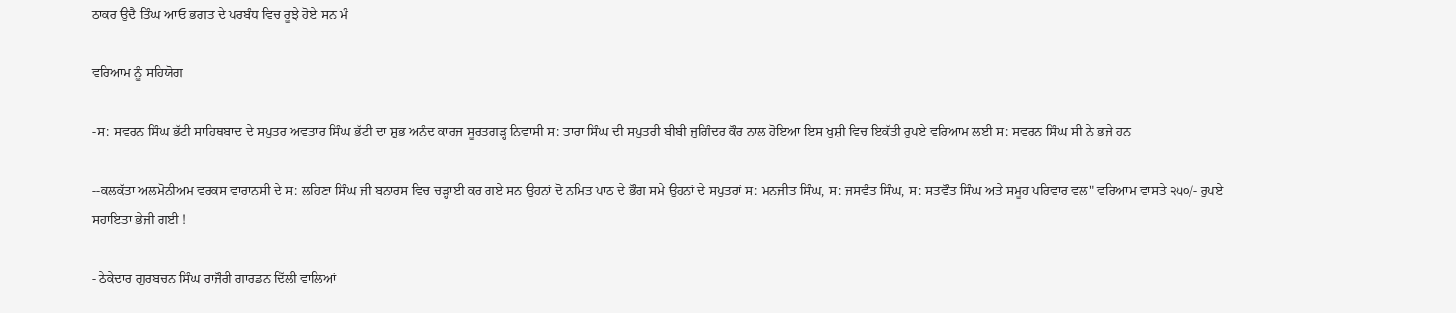ਠਾਕਰ ਉਦੈ ਤਿੰਘ ਆਓ ਭਗਤ ਦੇ ਪਰਬੰਧ ਵਿਚ ਰੂਝੇ ਹੋਏ ਸਨ ਮੰ

ਵਰਿਆਮ ਨੂੰ ਸਹਿਯੋਗ

-ਸ: ਸਵਰਨ ਸਿੰਘ ਭੱਟੀ ਸਾਹਿਥਬਾਦ ਦੇ ਸਪੁਤਰ ਅਵਤਾਰ ਸਿੰਘ ਭੱਟੀ ਦਾ ਸ਼ੁਭ ਅਨੰਦ ਕਾਰਜ ਸੂਰਤਗੜ੍ਹ ਨਿਵਾਸੀ ਸ: ਤਾਰਾ ਸਿੰਘ ਦੀ ਸਪੁਤਰੀ ਬੀਬੀ ਜੁਗਿੰਦਰ ਕੌਰ ਨਾਲ ਹੋਇਆ ਇਸ ਖੁਸ਼ੀ ਵਿਚ ਇਕੱਤੀ ਰੁਪਏ ਵਰਿਆਮ ਲਈ ਸ: ਸਵਰਨ ਸਿੰਘ ਸੀ ਨੇ ਭਜੇ ਹਨ

--ਕਲਕੱਤਾ ਅਲਮੋਨੀਅਮ ਵਰਕਸ ਵਾਰਾਨਸੀ ਦੇ ਸ: ਲਹਿਣਾ ਸਿੰਘ ਜੀ ਬਨਾਰਸ ਵਿਚ ਚੜ੍ਹਾਈ ਕਰ ਗਏ ਸਨ ਉਹਨਾਂ ਦੋ ਨਮਿਤ ਪਾਠ ਦੇ ਭੌਗ ਸਮੇ ਉਹਨਾਂ ਦੇ ਸਪੁਤਰਾਂ ਸ: ਮਨਜੀਤ ਸਿੰਘ, ਸ: ਜਸਵੰਤ ਸਿੰਘ, ਸ: ਸਤਵੌਤ ਸਿੰਘ ਅਤੇ ਸਮੂਹ ਪਰਿਵਾਰ ਵਲ" ਵਰਿਆਮ ਵਾਸਤੇ ੨੫੦/- ਰੁਪਏ ਸਹਾਇਤਾ ਭੇਜੀ ਗਈ !

- ਠੇਕੇਦਾਰ ਗੁਰਬਚਨ ਸਿੰਘ ਰਾਜੌਰੀ ਗਾਰਡਨ ਦਿੱਲੀ ਵਾਲਿਆਂ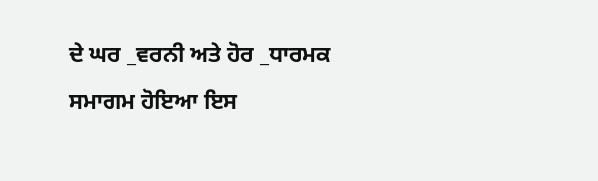ਦੇ ਘਰ _ਵਰਨੀ ਅਤੇ ਹੋਰ _ਧਾਰਮਕ ਸਮਾਗਮ ਹੋਇਆ ਇਸ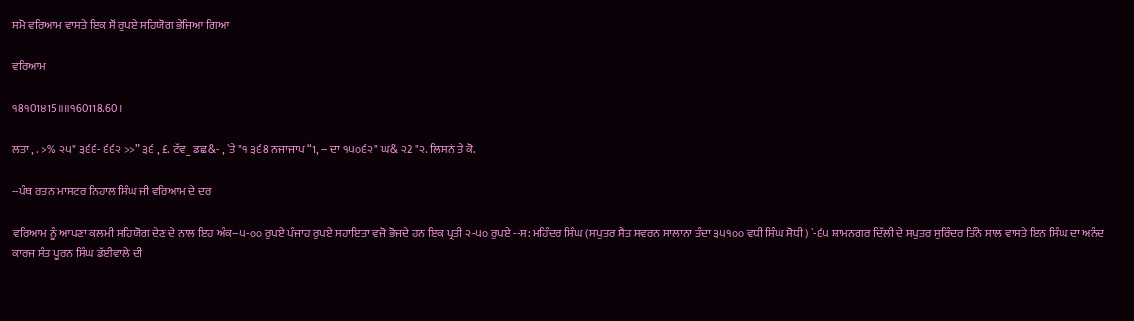ਸਮੋ ਵਰਿਆਮ ਵਾਸਤੇ ਇਕ ਸੌਂ ਰੁਪਏ ਸਹਿਯੋਗ ਭੇਜਿਆ ਗਿਆ

ਵਰਿਆਮ

੧8੧01੪15॥॥੧60118.60।

ਲਤਾ , . >% ੨੫" ੩੬੬- ੬੬੨ >>” ੩੬ , £. ਟੱਵ_ ਡਛ&- , `ਤੇ "੧ ੩੬8 ਨਜਾਜਾਪ “1, -- ਦਾ ੧੫੦੬੨" ਘ& ੨2 "੨. ਲਿਸਨਂ ਤੇ ਕੋ.

--ਪੰਥ ਰਤਨ ਮਾਸਟਰ ਨਿਹਾਲ ਸਿੰਘ ਜੀ ਵਰਿਆਮ ਦੇ ਦਰ

ਵਰਿਆਮ ਨੂੰ ਆਪਣਾ ਕਲਮੀ ਸਹਿਯੋਗ ਦੇਣ ਦੇ ਨਾਲ ਇਹ ਅੰਕ--੫-੦੦ ਰੁਪਏ ਪੰਜਾਹ ਰੁਪਏ ਸਹਾਇਤਾ ਵਜੋ ਭੋਜਦੇ ਹਨ ਇਕ ਪ੍ਰਤੀ ੨-੫੦ ਰੁਪਏ --ਸ: ਮਹਿੰਦਰ ਸਿੰਘ (ਸਪੁਤਰ ਸੈਤ ਸਵਰਨ ਸਾਲਾਨਾ ਤੰਦਾ ੩੫੧੦੦ ਵਧੀ ਸਿੰਘ ਸੋਧੀ) `-੬੫ ਸ਼ਾਮਨਗਰ ਦਿੱਲੀ ਦੇ ਸਪੁਤਰ ਸੁਰਿੰਦਰ ਤਿੰਨੇ ਸਾਲ ਵਾਸਤੇ ਇਨ ਸਿੰਘ ਦਾ ਅਨੰਦ ਕਾਰਜ ਸੰਤ ਪੂਰਨ ਸਿੰਘ ਡੱਈਵਾਲੇ ਦੀ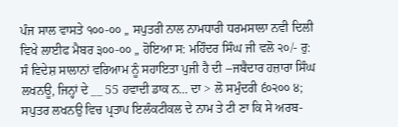ਪੰਜ ਸਾਲ ਵਾਸਤੇ ੧੦੦-੦੦ ,, ਸਪੁਤਰੀ ਨਾਲ ਨਾਮਧਾਰੀ ਧਰਮਸਾਲਾ ਨਵੀ ਦਿਲੀ ਵਿਖੇ ਲਾਈਫ ਮੈਬਰ ੩੦੦-੦੦ ,, ਹੋਇਆ ਸ: ਮਹਿੰਦਰ ਸਿੰਘ ਜੀ ਵਲੋ ੨੦/- ਰੁ: ਸੰ ਵਿਦੇਸ਼ ਸਾਲਾਨਾਂ ਵਰਿਆਮ ਨੂੰ ਸਹਾਇਤਾ ਪੁਜੀ ਹੈ ਦੀ --ਜਬੈਦਾਰ ਹਜ਼ਾਰਾ ਸਿੰਘ ਲਖਨਊ, ਜਿਨ੍ਹਾਂ ਦੇ __ 55 ਹਵਾਦੀ ਡਾਕ ਨ... ਦਾ > ਲੋ ਸਮੁੰਦਰੀ ੬੦੨੦੦ ੪; ਸਪੁਤਰ ਲਖਨਉ ਵਿਚ ਪ੍ਰਤਾਪ ਇਲੰਕਟੀਕਲ ਦੇ ਨਾਮ ਤੇ ਟੀ ਣਾ ਕਿ ਸੇ ਅਰਬ-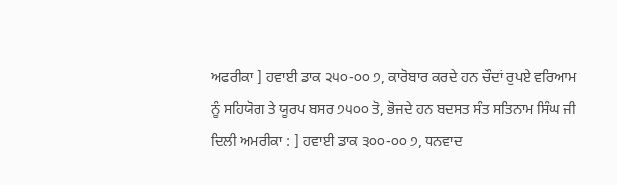ਅਫਰੀਕਾ ] ਹਵਾਈ ਡਾਕ ੨੫੦-੦੦ ੭, ਕਾਰੋਬਾਰ ਕਰਦੇ ਹਨ ਚੌਦਾਂ ਰੁਪਏ ਵਰਿਆਮ ਨੂੰ ਸਹਿਯੋਗ ਤੇ ਯੂਰਪ ਬਸਰ ੭੫੦੦ ਤੋ, ਭੋਜਦੇ ਹਨ ਬਦਸਤ ਸੰਤ ਸਤਿਨਾਮ ਸਿੰਘ ਜੀ ਦਿਲੀ ਅਮਰੀਕਾ : ] ਹਵਾਈ ਡਾਕ ੩੦੦-੦੦ ੭, ਧਨਵਾਦ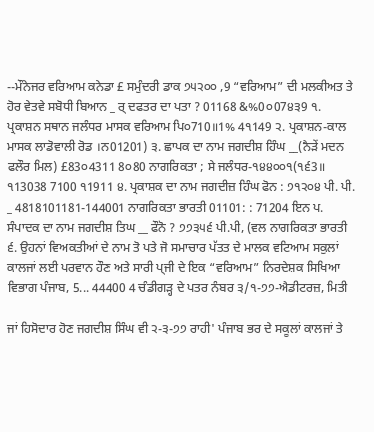--ਮੌਨੇਜਰ ਵਰਿਆਮ ਕਨੇਡਾ £ ਸਮੁੰਦਰੀ ਡਾਕ ੭੫੨੦੦ ,9 “ਵਰਿਆਮ” ਦੀ ਮਲਕੀਅਤ ਤੇ ਹੋਰ ਵੇਤਵੇ ਸਬੋਧੀ ਬਿਆਨ _ ਰ੍ ਦਫਤਰ ਦਾ ਪਤਾ ? 01168 &%0੦07੪੩9 ੧. ਪ੍ਰਕਾਸ਼ਨ ਸਥਾਨ ਜਲੰਧਰ ਮਾਸਕ ਵਰਿਆਮ ਪਿ੦710॥1% 4੧149 ੨. ਪ੍ਰਕਾਸ਼ਨ-ਕਾਲ ਮਾਸਕ ਲਾਡੋਵਾਲੀ ਰੋਡ ।ਨ01201) ੩. ਛਾਪਕ ਦਾ ਨਾਮ ਜਗਦੀਸ਼ ਹਿੰਘ __(ਨੈੜੇਂ ਮਦਨ ਫਲੌਰ ਮਿਲ) £83੦4311 8੦80 ਨਾਗਰਿਕਤਾ ; ਸੇ ਜਲੰਧਰ-੧੪੪੦੦੧(੧੬3॥ ੧13038 7100 ੧1911 ੪. ਪ੍ਰਕਾਸ਼ਕ ਦਾ ਨਾਮ ਜਗਦੀਜ਼ ਹਿੰਘ ਫੋਨ : ੭੧੨੦੪ ਪੀ. ਪੀ. _ 4818101181-144001 ਨਾਗਰਿਕਤਾ ਭਾਰਤੀ 01101: : 71204 ਇਨ ਪ. ਸੰਪਾਦਕ ਦਾ ਨਾਮ ਜਗਦੀਸ਼ ਤਿਘ __ ਫੌਨੋ ? ੭੭੩੫੬ ਪੀ.ਪੀ, (ਵਲ ਨਾਗਰਿਕਤਾ ਭਾਰਤੀ ੬. ਉਹਨਾਂ ਵਿਅਕਤੀਆਂ ਦੇ ਨਾਮ ਤੋ ਪਤੇ ਜੋ ਸਮਾਚਾਰ ਪੱਤਤ ਦੇ ਮਾਲਕ ਵਟਿਆਮ ਸਕੁਲਾਂ ਕਾਲਜਾਂ ਲਈ ਪਰਵਾਨ ਹੌਣ ਅਤੇ ਸਾਰੀ ਪ੍ਜੀ ਦੇ ਇਕ “ਵਰਿਆਮ” ਨਿਰਦੇਸ਼ਕ ਸਿਖਿਆ ਵਿਭਾਗ ਪੰਜਾਬ, 5... 44400 4 ਚੰਡੀਗੜ੍ਹ ਦੇ ਪਤਰ ਨੰਬਰ ੩/੧-੭੭-ਐਡੀਟਰਜ਼, ਮਿਤੀ

ਜਾਂ ਹਿਸੋਦਾਰ ਹੋਣ ਜਗਦੀਸ਼ ਸਿੰਘ ਵੀ ੨-੩-੭੭ ਰਾਹੀ' ਪੰਜਾਬ ਭਰ ਦੇ ਸਕੂਲਾਂ ਕਾਲਜਾਂ ਤੇ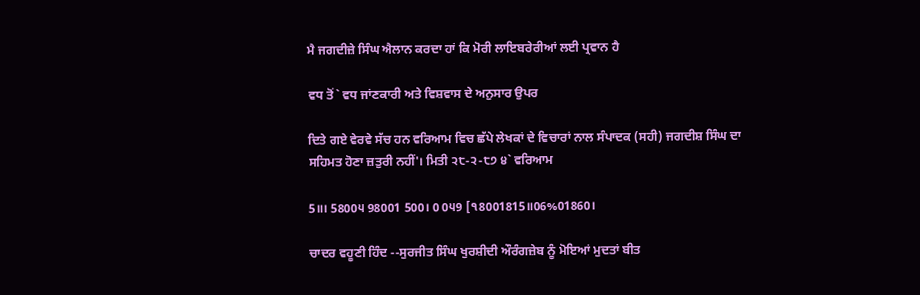ਮੈ ਜਗਦੀਜ਼ੇ ਸਿੰਘ ਐਲਾਨ ਕਰਦਾ ਹਾਂ ਕਿ ਮੋਰੀ ਲਾਇਬਰੇਰੀਆਂ ਲਈ ਪ੍ਰਵਾਨ ਹੈ

ਵਧ ਤੋਂ` ਵਧ ਜਾਂਣਕਾਰੀ ਅਤੇ ਵਿਸ਼ਵਾਸ ਦੇ ਅਨੁਸਾਰ ਉਪਰ

ਦਿਤੇ ਗਏ ਵੇਰਵੇ ਸੱਚ ਹਨ ਵਰਿਆਮ ਵਿਚ ਛੱਪੇ ਲੇਖਕਾਂ ਦੇ ਵਿਚਾਰਾਂ ਨਾਲ ਸੰਪਾਦਕ (ਸਹੀ) ਜਗਦੀਸ਼ ਸਿੰਘ ਦਾ ਸਹਿਮਤ ਹੋਣਾ ਜ਼ਤੁਰੀ ਨਹੀਂ'। ਮਿਤੀ ੨੮-੨-੮੭ ੪` ਵਰਿਆਮ

5॥। 5800੫ 98001 500। 0 0੫9 [੧8001815॥06%01860।

ਚਾਦਰ ਵਹੂਣੀ ਹਿੰਦ --ਸੁਰਜੀਤ ਸਿੰਘ ਖੁਰਸ਼ੀਦੀ ਔਰੰਗਜ਼ੇਬ ਨੂੰ ਮੋਇਆਂ ਮੁਦਤਾਂ ਬੀਤ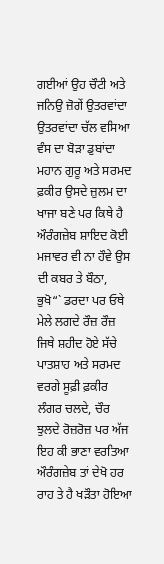ਗਈਆਂ ਉਹ ਚੌਟੀ ਅਤੇ ਜਨਿਉ ਜ਼ੋਗੇਂ ਉਤਰਵਾਂਦਾ ਉਤਰਵਾਂਦਾ ਚੱਲ ਵਸਿਆ ਵੰਸ ਦਾ ਬੋੜਾ ਡੁਬਾਂਦਾ ਮਹਾਨ ਗੁਰੂ ਅਤੇ ਸਰਮਦ ਫ਼ਕੀਰ ਉਸਦੇ ਜ਼ੁਲਮ ਦਾ ਖਾਜਾ ਬਣੇ ਪਰ ਕਿਥੇ ਹੈ ਔਰੰਗਜ਼ੇਬ ਸ਼ਾਇਦ ਕੋਈ ਮਜਾਵਰ ਵੀ ਨਾ ਹੌਵੇ ਉਸ ਦੀ ਕਬਰ ਤੇ ਬੌਠਾ, ਭੁਖੋ“` ਡਰਦਾ ਪਰ ਓਥੇ ਮੇਲੇ ਲਗਦੇ ਰੌਜ਼ ਰੌਜ਼ ਜਿਥੇ ਸ਼ਹੀਦ ਹੋਏ ਸੱਚੇ ਪਾਤਸ਼ਾਹ ਅਤੇ ਸਰਮਦ ਵਰਗੇ ਸੂਫ਼ੀ ਫ਼ਕੀਰ ਲੰਗਰ ਚਲਦੇ, ਚੌਰ ਝੁਲਦੇ ਰੋਜ਼ਰੋਜ਼ ਪਰ ਅੱਜ ਇਹ ਕੀ ਭਾਣਾ ਵਰਤਿਆ ਔਰੰਗਜ਼ੇਬ ਤਾਂ ਦੇਖੋ ਹਰ ਰਾਹ ਤੇ ਹੈ ਖੜੌਤਾ ਹੋਇਆ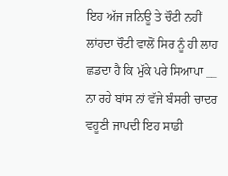ਇਹ ਅੱਜ ਜਨਿਊ ਤੇ ਚੌਟੀ ਨਹੀਂ ਲਾਂਹਦਾ ਚੌਟੀ ਵਾਲੋਂ ਸਿਰ ਨੂੰ ਹੀ ਲਾਹ ਛਡਦਾ ਹੈ ਕਿ ਮੁੱਕੇ ਪਰੇ ਸਿਆਪਾ __ ਨਾ ਰਹੇ ਬਾਂਸ ਨਾਂ ਵੱਜੇ ਬੰਸਰੀ ਚਾਦਰ ਵਹੂਣੀ ਜਾਪਦੀ ਇਹ ਸਾਡੀ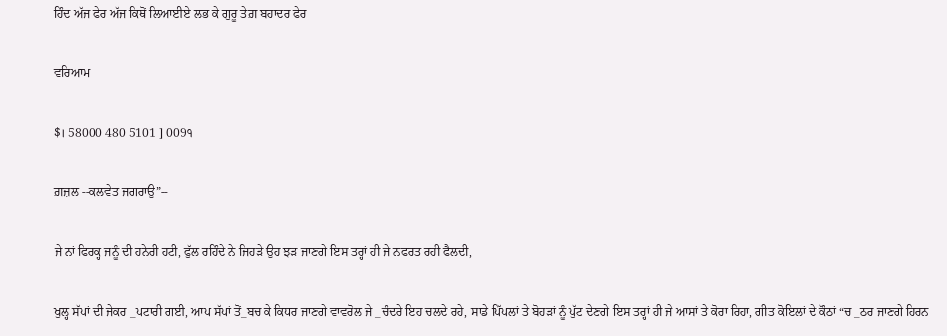ਹਿੰਦ ਅੱਜ ਫੇਰ ਅੱਜ ਕਿਥੋਂ ਲਿਆਈਏ ਲਭ ਕੇ ਗੁਰੂ ਤੇਗ਼ ਬਹਾਦਰ ਫੇਰ

ਵਰਿਆਮ

$। 58000 480 5101 ] 009੧

ਗ਼ਜ਼ਲ --ਕਲਵੇਤ ਜਗਰਾਉ”--

ਜੇ ਨਾਂ ਫਿਰਕ੍ਹ ਜਨੂੰ ਦੀ ਹਨੇਰੀ ਹਟੀ, ਫੁੱਲ ਰਹਿੰਦੇ ਨੇ ਜਿਹੜੇ ਉਹ ਝੜ ਜਾਣਗੇ ਇਸ ਤਰ੍ਹਾਂ ਹੀ ਜੇ ਨਫਰਤ ਰਹੀ ਫੈਲਦੀ,

ਖੁਲ੍ਹ ਸੱਪਾਂ ਦੀ ਜੇਕਰ _ਪਟਾਰੀ ਗਈ, ਆਪ ਸੱਪਾਂ ਤੋਂ_ਬਚ ਕੇ ਕਿਧਰ ਜਾਣਗੇ ਵਾਵਰੋਲ ਜੇ _ਚੰਦਰੇ ਇਹ ਚਲਦੇ ਰਹੇ, ਸਾਡੇ ਪਿੱਪਲਾਂ ਤੇ ਬੋਹੜਾਂ ਨੂੰ ਪੁੱਟ ਦੇਣਗੇ ਇਸ ਤਰ੍ਹਾਂ ਹੀ ਜੇ ਆਸਾਂ ਤੇ ਕੋਰਾ ਰਿਹਾ, ਗੀਤ ਕੋਇਲਾਂ ਦੇ ਕੌਠਾਂ “ਚ _ਠਰ ਜਾਣਗੇ ਹਿਰਨ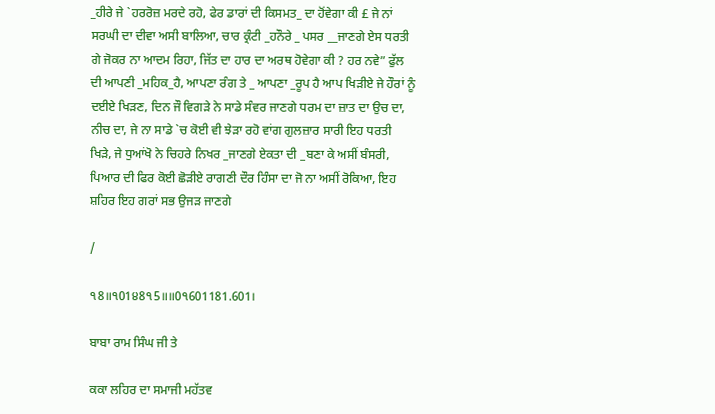_ਹੀਰੇ ਜੇ `ਹਰਰੋਜ਼ ਮਰਦੇ ਰਹੋ, ਫੇਰ ਡਾਰਾਂ ਦੀ ਕਿਸਮਤ_ ਦਾ ਹੋਂਵੇਗਾ ਕੀ £ ਜੇ ਨਾਂ ਸਰਘੀ ਦਾ ਦੀਵਾ ਅਸੀ ਬਾਲਿਆ, ਚਾਰ ਕ੍ਰੰਟੀ _ਹਨੌਰੇ _ ਪਸਰ __ਜਾਣਗੇ ਏਸ ਧਰਤੀ ਗੇ ਜੋਕਰ ਨਾ ਆਦਮ ਰਿਹਾ, ਜਿੱਤ ਦਾ ਹਾਰ ਦਾ ਅਰਥ ਹੋਵੇਗਾ ਕੀ ? ਹਰ ਨਵੇ” ਫੁੱਲ ਦੀ ਆਪਣੀ _ਮਹਿਕ_ਹੈ, ਆਪਣਾ ਰੰਗ ਤੇ _ ਆਪਣਾ _ਰੂਪ ਹੈ ਆਪ ਖਿੜੀਏ ਜੇ ਹੌਰਾਂ ਨੂੰ ਦਈਏ ਖਿੜਣ, ਦਿਨ ਜੌ ਵਿਗੜੇ ਨੇ ਸਾਡੇ ਸੰਵਰ ਜਾਣਗੇ ਧਰਮ ਦਾ ਜ਼ਾਤ ਦਾ ਉਚ ਦਾ, ਨੀਚ ਦਾ, ਜੇ ਨਾ ਸਾਡੇ `ਚ ਕੋਈ ਵੀ ਝੇੜਾ ਰਹੋ ਵਾਂਗ ਗੁਲਜ਼ਾਰ ਸਾਰੀ ਇਹ ਧਰਤੀ ਖਿੜੇ, ਜੇ ਧੁਆਂਖੋ ਨੇ ਚਿਹਰੇ ਨਿਖਰ _ਜਾਣਗੇ ਏਕਤਾ ਦੀ _ਬਣਾ ਕੇ ਅਸੀਂ ਬੰਸਰੀ, ਪਿਆਰ ਦੀ ਫਿਰ ਕੋਈ ਛੋੜੀਏ ਰਾਗਣੀ ਦੌਰ ਹਿੰਸਾ ਦਾ ਜੋ ਨਾ ਅਸੀਂ ਰੋਕਿਆ, ਇਹ ਸ਼ਹਿਰ ਇਹ ਗਰਾਂ ਸਭ ਉਜੜ ਜਾਣਗੇ

/

੧8॥੧01੪8੧5॥॥0੧601181.601।

ਬਾਬਾ ਰਾਮ ਸਿੰਘ ਜੀ ਤੇ

ਕਕਾ ਲਹਿਰ ਦਾ ਸਮਾਜੀ ਮਹੱਤਵ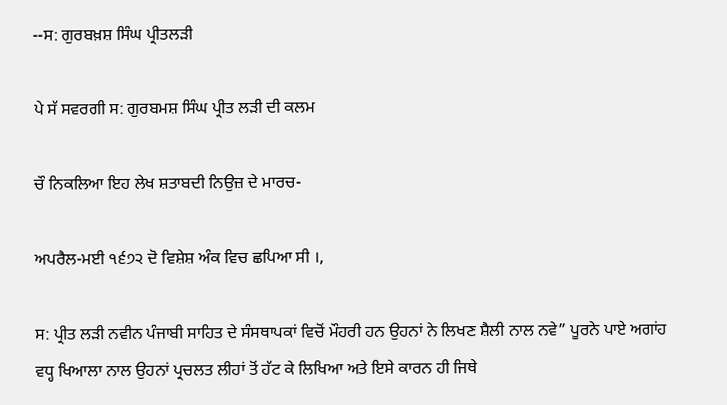--ਸ: ਗੁਰਬਖ਼ਸ਼ ਸਿੰਘ ਪ੍ਰੀਤਲੜੀ

ਪੇ ਸੱ ਸਵਰਗੀ ਸ: ਗੁਰਬਮਸ਼ ਸਿੰਘ ਪ੍ਰੀਤ ਲੜੀ ਦੀ ਕਲਮ

ਚੌ ਨਿਕਲਿਆ ਇਹ ਲੇਖ ਸ਼ਤਾਬਦੀ ਨਿਉਜ਼ ਦੇ ਮਾਰਚ-

ਅਪਰੈਲ-ਮਈ ੧੬੭੨ ਦੋ ਵਿਸ਼ੇਸ਼ ਅੰਕ ਵਿਚ ਛਪਿਆ ਸੀ ।,

ਸ: ਪ੍ਰੀਤ ਲੜੀ ਨਵੀਨ ਪੰਜਾਬੀ ਸਾਹਿਤ ਦੇ ਸੰਸਥਾਪਕਾਂ ਵਿਚੋਂ ਮੌਹਰੀ ਹਨ ਉਹਨਾਂ ਨੇ ਲਿਖਣ ਸ਼ੈਲੀ ਨਾਲ ਨਵੇ” ਪੂਰਨੇ ਪਾਏ ਅਗਾਂਹ ਵਧ੍ਹ ਖਿਆਲਾ ਨਾਲ ਉਹਨਾਂ ਪ੍ਰਚਲਤ ਲੀਹਾਂ ਤੋਂ ਹੱਟ ਕੇ ਲਿਖਿਆ ਅਤੇ ਇਸੇ ਕਾਰਨ ਹੀ ਜਿਥੇ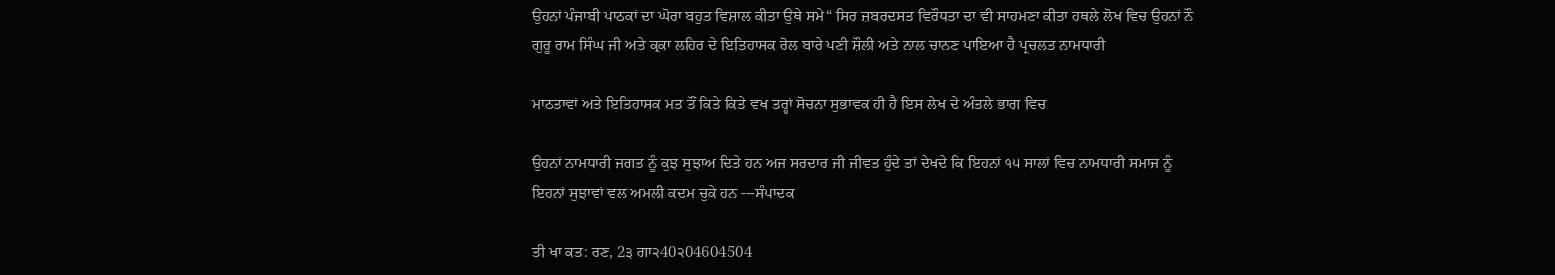ਉਹਨਾਂ ਪੰਜਾਬੀ ਪਾਠਕਾਂ ਦਾ ਘੋਰਾ ਬਹੁਤ ਵਿਸ਼ਾਲ ਕੀਤਾ ਉਥੇ ਸਮੇ“ ਸਿਰ ਜ਼ਬਰਦਸਤ ਵਿਰੌਧਤਾ ਦਾ ਵੀ ਸਾਹਮਣਾ ਕੀਤਾ ਹਥਲੇ ਲੋਖ ਵਿਚ ਉਹਨਾਂ ਨੌ ਗੁਰੂ ਰਾਮ ਸਿੰਘ ਜੀ ਅਤੇ ਕ੍ਰਕਾ ਲਹਿਰ ਦੇ ਇਤਿਹਾਸਕ ਰੋਲ ਬਾਰੇ ਪਣੀ ਸ਼ੌਲੀ ਅਤੇ ਨਾਲ ਚਾਨਣ ਪਾਇਆ ਹੈ ਪ੍ਰਚਲਤ ਨਾਮਧਾਰੀ

ਮਾਠਤਾਵਾਂ ਅਤੇ ਇਤਿਹਾਸਕ ਮਤ ਤੌਂ ਕਿਤੇ ਕਿਤੇ ਵਖ ਤਰ੍ਹਾਂ ਸੋਚਨਾ ਸੁਭਾਵਕ ਹੀ ਹੈ ਇਸ ਲੇਖ ਦੇ ਅੰਤਲੇ ਭਾਗ ਵਿਚ

ਉਹਨਾਂ ਨਾਮਧਾਰੀ ਜਗਤ ਨੂੰ ਕੁਝ ਸੁਝਾਅ ਦਿਤੇ ਹਨ ਅਜ ਸਰਦਾਰ ਜੀ ਜੀਵਤ ਹੁੰਦੇ ਤਾਂ ਦੇਖਦੇ ਕਿ ਇਹਨਾਂ ੧੫ ਸਾਲਾਂ ਵਿਚ ਨਾਮਧਾਰੀ ਸਮਾਜ ਨੂੰ ਇਹਨਾਂ ਸੁਝਾਵਾਂ ਵਲ ਅਮਲੀ ਕਦਮ ਚੁਕੇ ਹਨ ---ਸੰਪਾਦਕ

ਤੀ ਖਾ ਕਤ: ਰਣ, 2੩ ਗਾ੨40੨04604504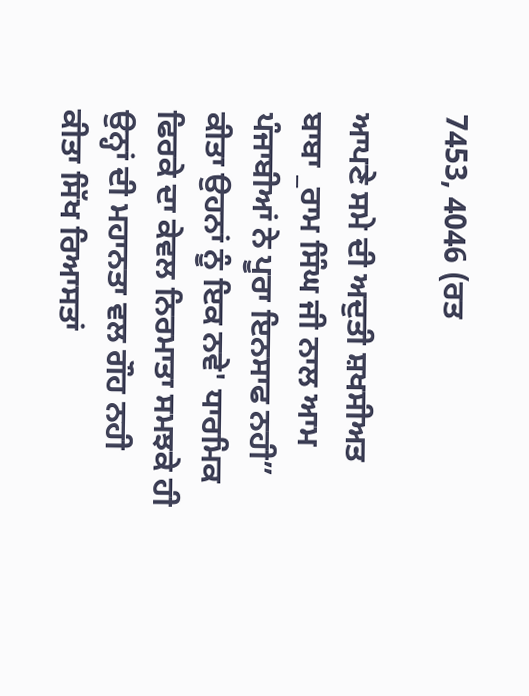7453, 4046 (ਰਤ

ਆਪਣੇ ਸਮੇ ਦੀ ਅਦੁਤੀ ਸ਼ਖਸੀਅਤ ਬਾਬਾ _ਰਾਮ ਸਿੰਘ ਜੀ ਨਾਲ ਆਮ ਪੰਜਾਬੀਆਂ ਨੇ ਪੂਰਾ ਇਨਸਾਫ ਨਹੀ” ਕੀਤਾ ਉਹਨਾਂ ਨੂੰ ਇਕ ਨਵੇ' ਧਾਰਮਿਕ ਫਿਰਕੇ ਦਾ ਕੇਵਲ ਨਿਰਮਾਤਾ ਸਮਝਕੇ ਹੀ ਉਨ੍ਹਾਂ ਦੀ ਮਹਾਨਤਾ ਵਲ ਗੌਹ ਨਹੀ ਕੀਤਾ ਸਿੱਖ ਰਿਆਸਤਾਂ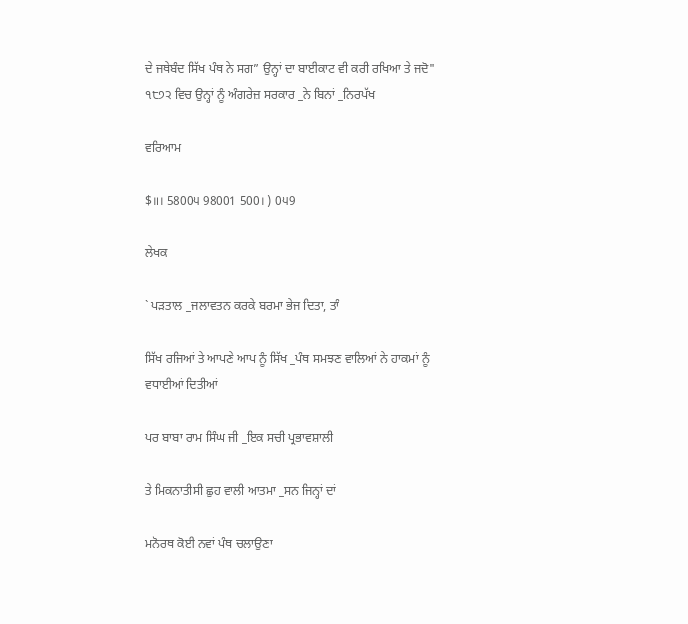ਦੇ ਜਥੇਬੰਦ ਸਿੱਖ ਪੰਥ ਨੇ ਸਗ” ਉਨ੍ਹਾਂ ਦਾ ਬਾਈਕਾਟ ਵੀ ਕਰੀ ਰਖਿਆ ਤੇ ਜਦੋ" ੧੮੭੨ ਵਿਚ ਉਨ੍ਹਾਂ ਨੂੰ ਅੰਗਰੇਜ਼ ਸਰਕਾਰ _ਨੇ ਬਿਨਾਂ _ਨਿਰਪੱਖ

ਵਰਿਆਮ

$॥। 5800੫ 98001 500। ) 0੫9

ਲੇਖਕ

` ਪੜਤਾਲ _ਜਲਾਵਤਨ ਕਰਕੇ ਬਰਮਾ ਭੇਜ ਦਿਤਾ, ਤਾੰ

ਸਿੱਖ ਰਜਿਆਂ ਤੇ ਆਪਣੇ ਆਪ ਨੂੰ ਸਿੱਖ _ਪੰਥ ਸਮਝਣ ਵਾਲਿਆਂ ਨੇ ਹਾਕਮਾਂ ਨੂੰ ਵਧਾਈਆਂ ਦਿਤੀਆਂ

ਪਰ ਬਾਬਾ ਰਾਮ ਸਿੰਘ ਜੀ _ਇਕ ਸਚੀ ਪ੍ਰਭਾਵਸ਼ਾਲੀ

ਤੇ ਮਿਕਨਾਤੀਸੀ ਛੁਹ ਵਾਲੀ ਆਤਮਾ _ਸਨ ਜਿਨ੍ਹਾਂ ਦਾਂ

ਮਨੋਰਥ ਕੋਈ ਨਵਾਂ ਪੰਥ ਚਲਾਉਣਾ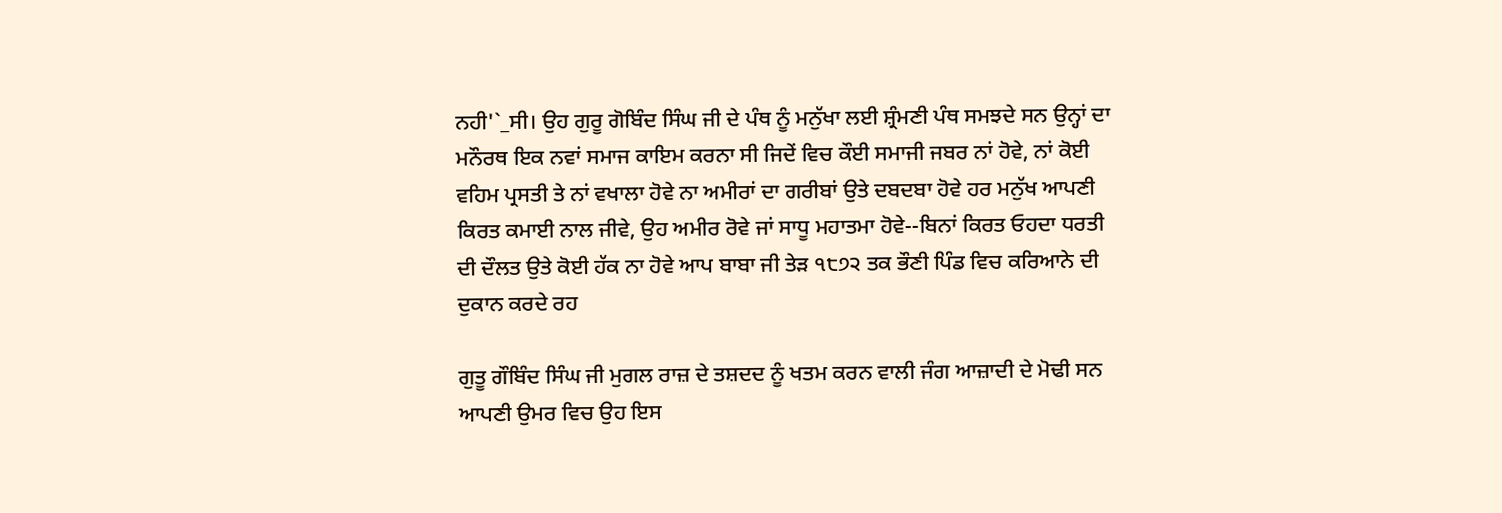ਨਹੀ'`_ਸੀ। ਉਹ ਗੁਰੂ ਗੋਬਿੰਦ ਸਿੰਘ ਜੀ ਦੇ ਪੰਥ ਨੂੰ ਮਨੁੱਖਾ ਲਈ ਸ਼੍ਰੰਮਣੀ ਪੰਥ ਸਮਝਦੇ ਸਨ ਉਨ੍ਹਾਂ ਦਾ ਮਨੌਰਥ ਇਕ ਨਵਾਂ ਸਮਾਜ ਕਾਇਮ ਕਰਨਾ ਸੀ ਜਿਦੇਂ ਵਿਚ ਕੌਈ ਸਮਾਜੀ ਜਬਰ ਨਾਂ ਹੋਵੇ, ਨਾਂ ਕੋਈ ਵਹਿਮ ਪ੍ਰਸਤੀ ਤੇ ਨਾਂ ਵਖਾਲਾ ਹੋਵੇ ਨਾ ਅਮੀਰਾਂ ਦਾ ਗਰੀਬਾਂ ਉਤੇ ਦਬਦਬਾ ਹੋਵੇ ਹਰ ਮਨੁੱਖ ਆਪਣੀ ਕਿਰਤ ਕਮਾਈ ਨਾਲ ਜੀਵੇ, ਉਹ ਅਮੀਰ ਰੋਵੇ ਜਾਂ ਸਾਧੂ ਮਹਾਤਮਾ ਹੋਵੇ--ਬਿਨਾਂ ਕਿਰਤ ਓਹਦਾ ਧਰਤੀ ਦੀ ਦੌਲਤ ਉਤੇ ਕੋਈ ਹੱਕ ਨਾ ਹੋਵੇ ਆਪ ਬਾਬਾ ਜੀ ਤੇੜ ੧੮੭੨ ਤਕ ਭੌਣੀ ਪਿੰਡ ਵਿਚ ਕਰਿਆਨੇ ਦੀ ਦੁਕਾਨ ਕਰਦੇ ਰਹ

ਗੁਤੂ ਗੌਬਿੰਦ ਸਿੰਘ ਜੀ ਮੁਗਲ ਰਾਜ਼ ਦੇ ਤਸ਼ਦਦ ਨੂੰ ਖਤਮ ਕਰਨ ਵਾਲੀ ਜੰਗ ਆਜ਼ਾਦੀ ਦੇ ਮੋਢੀ ਸਨ ਆਪਣੀ ਉਮਰ ਵਿਚ ਉਹ ਇਸ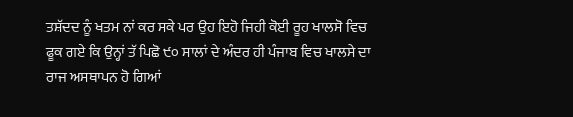ਤਸ਼ੱਦਦ ਨੂੰ ਖਤਮ ਨਾਂ ਕਰ ਸਕੇ ਪਰ ਉਹ ਇਹੋ ਜਿਹੀ ਕੋਈ ਰੂਹ ਖਾਲਸੋ ਵਿਚ ਫੂਕ ਗਏ ਕਿ ਉਨ੍ਹਾਂ ਤੱ ਪਿਛੋ ੯੦ ਸਾਲਾਂ ਦੇ ਅੰਦਰ ਹੀ ਪੰਜਾਬ ਵਿਚ ਖਾਲਸੇ ਦਾ ਰਾਜ ਅਸਥਾਪਨ ਹੋ ਗਿਆਂ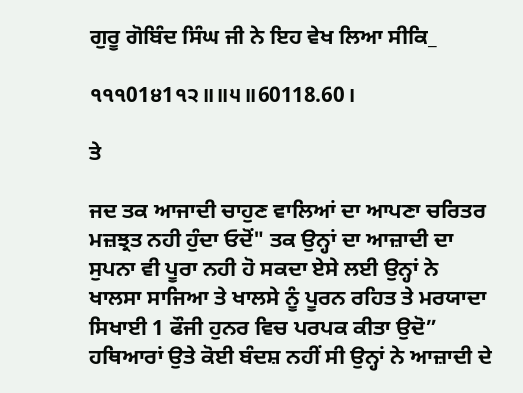ਗੁਰੂ ਗੋਬਿੰਦ ਸਿੰਘ ਜੀ ਨੇ ਇਹ ਵੇਖ ਲਿਆ ਸੀਕਿ_

੧੧੧01੪1੧੨॥॥੫॥60118.60।

ਤੇ

ਜਦ ਤਕ ਆਜਾਦੀ ਚਾਹੁਣ ਵਾਲਿਆਂ ਦਾ ਆਪਣਾ ਚਰਿਤਰ ਮਜ਼ਝ੍ਰਤ ਨਹੀ ਹੁੰਦਾ ਓਦੋਂ" ਤਕ ਉਨ੍ਹਾਂ ਦਾ ਆਜ਼ਾਦੀ ਦਾ ਸੁਪਨਾ ਵੀ ਪੂਰਾ ਨਹੀ ਹੋ ਸਕਦਾ ਏਸੇ ਲਈ ਉਨ੍ਹਾਂ ਨੇ ਖਾਲਸਾ ਸਾਜਿਆ ਤੇ ਖਾਲਸੇ ਨੂੰ ਪੂਰਨ ਰਹਿਤ ਤੇ ਮਰਯਾਦਾ ਸਿਖਾਈ 1 ਫੌਜੀ ਹੁਨਰ ਵਿਚ ਪਰਪਕ ਕੀਤਾ ਉਦੋ” ਹਥਿਆਰਾਂ ਉਤੇ ਕੋਈ ਬੰਦਸ਼ ਨਹੀਂ ਸੀ ਉਨ੍ਹਾਂ ਨੇ ਆਜ਼ਾਦੀ ਦੇ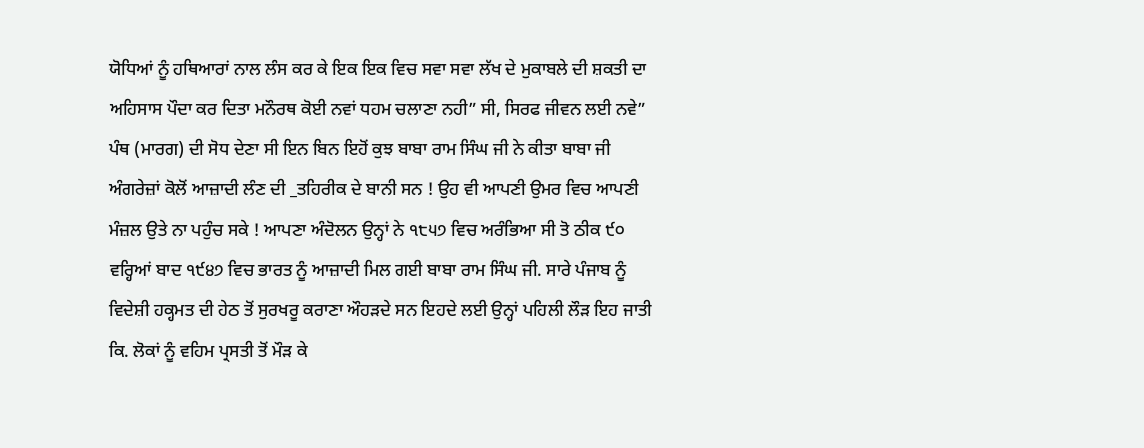ਯੋਧਿਆਂ ਨੂੰ ਹਥਿਆਰਾਂ ਨਾਲ ਲੰਸ ਕਰ ਕੇ ਇਕ ਇਕ ਵਿਚ ਸਵਾ ਸਵਾ ਲੱਖ ਦੇ ਮੁਕਾਬਲੇ ਦੀ ਸ਼ਕਤੀ ਦਾ ਅਹਿਸਾਸ ਪੌਦਾ ਕਰ ਦਿਤਾ ਮਨੌਰਥ ਕੋਈ ਨਵਾਂ ਧਹਮ ਚਲਾਣਾ ਨਹੀ” ਸੀ, ਸਿਰਫ ਜੀਵਨ ਲਈ ਨਵੇ” ਪੰਥ (ਮਾਰਗ) ਦੀ ਸੋਧ ਦੇਣਾ ਸੀ ਇਨ ਬਿਨ ਇਹੋਂ ਕੁਝ ਬਾਬਾ ਰਾਮ ਸਿੰਘ ਜੀ ਨੇ ਕੀਤਾ ਬਾਬਾ ਜੀ ਅੰਗਰੇਜ਼ਾਂ ਕੋਲੋਂ ਆਜ਼ਾਦੀ ਲੰਣ ਦੀ _ਤਹਿਰੀਕ ਦੇ ਬਾਨੀ ਸਨ ! ਉਹ ਵੀ ਆਪਣੀ ਉਮਰ ਵਿਚ ਆਪਣੀ ਮੰਜ਼ਲ ਉਤੇ ਨਾ ਪਹੁੰਚ ਸਕੇ ! ਆਪਣਾ ਅੰਦੋਲਨ ਉਨ੍ਹਾਂ ਨੇ ੧੮੫੭ ਵਿਚ ਅਰੰਭਿਆ ਸੀ ਤੋ ਠੀਕ ੯੦ ਵਰ੍ਹਿਆਂ ਬਾਦ ੧੯੪੭ ਵਿਚ ਭਾਰਤ ਨੂੰ ਆਜ਼ਾਦੀ ਮਿਲ ਗਈ ਬਾਬਾ ਰਾਮ ਸਿੰਘ ਜੀ. ਸਾਰੇ ਪੰਜਾਬ ਨੂੰ ਵਿਦੇਸ਼ੀ ਹਕ੍ਹਮਤ ਦੀ ਹੇਠ ਤੋਂ ਸੁਰਖਰੂ ਕਰਾਣਾ ਔਹੜਦੇ ਸਨ ਇਹਦੇ ਲਈ ਉਨ੍ਹਾਂ ਪਹਿਲੀ ਲੌੜ ਇਹ ਜਾਤੀ ਕਿ. ਲੋਕਾਂ ਨੂੰ ਵਹਿਮ ਪ੍ਰਸਤੀ ਤੋਂ ਮੌੜ ਕੇ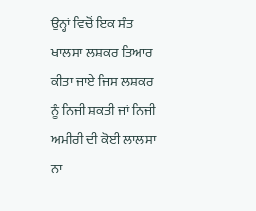ਉਨ੍ਹਾਂ ਵਿਚੋਂ ਇਕ ਸੰਤ ਖਾਲਸਾ ਲਸ਼ਕਰ ਤਿਆਰ ਕੀਤਾ ਜਾਏ ਜਿਸ ਲਸ਼ਕਰ ਨੂੰ ਨਿਜੀ ਸ਼ਕਤੀ ਜਾਂ ਨਿਜੀ ਅਮੀਰੀ ਦੀ ਕੋਈ ਲਾਲਸਾ ਨਾ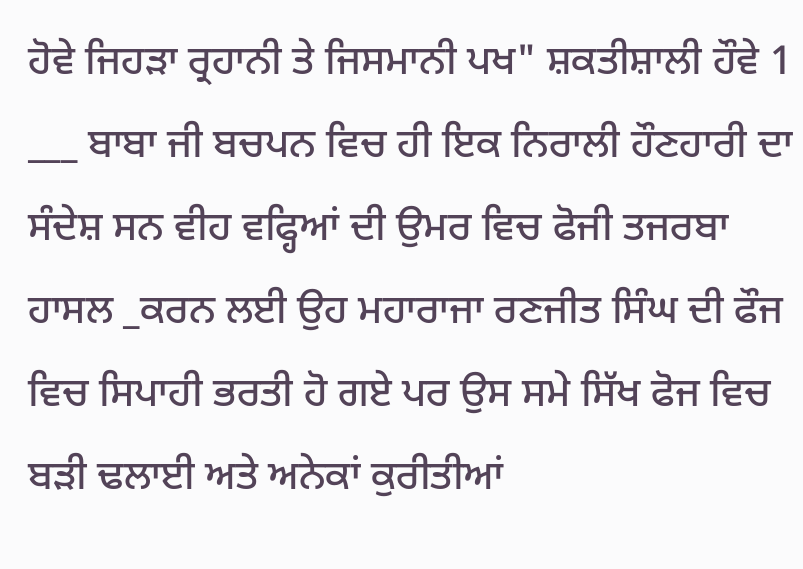ਹੋਵੇ ਜਿਹੜਾ ਰ੍ਰਹਾਨੀ ਤੇ ਜਿਸਮਾਨੀ ਪਖ" ਸ਼ਕਤੀਸ਼ਾਲੀ ਹੌਵੇ 1 ___ ਬਾਬਾ ਜੀ ਬਚਪਨ ਵਿਚ ਹੀ ਇਕ ਨਿਰਾਲੀ ਹੌਣਹਾਰੀ ਦਾ ਸੰਦੇਸ਼ ਸਨ ਵੀਹ ਵਫ੍ਹਿਆਂ ਦੀ ਉਮਰ ਵਿਚ ਫੋਜੀ ਤਜਰਬਾ ਹਾਸਲ _ਕਰਨ ਲਈ ਉਹ ਮਹਾਰਾਜਾ ਰਣਜੀਤ ਸਿੰਘ ਦੀ ਫੌਜ ਵਿਚ ਸਿਪਾਹੀ ਭਰਤੀ ਹੋ ਗਏ ਪਰ ਉਸ ਸਮੇ ਸਿੱਖ ਫੋਜ ਵਿਚ ਬੜੀ ਢਲਾਈ ਅਤੇ ਅਨੇਕਾਂ ਕੁਰੀਤੀਆਂ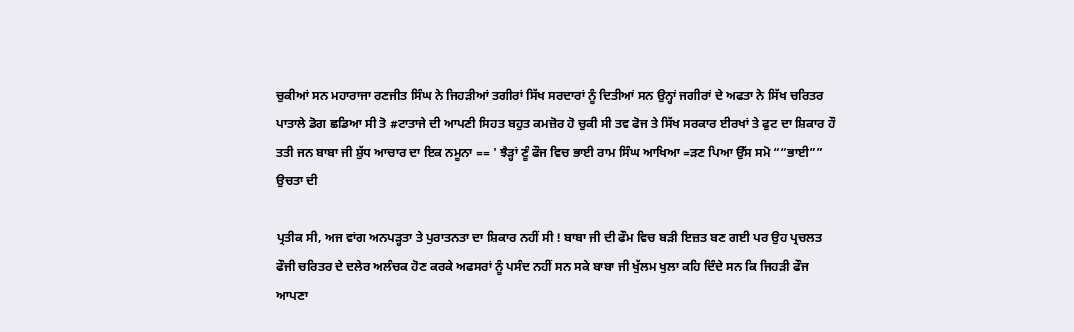ਚੁਕੀਆਂ ਸਨ ਮਹਾਰਾਜਾ ਰਣਜੀਤ ਸਿੰਘ ਨੇ ਜਿਹੜੀਆਂ ਤਗੀਰਾਂ ਸਿੱਖ ਸਰਦਾਰਾਂ ਨੂੰ ਦਿਤੀਆਂ ਸਨ ਉਨ੍ਹਾਂ ਜਗੀਰਾਂ ਦੇ ਅਫਤਾ ਨੇ ਸਿੱਖ ਚਰਿਤਰ ਪਾਤਾਲੇ ਡੋਗ ਛਡਿਆ ਸੀ ਤੋ #ਟਾਤਾਜੇ ਦੀ ਆਪਣੀ ਸਿਹਤ ਬਹੁਤ ਕਮਜ਼ੋਰ ਹੋ ਚੁਕੀ ਸੀ ਤਵ ਫੋਜ ਤੇ ਸਿੱਖ ਸਰਕਾਰ ਈਰਖਾਂ ਤੇ ਫੁਟ ਦਾ ਸ਼ਿਕਾਰ ਹੌ ਤਤੀ ਜਨ ਬਾਬਾ ਜੀ ਸ਼ੁੱਧ ਆਚਾਰ ਦਾ ਇਕ ਨਮੂਨਾ == ' ਝੈੜ੍ਹਾਂ ਣੂੰ ਫੌਜ ਵਿਚ ਭਾਈ ਰਾਮ ਸਿੰਘ ਆਖਿਆ =ੜਣ ਪਿਆ ਉੱਸ ਸਮੋ ““ਭਾਈ”” ਉਚਤਾ ਦੀ

ਪ੍ਰਤੀਕ ਸੀ, ਅਜ ਵਾਂਗ ਅਨਪੜ੍ਹਤਾ ਤੇ ਪੁਰਾਤਨਤਾ ਦਾ ਸ਼ਿਕਾਰ ਨਹੀਂ ਸੀ ! ਬਾਬਾ ਜੀ ਦੀ ਫੌਮ ਵਿਚ ਬੜੀ ਇਜ਼ਤ ਬਣ ਗਈ ਪਰ ਉਹ ਪ੍ਰਚਲਤ ਫੌਜੀ ਚਰਿਤਰ ਦੇ ਦਲੇਰ ਅਲੰਚਕ ਹੋਣ ਕਰਕੇ ਅਫਸਰਾਂ ਨੂੰ ਪਸੰਦ ਨਹੀਂ ਸਨ ਸਕੇ ਬਾਬਾ ਜੀ ਖੁੱਲਮ ਖੁਲਾ ਕਹਿ ਦਿੰਦੇ ਸਨ ਕਿ ਜਿਹੜੀ ਫੌਜ ਆਪਣਾ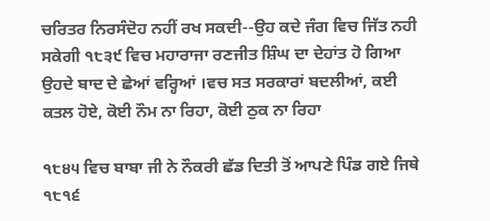ਚਰਿਤਰ ਨਿਰਸੰਦੋਹ ਨਹੀਂ ਰਖ ਸਕਦੀ--ਉਹ ਕਦੇ ਜੰਗ ਵਿਚ ਜਿੱਤ ਨਹੀ ਸਕੇਗੀ ੧੮੩੯ ਵਿਚ ਮਹਾਰਾਜਾ ਰਣਜੀਤ ਸ਼ਿੰਘ ਦਾ ਦੇਹਾਂਤ ਹੋ ਗਿਆ ਉਹਦੇ ਬਾਦ ਦੇ ਛੇਆਂ ਵਰ੍ਹਿਆਂ ।ਵਚ ਸਤ ਸਰਕਾਰਾਂ ਬਦਲੀਆਂ, ਕਈ ਕਤਲ ਹੋਏ, ਕੋਈ ਨੌਮ ਨਾ ਰਿਹਾ, ਕੋਈ ਠੁਕ ਨਾ ਰਿਹਾ

੧੮੪੫ ਵਿਚ ਬਾਬਾ ਜੀ ਨੇ ਨੌਕਰੀ ਛੱਡ ਦਿਤੀ ਤੋਂ ਆਪਣੇ ਪਿੰਡ ਗਏ ਜਿਥੇ ੧੮੧੬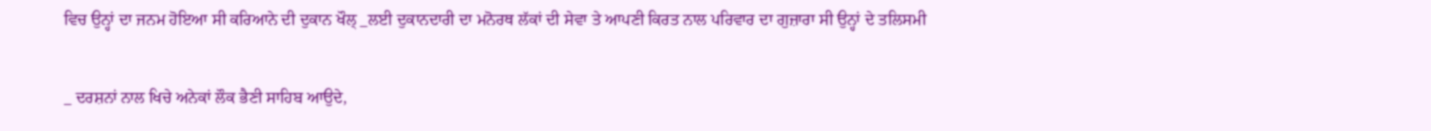ਵਿਚ ਉਨ੍ਹਾਂ ਦਾ ਜਨਮ ਹੋਇਆ ਸੀ ਕਰਿਆਨੇ ਦੀ ਦੁਕਾਨ ਖੌਲ੍ _ਲਈ ਦੁਕਾਨਦਾਰੀ ਦਾ ਮਨੋਰਥ ਲੱਕਾਂ ਦੀ ਸੇਵਾ ਤੇ ਆਪਣੀ ਕਿਰਤ ਨਾਲ ਪਰਿਵਾਰ ਦਾ ਗੁਜ਼ਾਰਾ ਸੀ ਉਨ੍ਹਾਂ ਦੇ ਤਲਿਸਮੀ

_ ਦਰਸ਼ਨਾਂ ਨਾਲ ਖਿਚੇ ਅਨੇਕਾਂ ਲੌਕ ਭੈਣੀ ਸਾਹਿਬ ਆਉਦੇ,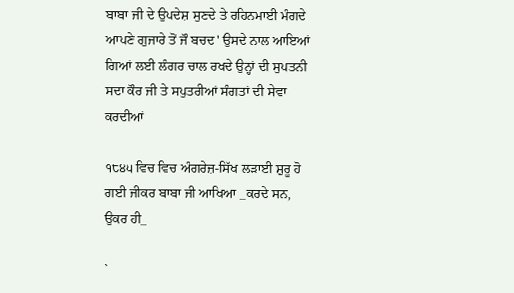ਬਾਬਾ ਜੀ ਦੇ ਉਪਦੇਸ਼ ਸੁਣਦੇ ਤੇ ਰਹਿਨਮਾਈ ਮੰਗਦੇ ਆਪਣੇ ਗੁਜਾਰੇ ਤੋਂ ਜੌ ਬਚਦ' ਉਸਦੇ ਨਾਲ ਆਇਆਂ ਗਿਆਂ ਲਈ ਲੰਗਰ ਚਾਲ ਰਖਦੇ ਉਨ੍ਹਾਂ ਦੀ ਸੁਪਤਨੀ ਸਦਾ ਕੌਰ ਜੀ ਤੇ ਸਪੁਤਰੀਆਂ ਸੰਗਤਾਂ ਦੀ ਸੇਵਾ ਕਰਦੀਆਂ

੧੮੪੫ ਵਿਚ ਵਿਚ ਅੰਗਰੇਜ਼-ਸਿੱਖ ਲੜਾਈ ਸ਼ੁਰੂ ਹੋ ਗਈ ਜੀਕਰ ਬਾਬਾ ਜੀ ਆਖਿਆ _ਕਰਦੇ ਸਨ, ਉਕਰ ਹੀ_

`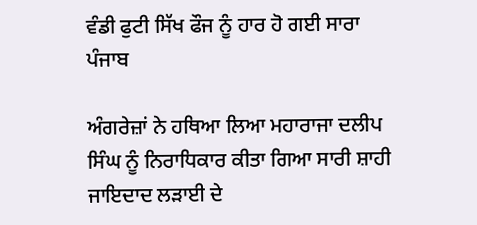ਵੰਡੀ ਫੁਟੀ ਸਿੱਖ ਫੌਜ ਨੂੰ ਹਾਰ ਹੋ ਗਈ ਸਾਰਾ ਪੰਜਾਬ

ਅੰਗਰੇਜ਼ਾਂ ਨੇ ਹਥਿਆ ਲਿਆ ਮਹਾਰਾਜਾ ਦਲੀਪ ਸਿੰਘ ਨੂੰ ਨਿਰਾਧਿਕਾਰ ਕੀਤਾ ਗਿਆ ਸਾਰੀ ਸ਼ਾਹੀ ਜਾਇਦਾਦ ਲੜਾਈ ਦੇ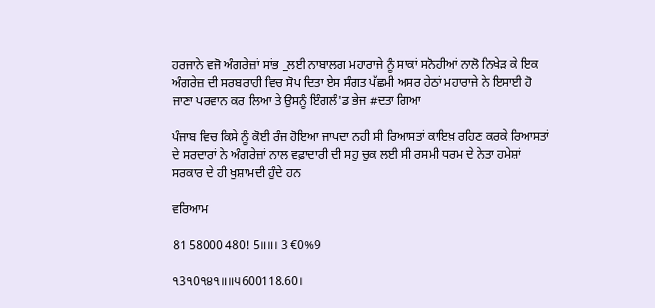ਹਰਜਾਨੇ ਵਜੋ ਅੰਗਰੇਜ਼ਾਂ ਸਾਂਭ _ਲਈ ਨਾਬਾਲਗ ਮਹਾਰਾਜੇ ਨੂੰ ਸਾਕਾਂ ਸਨੋਹੀਆਂ ਨਾਲੋ ਨਿਖੇੜ ਕੇ ਇਕ ਅੰਗਰੇਜ਼ ਦੀ ਸਰਬਰਾਹੀ ਵਿਚ ਸੋਪ ਦਿਤਾ ਏਸ ਸੰਗਤ ਪੱਛਮੀ ਅਸਰ ਹੇਠਾਂ ਮਹਾਰਾਜੇ ਨੇ ਇਸਾਈ ਹੋ ਜਾਣਾ ਪਰਵਾਨ ਕਰ ਲਿਆ ਤੇ ਉਸਨੂੰ ਇੰਗਲੰ'ਡ ਭੇਜ #ਦਤਾ ਗਿਆ

ਪੰਜਾਬ ਵਿਚ ਕਿਸੇ ਨੂੰ ਕੋਈ ਰੰਜ ਹੋਇਆ ਜਾਪਦਾ ਨਹੀ ਸੀ ਰਿਆਸਤਾਂ ਕਾਇਖ਼ ਰਹਿਣ ਕਰਕੇ ਰਿਆਸਤਾਂ ਦੇ ਸਰਦਾਰਾਂ ਨੇ ਅੰਗਰੇਜ਼ਾਂ ਨਾਲ ਵਫ਼ਾਦਾਰੀ ਦੀ ਸਹੁ ਚੁਕ ਲਈ ਸੀ ਰਸਮੀ ਧਰਮ ਦੇ ਨੇਤਾ ਹਮੇਸ਼ਾਂ ਸਰਕਾਰ ਦੇ ਹੀ ਖੁਸ਼ਾਮਦੀ ਹੁੰਦੇ ਹਨ

ਵਰਿਆਮ

81 58000 480! 5॥॥। 3 €0%9

੧3੧0੧੪੧॥॥੫600118.60।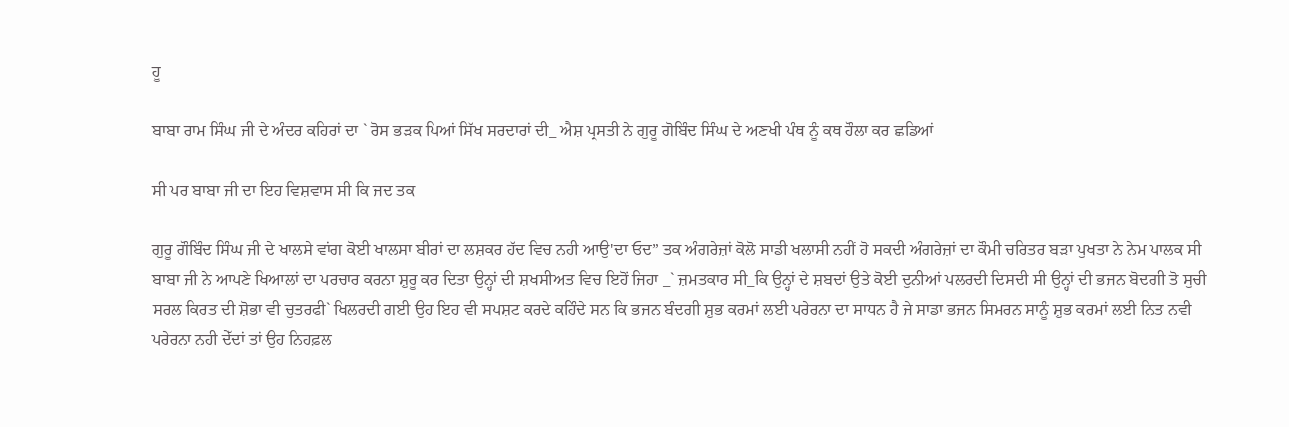ਹੂ

ਬਾਬਾ ਰਾਮ ਸਿੰਘ ਜੀ ਦੇ ਅੰਦਰ ਕਹਿਰਾਂ ਦਾ ` ਰੋਸ ਭੜਕ ਪਿਆਂ ਸਿੱਖ ਸਰਦਾਰਾਂ ਦੀ_ ਐਸ਼ ਪ੍ਰਸਤੀ ਨੇ ਗੁਰੂ ਗੋਬਿੰਦ ਸਿੰਘ ਦੇ ਅਣਖੀ ਪੰਥ ਨੂੰ ਕਥ ਹੌਲਾ ਕਰ ਛਡਿਆਂ

ਸੀ ਪਰ ਬਾਬਾ ਜੀ ਦਾ ਇਹ ਵਿਸ਼ਵਾਸ ਸੀ ਕਿ ਜਦ ਤਕ

ਗੁਰੂ ਗੌਬਿੰਦ ਸਿੰਘ ਜੀ ਦੇ ਖਾਲਸੇ ਵਾਂਗ ਕੋਈ ਖਾਲਸਾ ਬੀਰਾਂ ਦਾ ਲਸ਼ਕਰ ਹੱਦ ਵਿਚ ਨਹੀ ਆਉ'ਦਾ ਓਦ” ਤਕ ਅੰਗਰੇਜ਼ਾਂ ਕੋਲੋ ਸਾਡੀ ਖਲਾਸੀ ਨਹੀਂ ਹੋ ਸਕਦੀ ਅੰਗਰੇਜ਼ਾਂ ਦਾ ਕੌਮੀ ਚਰਿਤਰ ਬੜਾ ਪੁਖਤਾ ਨੇ ਨੇਮ ਪਾਲਕ ਸੀ ਬਾਬਾ ਜੀ ਨੇ ਆਪਣੇ ਖਿਆਲਾਂ ਦਾ ਪਰਚਾਰ ਕਰਨਾ ਸ਼ੁਰੂ ਕਰ ਦਿਤਾ ਉਨ੍ਹਾਂ ਦੀ ਸ਼ਖਸੀਅਤ ਵਿਚ ਇਹੋਂ ਜਿਹਾ _` ਜ਼ਮਤਕਾਰ ਸੀ_ਕਿ ਉਨ੍ਹਾਂ ਦੇ ਸ਼ਬਦਾਂ ਉਤੇ ਕੋਈ ਦੁਨੀਆਂ ਪਲਰਦੀ ਦਿਸਦੀ ਸੀ ਉਨ੍ਹਾਂ ਦੀ ਭਜਨ ਬੋਦਗੀ ਤੋ ਸੁਚੀ ਸਰਲ ਕਿਰਤ ਦੀ ਸ਼ੋਭਾ ਵੀ ਚੁਤਰਫੀ` ਖਿਲਰਦੀ ਗਈ ਉਹ ਇਹ ਵੀ ਸਪਸ਼ਟ ਕਰਦੇ ਕਹਿੰਦੇ ਸਨ ਕਿ ਭਜਨ ਬੰਦਗੀ ਸ਼ੁਭ ਕਰਮਾਂ ਲਈ ਪਰੇਰਨਾ ਦਾ ਸਾਧਨ ਹੈ ਜੇ ਸਾਡਾ ਭਜਨ ਸਿਮਰਨ ਸਾਨੂੰ ਸ਼ੁਭ ਕਰਮਾਂ ਲਈ ਨਿਤ ਨਵੀ ਪਰੇਰਨਾ ਨਹੀ ਦੇੱਦਾਂ ਤਾਂ ਉਹ ਨਿਹਫ਼ਲ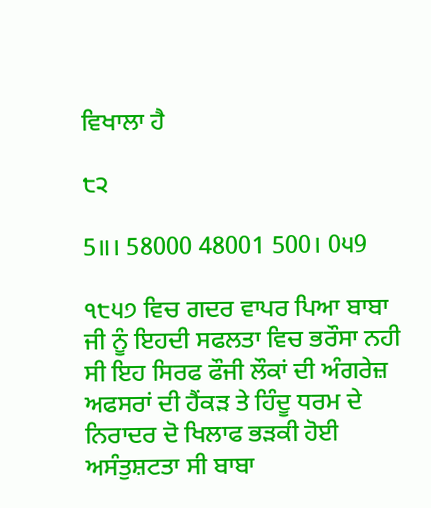ਵਿਖਾਲਾ ਹੈ

੮੨

5॥। 58000 48001 500। 0੫9

੧੮੫੭ ਵਿਚ ਗਦਰ ਵਾਪਰ ਪਿਆ ਬਾਬਾ ਜੀ ਨੂੰ ਇਹਦੀ ਸਫਲਤਾ ਵਿਚ ਭਰੌਸਾ ਨਹੀ ਸੀ ਇਹ ਸਿਰਫ ਫੌਜੀ ਲੌਕਾਂ ਦੀ ਅੰਗਰੇਜ਼ ਅਫਸਰਾਂ ਦੀ ਹੈਂਕੜ ਤੇ ਹਿੰਦੂ ਧਰਮ ਦੇ ਨਿਰਾਦਰ ਦੋ ਖਿਲਾਫ ਭੜਕੀ ਹੋਈ ਅਸੰਤੁਸ਼ਟਤਾ ਸੀ ਬਾਬਾ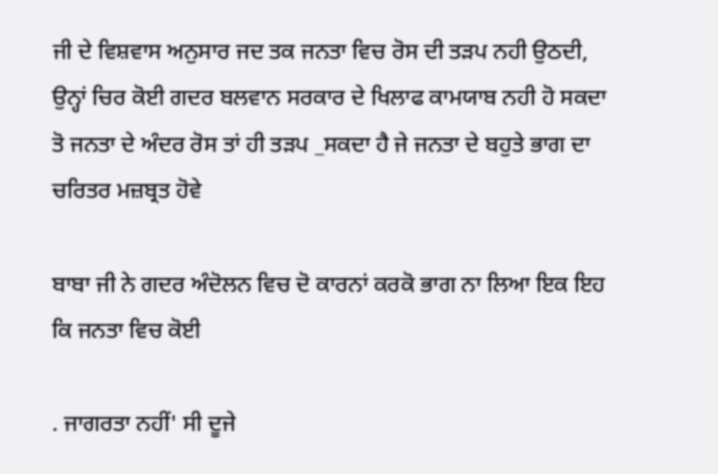ਜੀ ਦੇ ਵਿਸ਼ਵਾਸ ਅਨੁਸਾਰ ਜਦ ਤਕ ਜਨਤਾ ਵਿਚ ਰੋਸ ਦੀ ਤੜਪ ਨਹੀ ਉਠਦੀ, ਉਨ੍ਹਾਂ ਚਿਰ ਕੋਈ ਗਦਰ ਬਲਵਾਨ ਸਰਕਾਰ ਦੇ ਖਿਲਾਫ ਕਾਮਯਾਬ ਨਹੀ ਹੋ ਸਕਦਾ ਤੋ ਜਨਤਾ ਦੇ ਅੰਦਰ ਰੋਸ ਤਾਂ ਹੀ ਤੜਪ _ਸਕਦਾ ਹੈ ਜੇ ਜਨਤਾ ਦੇ ਬਹੁਤੇ ਭਾਗ ਦਾ ਚਰਿਤਰ ਮਜ਼ਬ੍ਰਤ ਹੋਵੇ

ਬਾਬਾ ਜੀ ਨੇ ਗਦਰ ਅੰਦੋਲਨ ਵਿਚ ਦੋ ਕਾਰਨਾਂ ਕਰਕੋ ਭਾਗ ਨਾ ਲਿਆ ਇਕ ਇਹ ਕਿ ਜਨਤਾ ਵਿਚ ਕੋਈ

. ਜਾਗਰਤਾ ਨਹੀਂ' ਸੀ ਦੂਜੇ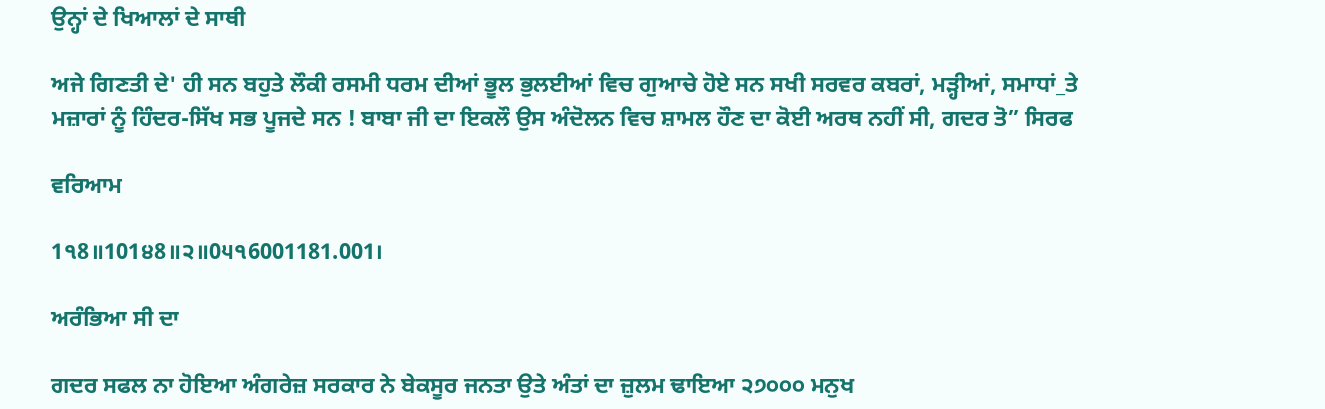ਉਨ੍ਹਾਂ ਦੇ ਖਿਆਲਾਂ ਦੇ ਸਾਥੀ

ਅਜੇ ਗਿਣਤੀ ਦੇ' ਹੀ ਸਨ ਬਹੁਤੇ ਲੌਕੀ ਰਸਮੀ ਧਰਮ ਦੀਆਂ ਭੂਲ ਭੁਲਈਆਂ ਵਿਚ ਗੁਆਚੇ ਹੋਏ ਸਨ ਸਖੀ ਸਰਵਰ ਕਬਰਾਂ, ਮੜ੍ਹੀਆਂ, ਸਮਾਧਾਂ_ਤੇ ਮਜ਼ਾਰਾਂ ਨੂੰ ਹਿੰਦਰ-ਸਿੱਖ ਸਭ ਪੂਜਦੇ ਸਨ ! ਬਾਬਾ ਜੀ ਦਾ ਇਕਲੌ ਉਸ ਅੰਦੋਲਨ ਵਿਚ ਸ਼ਾਮਲ ਹੌਣ ਦਾ ਕੋਈ ਅਰਥ ਨਹੀਂ ਸੀ, ਗਦਰ ਤੋ” ਸਿਰਫ

ਵਰਿਆਮ

1੧8॥101੪8॥੨॥0੫੧6001181.001।

ਅਰੰਭਿਆ ਸੀ ਦਾ

ਗਦਰ ਸਫਲ ਨਾ ਹੋਇਆ ਅੰਗਰੇਜ਼ ਸਰਕਾਰ ਨੇ ਬੇਕਸੂਰ ਜਨਤਾ ਉਤੇ ਅੰਤਾਂ ਦਾ ਜ਼ੁਲਮ ਢਾਇਆ ੨੭੦੦੦ ਮਨੁਖ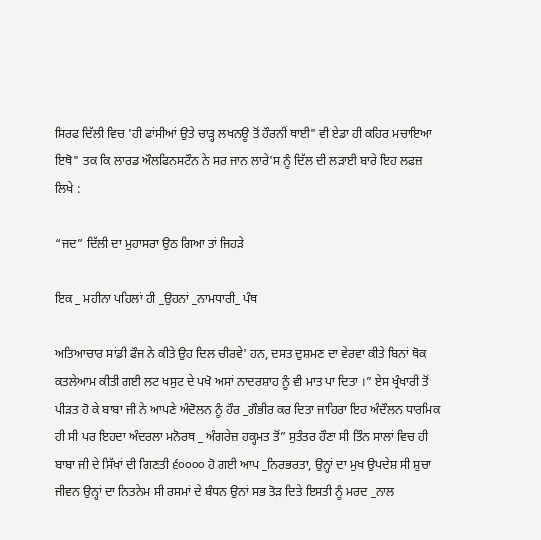ਸਿਰਫ ਦਿੱਲੀ ਵਿਚ 'ਹੀ ਫਾਂਸੀਆਂ ਉਤੇ ਚਾੜ੍ਹ ਲਖਨਊ ਤੋਂ ਹੌਰਨੀਂ ਥਾਈ" ਵੀ ਏਡਾ ਹੀ ਕਹਿਰ ਮਚਾਇਆ ਇਥੋ" ਤਕ ਕਿ ਲਾਰਡ ਔਲਫਿਨਸਟੌਨ ਨੇ ਸਰ ਜਾਨ ਲਾਰੇ'ਸ ਨੂੰ ਦਿੱਲ ਦੀ ਲੜਾਈ ਬਾਰੇ ਇਹ ਲਫਜ਼ ਲਿਖੇ :

“ਜਦ” ਦਿੱਲੀ ਦਾ ਮੁਹਾਸਰਾ ਉਠ ਗਿਆ ਤਾਂ ਜਿਹੜੇ

ਇਕ _ ਮਹੀਨਾ ਪਹਿਲਾਂ ਹੀ _ਉਹਨਾਂ _ਨਾਮਧਾਰੀ_ ਪੰਥ

ਅਤਿਆਚਾਰ ਸਾਂਡੀ ਫੌਜ ਨੇ ਕੀਤੇ ਉਹ ਦਿਲ ਚੀਰਵੇ' ਹਨ, ਦਸਤ ਦੁਸ਼ਮਣ ਦਾ ਵੇਰਵਾ ਕੀਤੇ ਬਿਨਾਂ ਥੋਕ ਕਤਲੇਆਮ ਕੀਤੀ ਗਈ ਲਟ ਖਸੁਟ ਦੇ ਪਖੋ ਅਸਾਂ ਨਾਦਰਸ਼ਾਹ ਨੂੰ ਵੀ ਮਾਤ ਪਾ ਦਿਤਾ ।” ਏਸ ਖ੍ਰੰਖਾਰੀ ਤੋਂ ਪੀੜਤ ਹੋ ਕੇ ਬਾਬਾ ਜੀ ਨੇ ਆਪਣੇ ਅੰਦੋਲਨ ਨੂੰ ਹੌਰ _ਗੌਭੀਰ ਕਰ ਦਿਤਾ ਜਾਹਿਰਾ ਇਹ ਅੰਦੌਲਨ ਧਾਰਮਿਕ ਹੀ ਸੀ ਪਰ ਇਹਦਾ ਅੰਦਰਲਾ ਮਨੋਰਥ _ ਅੰਗਰੇਜ਼ ਹਕ੍ਹਮਤ ਤੋਂ” ਸੁਤੰਤਰ ਹੌਣਾ ਸੀ ਤਿੰਨ ਸਾਲਾਂ ਵਿਚ ਹੀ ਬਾਬਾ ਜੀ ਦੇ ਸਿੱਖਾਂ ਦੀ ਗਿਣਤੀ ੬੦੦੦੦ ਹੋ ਗਈ ਆਪ _ਨਿਰਭਰਤਾ, ਉਨ੍ਹਾਂ ਦਾ ਮੁਖ ਉਪਦੇਸ਼ ਸੀ ਸ਼ੁਚਾ ਜੀਵਨ ਉਨ੍ਹਾਂ ਦਾ ਨਿਤਨੇਮ ਸੀ ਰਸਮਾਂ ਦੇ ਬੰਧਨ ਉਨਾਂ ਸਭ ਤੋੜ ਦਿਤੇ ਇਸਤੀ ਨੂੰ ਮਰਦ _ਨਾਲ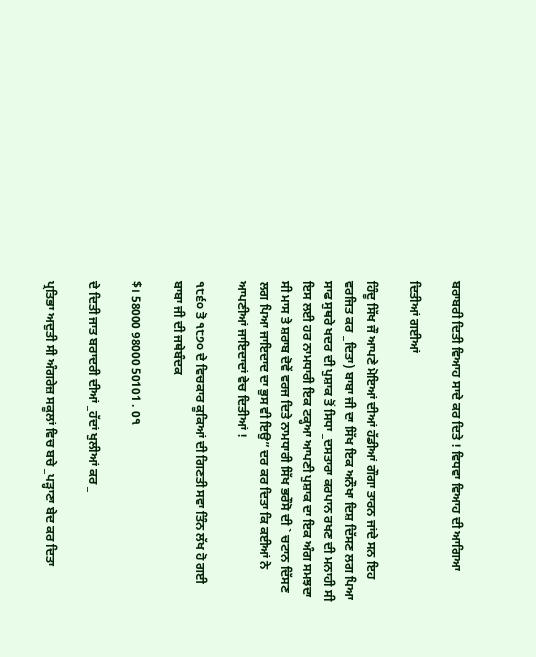ਬਰਾਬਰੀ ਦਿਤੀ ਵਿਆਹ ਸਾਦੇ ਕਰ ਦਿਤੇ ! ਵਿਧਵਾ ਵਿਆਹ ਦੀ ਆਗਿਆ

ਦਿਤੀਆਂ ਗਈਆਂ

ਹਿੰਦੂ ਸਿੱਖ ਜੌ ਆਪਣੇ ਮੋਇਆਂ ਦੀਆਂ ਹੱਡੀਆਂ ਗੌਗਾ ਤਾਰਨ ਜਾਂਦੇ ਸਨ ਇਹ ਵਰਜਿਤ ਕਰ _ਦਿਤਾ) ਬਾਬਾ ਜੀ ਦਾ ਸਿੱਖ ਇਕ ਅਨੌਖਾ ਦਿਸ਼ ਦਿੱਸਣ ਲਗ ਪਿਆ ਸਾਫ ਸੁਥਰੇ ਖਦਰ ਦੀ ਪੁਸ਼ਾਕ ਤੋਂ ਸਿਧਾ _ਦਸਤਾਰਾ ਕਰਪਾਨ ਰਖਣ ਦੀ ਮਨਾਹੀ ਸੀ ਇਸ ਲਈ ਹਰ ਨਾਮਧਾਰੀ ਇਕ ਟਕ੍ਹਆ ਆਪਣੀ ਪੁਸ਼ਾਕ ਦਾ ਇਕ ਅੰਗ ਸਮਝਦਾ ਸੀ ਮਾਸ ਤੇ ਸ਼ਰਾਬ ਦੋਵੇਂ ਵਰਜ ਦਿਤੇ ਨਾਮਧਾਰੀ ਸਿੱਖ ਭਰੌਸੋ ਦੀ ` ਚਟਾਨ ਦਿੱਸਣ ਲਗ ਪਿਆ ਜਾਇਦਾਦ ਦਾ ਭੁਸ ਵੀ ਇਉ” ਦਰ ਕਰ ਦਿਤਾ ਕਿ ਕਈਆਂ ਨੇ ਆਪਣੀਆਂ ਜਾਇਦਾਦਾਂ ਵੇਚ ਦਿਤੀਆਂ !

੧੮੬੦ ਤੋ ੧੮੭੦ ਦੇ ਵਿਚਕਾਰ ਕੂਕਿਆਂ ਦੀ ਗਿਣਤੀ ਸਵਾ ਤਿੰਨ ਲੱਖ ਹੋ ਗਈ ਬਾਬਾ ਜੀ ਦੀ ਜਥੇਬੰਦਕ

$। 58000 98000 50101 . 0੧

ਦੇ ਦਿਤੀ ਜਾਤ ਬਰਾਦਰੀ ਦੀਆਂ _ਹੱਦਾਂ ਖੁਲੀਆਂ ਕਰ _

ਪ੍ਰਤਿਭਾ ਅਦੁਤੀ ਸੀ ਅੰਗਰੇਜ਼ ਸਕੂਲਾਂ ਵਿਚ ਬਚੇ _ਪੜ੍ਹਾਣਾ ਬੇਦ ਕਰ ਦਿਤਾ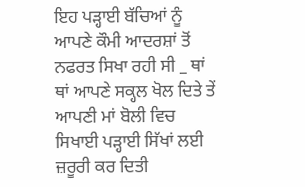ਇਹ ਪੜ੍ਹਾਈ ਬੱਚਿਆਂ ਨੂੰ ਆਪਣੇ ਕੌਮੀ ਆਦਰਸ਼ਾਂ ਤੋਂ ਨਫਰਤ ਸਿਖਾ ਰਹੀ ਸੀ _ ਥਾਂ ਥਾਂ ਆਪਣੇ ਸਕ੍ਹਲ ਖੋਲ ਦਿਤੇ ਤੇਂ ਆਪਣੀ ਮਾਂ ਬੋਲੀ ਵਿਚ ਸਿਖਾਈ ਪੜ੍ਹਾਈ ਸਿੱਖਾਂ ਲਈ ਜ਼ਰੂਰੀ ਕਰ ਦਿਤੀ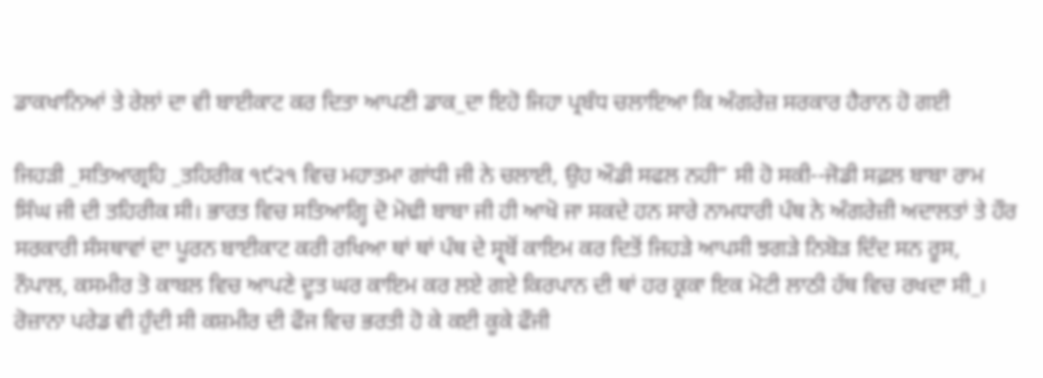ਡਾਕਖਾਨਿਆਂ ਤੇ ਰੇਲਾਂ ਦਾ ਵੀ ਬਾਈਕਾਟ ਕਰ ਦਿਤਾ ਆਪਣੀ ਡਾਕ_ਦਾ ਇਹੋ ਜਿਹਾ ਪ੍ਰਬੰਧ ਚਲਾਇਆ ਕਿ ਅੰਗਰੇਜ਼ ਸਰਕਾਰ ਹੈਰਾਨ ਹੋ ਗਈ

ਜਿਹੜੀ _ਸਤਿਆਗ੍ਰਹਿ _ਤਹਿਰੀਕ ੧੯੨੧ ਵਿਚ ਮਹਾਤਮਾ ਗਾਂਧੀ ਜੀ ਨੇ ਚਲਾਈ, ਉਹ ਔਡੀ ਸਫਲ ਨਹੀ” ਸੀ ਹੋ ਸਕੀ--ਜੋਡੀ ਸਫ਼ਲ ਬਾਬਾ ਰਾਮ ਸਿੰਘ ਜੀ ਦੀ ਤਹਿਰੀਕ ਸੀ। ਭਾਰਤ ਵਿਚ ਸਤਿਆਗ੍ਹਿ ਦੋ ਮੋਢੀ ਬਾਬਾ ਜੀ ਹੀ ਆਖੋ ਜਾ ਸਕਦੇ ਹਨ ਸਾਰੇ ਨਾਮਧਾਰੀ ਪੰਥ ਨੇ ਅੰਗਰੇਜ਼ੀ ਅਦਾਲਤਾਂ ਤੇ ਹੌਰ ਸਰਕਾਰੀ ਸੰਸਥਾਵਾਂ ਦਾ ਪੂਰਨ ਬਾਈਕਾਟ ਕਰੀ ਰਖਿਆ ਥਾਂ ਥਾਂ ਪੰਥ ਦੇ ਸ੍ਰ੍ਬੋਂ ਕਾਇਮ ਕਰ ਦਿਤੋਂ ਜਿਹੜੇ ਆਪਸੀ ਝਗੜੇ ਨਿਬੋੜ ਦਿੰਦ ਸਨ ਰੂਸ, ਨੌਪਾਲ, ਕਸਮੀਰ ਤੋ ਕਾਬਲ ਵਿਚ ਆਪਣੇ ਦੂਤ ਘਰ ਕਾਇਮ ਕਰ ਲਏ ਗਏ ਕਿਰਪਾਨ ਦੀ ਥਾਂ ਹਰ ਕ੍ਰਕਾ ਇਕ ਮੋਟੀ ਲਾਠੀ ਹੱਥ ਵਿਚ ਰਖਦਾ ਸੀ_। ਰੋਜ਼ਾਨਾ ਪਰੇਡ ਵੀ ਹੁੰਦੀ ਸੀ ਕਸ਼ਮੀਰ ਦੀ ਫੌਜ ਵਿਚ ਭਰਤੀ ਹੋ ਕੇ ਕਈ ਕੂਕੇ ਫੌਜੀ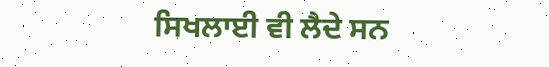ਸਿਖਲਾਈ ਵੀ ਲੈਦੇ ਸਨ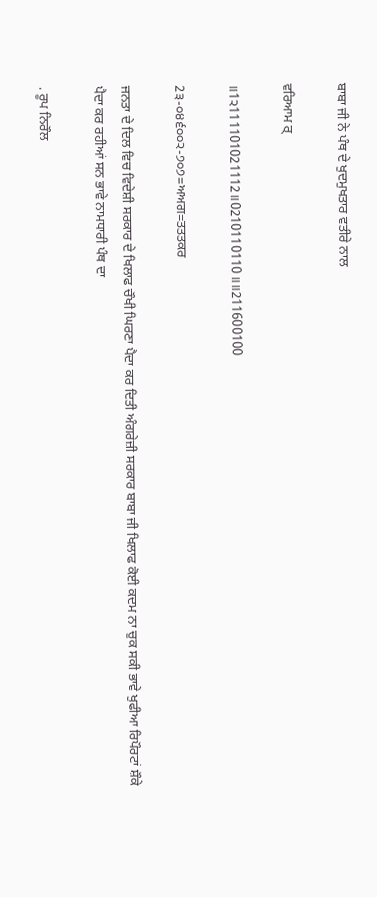ਬਾਬਾ ਜੀ ਨੇ ਪੰਥ ਦੇ ਖੁਦਮੁਖਤਾਰ ਵਤੀਰੇ ਨਾਲ

ਵਰਿਆਮ ਰ੍

॥1੨111101021112॥0210110110॥॥211600100

2੩-੦੪੬੦੦੨-੭੦੭=ਅਅਗ=ਤਤਤਕਰ

ਜਨਤਾ ਦੇ ਦਿਲ ਵਿਚ ਵਿਦੇਸ਼ੀ ਸਰਕਾਰ ਦੇ ਖਿਲਾਫ ਚੌਖੀ ਘਿਰਣਾ ਪੈਦਾ ਕਰ ਦਿਤੀ ਅੰਗਰੇਜ਼ੀ ਸਰਕਾਰ ਬਾਬਾ ਜੀ ਖਿਲਾਫ ਕੋਈ ਕਦਮ ਨਾ ਚੁਕ ਸਕੀ ਭਾਵੇ ਖੁਫੀਆ ਰਿਪੌਰਟਾਂ ਸ਼ੌਕੇ ਪੈਦਾ ਕਰ ਰਹੀਆਂ ਸਨ ਭਾਵੇ ਨਾਮਧਾਰੀ ਪੰਥ ਦਾ

. ਰੂਪ ਨਿਰੌਲ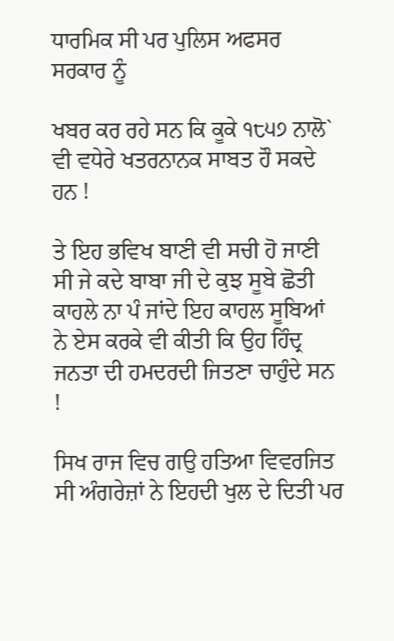ਧਾਰਮਿਕ ਸੀ ਪਰ ਪੁਲਿਸ ਅਫਸਰ ਸਰਕਾਰ ਨੂੰ

ਖਬਰ ਕਰ ਰਹੇ ਸਨ ਕਿ ਕੂਕੇ ੧੮੫੭ ਨਾਲੋ` ਵੀ ਵਧੇਰੇ ਖਤਰਨਾਨਕ ਸਾਬਤ ਹੌ ਸਕਦੇ ਹਨ !

ਤੇ ਇਹ ਭਵਿਖ ਬਾਣੀ ਵੀ ਸਚੀ ਹੋ ਜਾਣੀ ਸੀ ਜੇ ਕਦੇ ਬਾਬਾ ਜੀ ਦੇ ਕੁਝ ਸੂਬੇ ਛੋਤੀ ਕਾਹਲੇ ਨਾ ਪੰ ਜਾਂਦੇ ਇਹ ਕਾਹਲ ਸੂਬਿਆਂ ਨੇ ਏਸ ਕਰਕੇ ਵੀ ਕੀਤੀ ਕਿ ਉਹ ਹਿੰਦ੍ਰ ਜਨਤਾ ਦੀ ਹਮਦਰਦੀ ਜਿਤਣਾ ਚਾਹੁੰਦੇ ਸਨ !

ਸਿਖ ਰਾਜ ਵਿਚ ਗਉ ਹਤਿਆ ਵਿਵਰਜਿਤ ਸੀ ਅੰਗਰੇਜ਼ਾਂ ਨੇ ਇਹਦੀ ਖੁਲ ਦੇ ਦਿਤੀ ਪਰ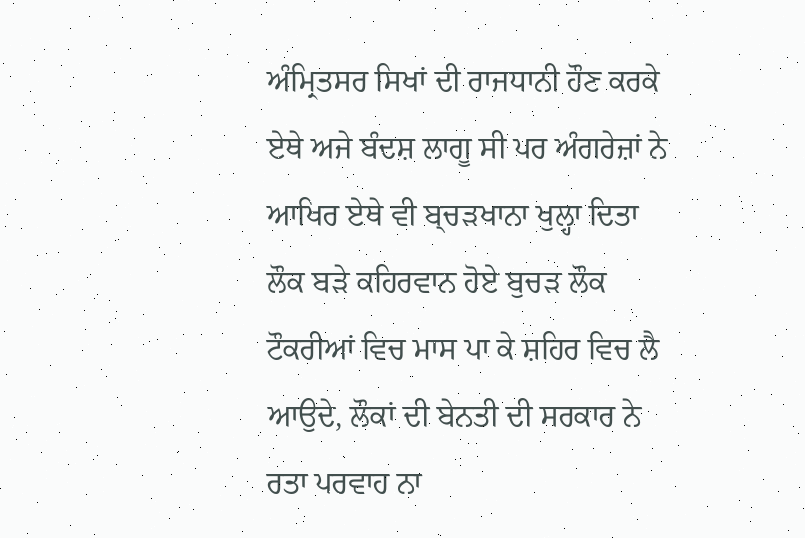ਅੰਮ੍ਰਿਤਸਰ ਸਿਖਾਂ ਦੀ ਰਾਜਧਾਨੀ ਹੌਣ ਕਰਕੇ ਏਥੇ ਅਜੇ ਬੰਦਸ਼ ਲਾਗੂ ਸੀ ਪਰ ਅੰਗਰੇਜ਼ਾਂ ਨੇ ਆਖਿਰ ਏਥੇ ਵੀ ਬ੍ਚੜਖਾਨਾ ਖੁਲ੍ਹਾ ਦਿਤਾ ਲੌਕ ਬੜੇ ਕਹਿਰਵਾਨ ਹੋਏ ਬੁਚੜ ਲੌਕ ਟੌਕਰੀਆਂ ਵਿਚ ਮਾਸ ਪਾ ਕੇ ਸ਼ਹਿਰ ਵਿਚ ਲੈ ਆਉਦੇ, ਲੌਕਾਂ ਦੀ ਬੇਨਤੀ ਦੀ ਸਰਕਾਰ ਨੇ ਰਤਾ ਪਰਵਾਹ ਨਾ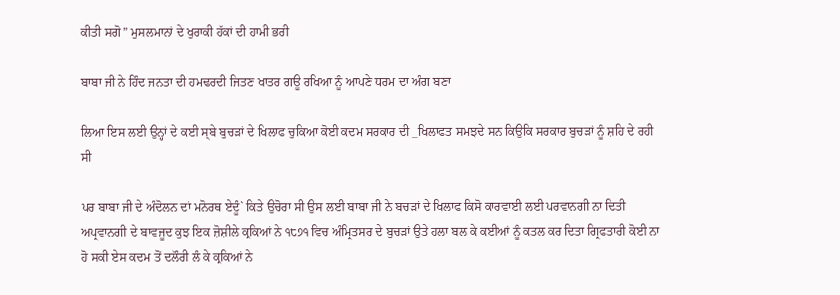ਕੀਤੀ ਸਗੋ” ਮੁਸਲਮਾਨਾਂ ਦੇ ਖੁਰਾਕੀ ਹੱਕਾਂ ਦੀ ਹਾਮੀ ਭਰੀ

ਬਾਬਾ ਜੀ ਨੇ ਹਿੰਦ ਜਨਤਾ ਦੀ ਹਮਢਰਦੀ ਜਿਤਣ ਖਾਤਰ ਗਊ ਰਖਿਆ ਨੂੰ ਆਪਣੇ ਧਰਮ ਦਾ ਅੰਗ ਬਣਾ

ਲਿਆ ਇਸ ਲਈ ਉਨ੍ਹਾਂ ਦੇ ਕਈ ਸ੍ਬੇ ਬੁਚੜਾਂ ਦੇ ਖਿਲਾਫ ਚੁਕਿਆ ਕੋਈ ਕਦਮ ਸਰਕਾਰ ਦੀ _ਖਿਲਾਫਤ ਸਮਝਦੇ ਸਨ ਕਿਉਕਿ ਸਰਕਾਰ ਬੁਚੜਾਂ ਨੂੰ ਸ਼ਹਿ ਦੇ ਰਹੀ ਸੀ

ਪਰ ਬਾਬਾ ਜੀ ਦੇ ਅੰਦੋਲਨ ਦਾਂ ਮਨੋਰਥ ਏਦੂੰ` ਕਿਤੇ ਉਚੋਰਾ ਸੀ ਉਸ ਲਈ ਬਾਬਾ ਜੀ ਨੇ ਬਚੜਾਂ ਦੇ ਖਿਲਾਫ ਕਿਸੋ ਕਾਰਵਾਈ ਲਈ ਪਰਵਾਨਗੀ ਨਾ ਦਿਤੀ ਅਪ੍ਰਵਾਨਗੀ ਦੇ ਬਾਵਜੂਦ ਕੁਝ ਇਕ ਜ਼ੋਸ਼ੀਲੇ ਕ੍ਰਕਿਆਂ ਨੇ ੧੮੭੧ ਵਿਚ ਅੰਮ੍ਰਿਤਸਰ ਦੇ ਬੁਚੜਾਂ ਉਤੇ ਹਲਾ ਬਲ ਕੇ ਕਈਆਂ ਨੂੰ ਕਤਲ ਕਰ ਦਿਤਾ ਗ੍ਰਿਫਤਾਰੀ ਕੋਈ ਨਾ ਹੋ ਸਕੀ ਏਸ ਕਦਮ ਤੋਂ ਦਲੌਰੀ ਲੰ ਕੇ ਕ੍ਰਕਿਆਂ ਨੇ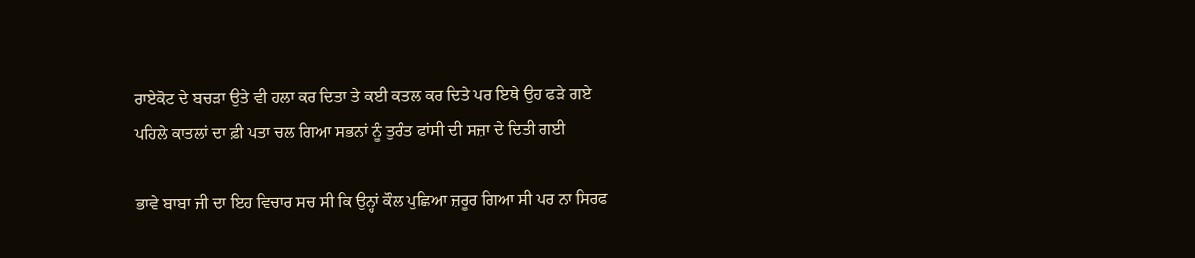ਰਾਏਕੋਟ ਦੇ ਬਚੜਾ ਉਤੇ ਵੀ ਹਲਾ ਕਰ ਦਿਤਾ ਤੇ ਕਈ ਕਤਲ ਕਰ ਦਿਤੇ ਪਰ ਇਥੇ ਉਹ ਫੜੇ ਗਏ ਪਹਿਲੇ ਕਾਤਲਾਂ ਦਾ ਫ਼ੀ ਪਤਾ ਚਲ ਗਿਆ ਸਭਨਾਂ ਨੂੰ ਤੁਰੰਤ ਫਾਂਸੀ ਦੀ ਸਜ਼ਾ ਦੇ ਦਿਤੀ ਗਈ

ਭਾਵੇ ਬਾਬਾ ਜੀ ਦਾ ਇਹ ਵਿਚਾਰ ਸਚ ਸੀ ਕਿ ਉਨ੍ਹਾਂ ਕੌਲ ਪੁਛਿਆ ਜ਼ਰੂਰ ਗਿਆ ਸੀ ਪਰ ਨਾ ਸਿਰਫ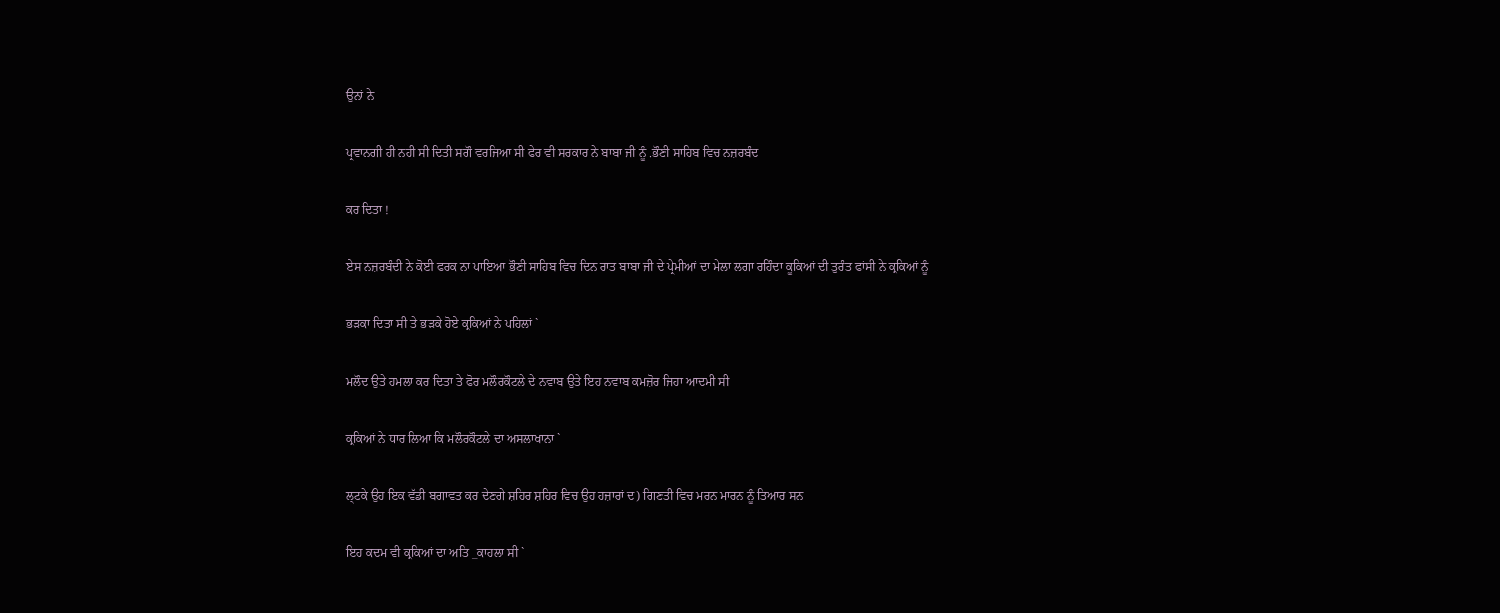ਉਨਾਂ ਨੇ

ਪ੍ਰਵਾਨਗੀ ਹੀ ਨਹੀ ਸੀ ਦਿਤੀ ਸਗੌ ਵਰਜਿਆ ਸੀ ਫੇਰ ਵੀ ਸਰਕਾਰ ਨੇ ਬਾਬਾ ਜੀ ਨੂੰ .ਭੌਣੀ ਸਾਹਿਬ ਵਿਚ ਨਜ਼ਰਬੰਦ

ਕਰ ਦਿਤਾ !

ਏਸ ਨਜ਼ਰਬੰਦੀ ਨੇ ਕੋਈ ਫਰਕ ਨਾ ਪਾਇਆ ਭੌਣੀ ਸਾਹਿਬ ਵਿਚ ਦਿਨ ਰਾਤ ਬਾਬਾ ਜੀ ਦੇ ਪ੍ਰੇਮੀਆਂ ਦਾ ਮੇਲਾ ਲਗਾ ਰਹਿੰਦਾ ਕੂਕਿਆਂ ਦੀ ਤੁਰੰਤ ਫਾਂਸੀ ਨੇ ਕ੍ਰਕਿਆਂ ਨੂੰ

ਭੜਕਾ ਦਿਤਾ ਸੀ ਤੇ ਭੜਕੇ ਹੋਏ ਕ੍ਰਕਿਆਂ ਨੇ ਪਹਿਲਾਂ `

ਮਲੌਦ ਉਤੇ ਹਮਲਾ ਕਰ ਦਿਤਾ ਤੇ ਫੋਰ ਮਲੌਰਕੌਟਲੇ ਦੇ ਨਵਾਬ ਉਤੇ ਇਹ ਨਵਾਬ ਕਮਜ਼ੋਰ ਜਿਹਾ ਆਦਮੀ ਸੀ

ਕ੍ਰਕਿਆਂ ਨੇ ਧਾਰ ਲਿਆ ਕਿ ਮਲੌਰਕੌਟਲੇ ਦਾ ਅਸਲਾਖਾਨਾ `

ਲ੍ਟਕੇ ਉਹ ਇਕ ਵੱਡੀ ਬਗਾਵਤ ਕਰ ਦੇਣਗੇ ਸ਼ਹਿਰ ਸ਼ਹਿਰ ਵਿਚ ਉਹ ਹਜ਼ਾਰਾਂ ਦ) ਗਿਣਤੀ ਵਿਚ ਮਰਨ ਮਾਰਨ ਨੂੰ ਤਿਆਰ ਸਨ

ਇਹ ਕਦਮ ਵੀ ਕ੍ਰਕਿਆਂ ਦਾ ਅਤਿ _ਕਾਹਲਾ ਸੀ `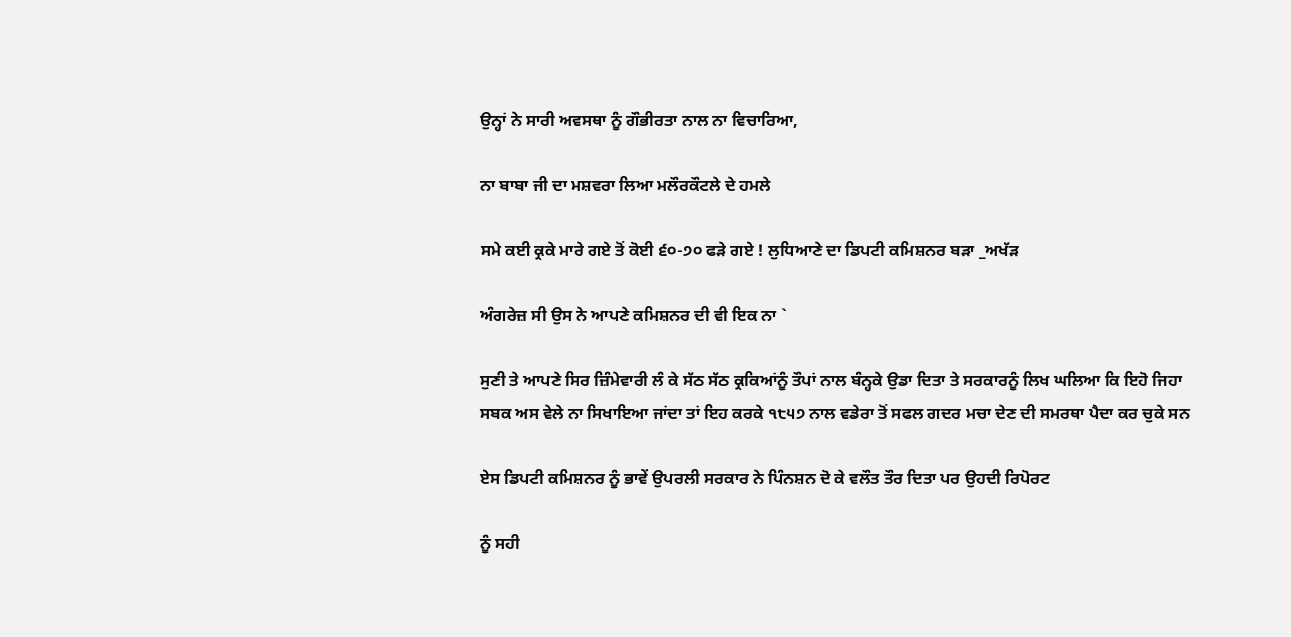ਉਨ੍ਹਾਂ ਨੇ ਸਾਰੀ ਅਵਸਥਾ ਨੂੰ ਗੌਭੀਰਤਾ ਨਾਲ ਨਾ ਵਿਚਾਰਿਆ,

ਨਾ ਬਾਬਾ ਜੀ ਦਾ ਮਸ਼ਵਰਾ ਲਿਆ ਮਲੌਰਕੌਟਲੇ ਦੇ ਹਮਲੇ

ਸਮੇ ਕਈ ਕ੍ਰਕੇ ਮਾਰੇ ਗਏ ਤੋਂ ਕੋਈ ੬੦-੭੦ ਫੜੇ ਗਏ ! ਲੁਧਿਆਣੇ ਦਾ ਡਿਪਟੀ ਕਮਿਸ਼ਨਰ ਬੜਾ _ਅਖੱੜ

ਅੰਗਰੇਜ਼ ਸੀ ਉਸ ਨੇ ਆਪਣੇ ਕਮਿਸ਼ਨਰ ਦੀ ਵੀ ਇਕ ਨਾ `

ਸੁਣੀ ਤੇ ਆਪਣੇ ਸਿਰ ਜ਼ਿੰਮੇਵਾਰੀ ਲੰ ਕੇ ਸੱਠ ਸੱਠ ਕ੍ਰਕਿਆਂਨੂੰ ਤੌਪਾਂ ਨਾਲ ਬੰਨ੍ਹਕੇ ਉਡਾ ਦਿਤਾ ਤੇ ਸਰਕਾਰਨੂੰ ਲਿਖ ਘਲਿਆ ਕਿ ਇਹੋ ਜਿਹਾ ਸਬਕ ਅਸ ਵੇਲੇ ਨਾ ਸਿਖਾਇਆ ਜਾਂਦਾ ਤਾਂ ਇਹ ਕਰਕੇ ੧੮੫੭ ਨਾਲ ਵਡੇਰਾ ਤੋਂ ਸਫਲ ਗਦਰ ਮਚਾ ਦੇਣ ਦੀ ਸਮਰਥਾ ਪੈਦਾ ਕਰ ਚੁਕੇ ਸਨ

ਏਸ ਡਿਪਟੀ ਕਮਿਸ਼ਨਰ ਨੂੰ ਭਾਵੇਂ ਉਪਰਲੀ ਸਰਕਾਰ ਨੇ ਪਿੰਨਸ਼ਨ ਦੋ ਕੇ ਵਲੌਤ ਤੌਰ ਦਿਤਾ ਪਰ ਉਹਦੀ ਰਿਪੋਰਟ

ਨੂੰ ਸਹੀ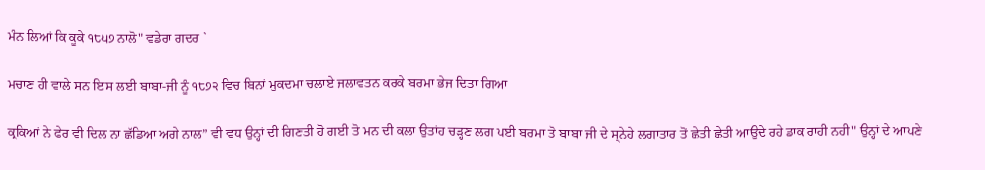ਮੰਨ ਲਿਆਂ ਕਿ ਕੂਕੇ ੧੮੫੭ ਨਾਲੋ" ਵਡੇਰਾ ਗਦਰ `

ਮਚਾਣ ਹੀ ਵਾਲੇ ਸਨ ਇਸ ਲਈ ਬਾਬਾ-ਜੀ ਨੂੰ ੧੮੭੨ ਵਿਚ ਬਿਨਾਂ ਮੁਕਦਮਾ ਚਲਾਏ ਜਲਾਵਤਨ ਕਰਕੇ ਬਰਮਾ ਭੇਜ ਦਿਤਾ ਗਿਆ

ਕ੍ਰਕਿਆਂ ਨੇ ਫੇਰ ਵੀ ਦਿਲ ਨਾ ਛੱਡਿਆ ਅਗੇ ਨਾਲ” ਵੀ ਵਧ ਉਨ੍ਹਾਂ ਦੀ ਗਿਣਤੀ ਹੋ ਗਈ ਤੋ ਮਨ ਦੀ ਕਲਾ ਉਤਾਂਹ ਚੜ੍ਹਣ ਲਗ ਪਈ ਬਰਮਾ ਤੋ ਬਾਬਾ ਜੀ ਦੇ ਸ੍ਨੇਹੇ ਲਗਾਤਾਰ ਤੋਂ ਛੇਤੀ ਛੇਤੀ ਆਉਦੇ ਰਹੇ ਡਾਕ ਰਾਹੀ ਨਹੀ" ਉਨ੍ਹਾਂ ਦੇ ਆਪਣੇ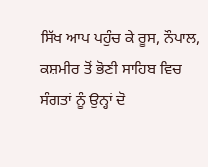ਸਿੱਖ ਆਪ ਪਹੁੰਚ ਕੇ ਰੂਸ, ਨੌਪਾਲ, ਕਸ਼ਮੀਰ ਤੋਂ ਭੋਣੀ ਸਾਹਿਬ ਵਿਚ ਸੰਗਤਾਂ ਨੂੰ ਉਨ੍ਹਾਂ ਦੋ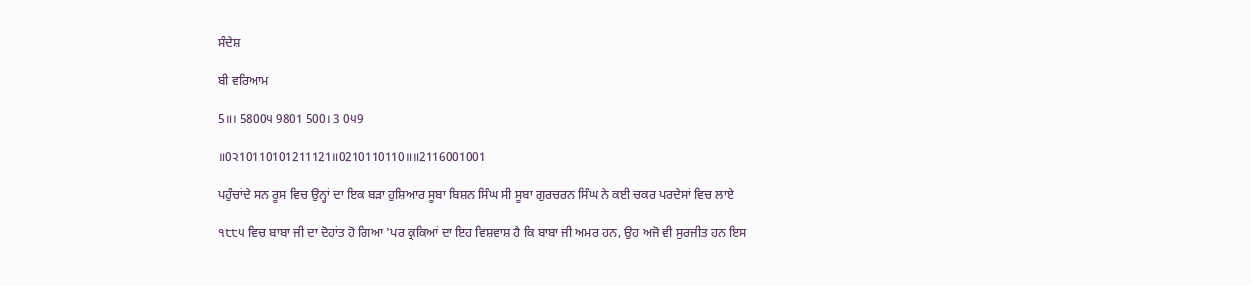ਸੰਦੇਸ਼

ਬੀ ਵਰਿਆਮ

5॥। 5800੫ 9801 500। 3 0੫9

॥0੨10110101211121॥0210110110॥॥2116001001

ਪਹੁੰਚਾਂਦੇ ਸਨ ਰੂਸ ਵਿਚ ਉਨ੍ਹਾਂ ਦਾ ਇਕ ਬੜਾ ਹੁਸ਼ਿਆਰ ਸੂਬਾ ਬਿਸ਼ਨ ਸਿੰਘ ਸੀ ਸੂਬਾ ਗੁਰਚਰਨ ਸਿੰਘ ਨੇ ਕਈ ਚਕਰ ਪਰਦੇਸਾਂ ਵਿਚ ਲਾਏ

੧੮੮੫ ਵਿਚ ਬਾਬਾ ਜੀ ਦਾ ਦੋਹਾਂਤ ਹੋ ਗਿਆ 'ਪਰ ਕ੍ਰਕਿਆਂ ਦਾ ਇਹ ਵਿਸ਼ਵਾਸ਼ ਹੈ ਕਿ ਬਾਬਾ ਜੀ ਅਮਰ ਹਨ, ਉਹ ਅਜੋ ਵੀ ਸੁਰਜੀਤ ਹਨ ਇਸ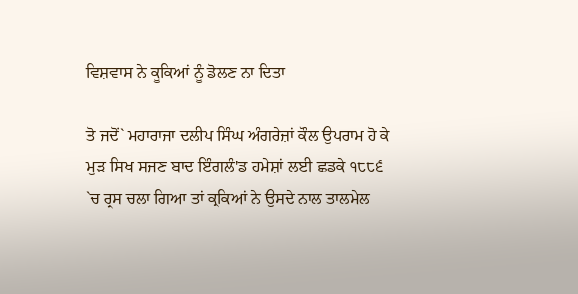ਵਿਸ਼ਵਾਸ ਨੇ ਕੂਕਿਆਂ ਨੂੰ ਡੋਲਣ ਨਾ ਦਿਤਾ

ਤੋ ਜਦੋਂ` ਮਹਾਰਾਜਾ ਦਲੀਪ ਸਿੰਘ ਅੰਗਰੇਜ਼ਾਂ ਕੌਲ ਉਪਰਾਮ ਹੋ ਕੇ ਮੁੜ ਸਿਖ ਸਜਣ ਬਾਦ ਇੰਗਲੰ'ਡ ਹਮੇਸ਼ਾਂ ਲਈ ਛਡਕੇ ੧੮੮੬ `ਚ ਰ੍ਰਸ ਚਲਾ ਗਿਆ ਤਾਂ ਕ੍ਰਕਿਆਂ ਨੇ ਉਸਦੇ ਨਾਲ ਤਾਲਮੇਲ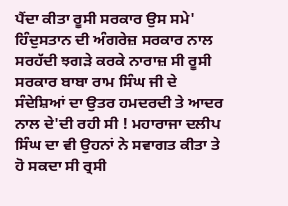ਪੈਂਦਾ ਕੀਤਾ ਰੂਸੀ ਸਰਕਾਰ ਉਸ ਸਮੇ' ਹਿੰਦੁਸਤਾਨ ਦੀ ਅੰਗਰੇਜ਼ ਸਰਕਾਰ ਨਾਲ ਸਰਹੱਦੀ ਝਗੜੇ ਕਰਕੇ ਨਾਰਾਜ਼ ਸੀ ਰੂਸੀ ਸਰਕਾਰ ਬਾਬਾ ਰਾਮ ਸਿੰਘ ਜੀ ਦੇ ਸੰਦੇਸ਼ਿਆਂ ਦਾ ਉਤਰ ਹਮਦਰਦੀ ਤੇ ਆਦਰ ਨਾਲ ਦੇ'ਦੀ ਰਹੀ ਸੀ ! ਮਹਾਰਾਜਾ ਦਲੀਪ ਸਿੰਘ ਦਾ ਵੀ ਉਹਨਾਂ ਨੇ ਸਵਾਗਤ ਕੀਤਾ ਤੇ ਹੋ ਸਕਦਾ ਸੀ ਰ੍ਰਸੀ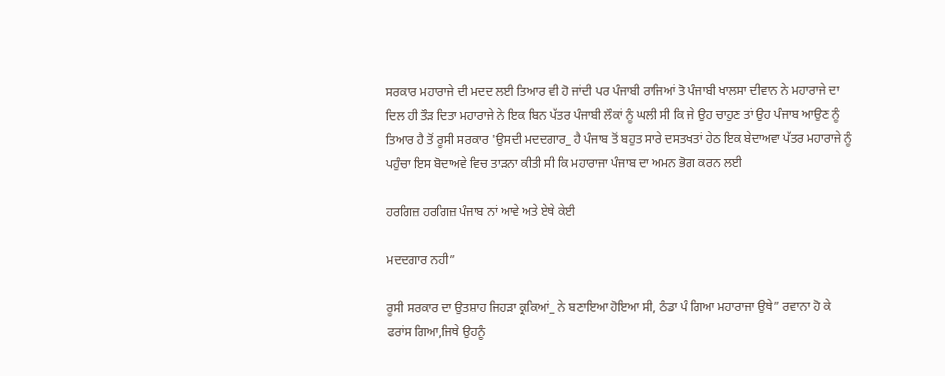ਸਰਕਾਰ ਮਹਾਰਾਜੇ ਦੀ ਮਦਦ ਲਈ ਤਿਆਰ ਵੀ ਹੋ ਜਾਂਦੀ ਪਰ ਪੰਜਾਬੀ ਰਾਜਿਆਂ ਤੋ ਪੰਜਾਬੀ ਖਾਲਸਾ ਦੀਵਾਨ ਨੇ ਮਹਾਰਾਜੇ ਦਾ ਦਿਲ ਹੀ ਤੌੜ ਦਿਤਾ ਮਹਾਰਾਜੇ ਨੇ ਇਕ ਬਿਨ ਪੱਤਰ ਪੰਜਾਬੀ ਲੌਕਾਂ ਨੂੰ ਘਲੀ ਸੀ ਕਿ ਜੇ ਉਹ ਚਾਹੁਣ ਤਾਂ ਉਹ ਪੰਜਾਬ ਆਉਣ ਨੂੰ ਤਿਆਰ ਹੈ ਤੋਂ ਰੂਸੀ ਸਰਕਾਰ 'ਉਸਦੀ ਮਦਦਗਾਰ_ ਹੈ ਪੰਜਾਬ ਤੋਂ ਬਹੁਤ ਸਾਰੇ ਦਸਤਖਤਾਂ ਹੇਠ ਇਕ ਬੇਦਾਅਵਾ ਪੱਤਰ ਮਹਾਰਾਜੇ ਨੂੰ ਪਹੁੰਚਾ ਇਸ ਬੋਦਾਅਵੇ ਵਿਚ ਤਾੜਨਾ ਕੀਤੀ ਸੀ ਕਿ ਮਹਾਰਾਜਾ ਪੰਜਾਬ ਦਾ ਅਮਨ ਭੋਗ ਕਰਨ ਲਈ

ਹਰਗਿਜ਼ ਹਰਗਿਜ਼ ਪੰਜਾਬ ਨਾਂ ਆਵੇ ਅਤੇ ਏਥੇ ਕੇਈ

ਮਦਦਗਾਰ ਨਹੀ”

ਰੂਸੀ ਸਰਕਾਰ ਦਾ ਉਤਸ਼ਾਹ ਜਿਹੜਾ ਕ੍ਰਕਿਆਂ_ ਨੇ ਬਣਾਇਆ ਹੋਇਆ ਸੀ, ਠੰਡਾ ਪੰ ਗਿਆ ਮਹਾਰਾਜਾ ਉਥੇ” ਰਵਾਨਾ ਹੋ ਕੇ ਫਰਾਂਸ ਗਿਆ,ਜਿਥੇ ਉਹਨੂੰ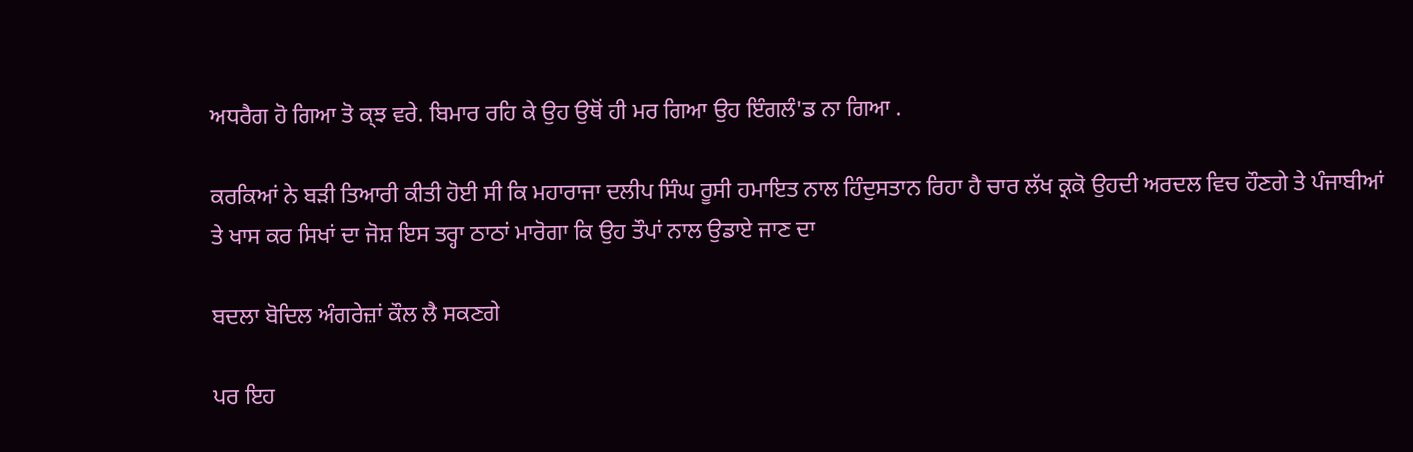ਅਧਰੈਗ ਹੋ ਗਿਆ ਤੋ ਕ੍ਝ ਵਰੇ. ਬਿਮਾਰ ਰਹਿ ਕੇ ਉਹ ਉਥੋਂ ਹੀ ਮਰ ਗਿਆ ਉਹ ਇੰਗਲੰ'ਡ ਨਾ ਗਿਆ .

ਕਰਕਿਆਂ ਨੇ ਬੜੀ ਤਿਆਰੀ ਕੀਤੀ ਹੋਈ ਸੀ ਕਿ ਮਹਾਰਾਜਾ ਦਲੀਪ ਸਿੰਘ ਰੂਸੀ ਹਮਾਇਤ ਨਾਲ ਹਿੰਦੁਸਤਾਨ ਰਿਹਾ ਹੈ ਚਾਰ ਲੱਖ ਕ੍ਰਕੋ ਉਹਦੀ ਅਰਦਲ ਵਿਚ ਹੌਣਗੇ ਤੇ ਪੰਜਾਬੀਆਂ ਤੇ ਖਾਸ ਕਰ ਸਿਖਾਂ ਦਾ ਜੋਸ਼ ਇਸ ਤਰ੍ਹਾ ਠਾਠਾਂ ਮਾਰੋਗਾ ਕਿ ਉਹ ਤੌਪਾਂ ਨਾਲ ਉਡਾਏ ਜਾਣ ਦਾ

ਬਦਲਾ ਬੋਦਿਲ ਅੰਗਰੇਜ਼ਾਂ ਕੌਲ ਲੈ ਸਕਣਗੇ

ਪਰ ਇਹ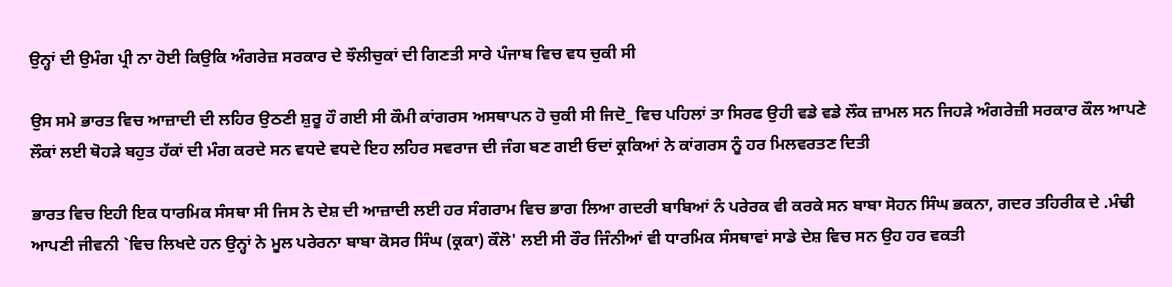ਉਨ੍ਹਾਂ ਦੀ ਉਮੰਗ ਪ੍ਰੀ ਨਾ ਹੋਈ ਕਿਉਕਿ ਅੰਗਰੇਜ਼ ਸਰਕਾਰ ਦੇ ਝੌਲੀਚੁਕਾਂ ਦੀ ਗਿਣਤੀ ਸਾਰੇ ਪੰਜਾਬ ਵਿਚ ਵਧ ਚੁਕੀ ਸੀ

ਉਸ ਸਮੇ ਭਾਰਤ ਵਿਚ ਆਜ਼ਾਦੀ ਦੀ ਲਹਿਰ ਉਠਣੀ ਸ਼ੁਰੂ ਹੌ ਗਈ ਸੀ ਕੌਮੀ ਕਾਂਗਰਸ ਅਸਥਾਪਨ ਹੋ ਚੁਕੀ ਸੀ ਜਿਦੋ_ ਵਿਚ ਪਹਿਲਾਂ ਤਾ ਸਿਰਫ ਉਹੀ ਵਡੇ ਵਡੇ ਲੌਕ ਜ਼ਾਮਲ ਸਨ ਜਿਹੜੇ ਅੰਗਰੇਜ਼ੀ ਸਰਕਾਰ ਕੌਲ ਆਪਣੇ ਲੌਕਾਂ ਲਈ ਥੋਹੜੇ ਬਹੁਤ ਹੱਕਾਂ ਦੀ ਮੰਗ ਕਰਦੇ ਸਨ ਵਧਦੇ ਵਧਦੇ ਇਹ ਲਹਿਰ ਸਵਰਾਜ ਦੀ ਜੰਗ ਬਣ ਗਈ ਓਦਾਂ ਕ੍ਰਕਿਆਂ ਨੇ ਕਾਂਗਰਸ ਨੂੰ ਹਰ ਮਿਲਵਰਤਣ ਦਿਤੀ

ਭਾਰਤ ਵਿਚ ਇਹੀ ਇਕ ਧਾਰਮਿਕ ਸੰਸਥਾ ਸੀ ਜਿਸ ਨੇ ਦੇਸ਼ ਦੀ ਆਜ਼ਾਦੀ ਲਈ ਹਰ ਸੰਗਰਾਮ ਵਿਚ ਭਾਗ ਲਿਆ ਗਦਰੀ ਬਾਬਿਆਂ ਨੰ ਪਰੇਰਕ ਵੀ ਕਰਕੇ ਸਨ ਬਾਬਾ ਸੋਹਨ ਸਿੰਘ ਭਕਨਾ, ਗਦਰ ਤਹਿਰੀਕ ਦੇ .ਮੰਢੀ ਆਪਣੀ ਜੀਵਨੀ `ਵਿਚ ਲਿਖਦੇ ਹਨ ਉਨ੍ਹਾਂ ਨੇ ਮੂਲ ਪਰੇਰਨਾ ਬਾਬਾ ਕੋਸਰ ਸਿੰਘ (ਕ੍ਰਕਾ) ਕੌਲੋ' ਲਈ ਸੀ ਰੌਰ ਜਿੰਨੀਆਂ ਵੀ ਧਾਰਮਿਕ ਸੰਸਥਾਵਾਂ ਸਾਡੇ ਦੇਸ਼ ਵਿਚ ਸਨ ਉਹ ਹਰ ਵਕਤੀ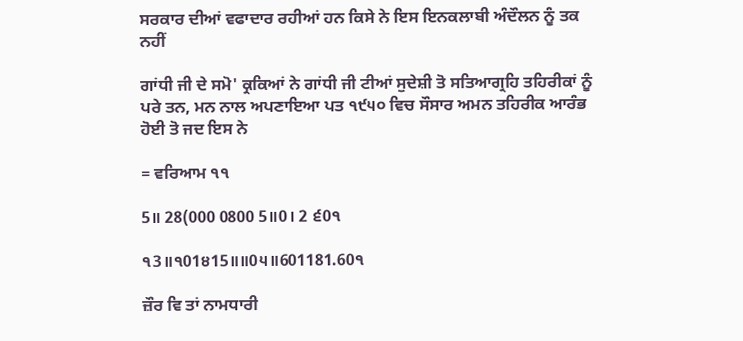ਸਰਕਾਰ ਦੀਆਂ ਵਫਾਦਾਰ ਰਹੀਆਂ ਹਨ ਕਿਸੇ ਨੇ ਇਸ ਇਨਕਲਾਬੀ ਅੰਦੌਲਨ ਨੂੰ ਤਕ ਨਹੀਂ

ਗਾਂਧੀ ਜੀ ਦੇ ਸਮੋ' ਕ੍ਰਕਿਆਂ ਨੇ ਗਾਂਧੀ ਜੀ ਟੀਆਂ ਸੁਦੇਸ਼ੀ ਤੋ ਸਤਿਆਗ੍ਰਹਿ ਤਹਿਰੀਕਾਂ ਨੂੰ ਪਰੇ ਤਨ, ਮਨ ਨਾਲ ਅਪਣਾਇਆ ਪਤ ੧੯੫੦ ਵਿਚ ਸੌਸਾਰ ਅਮਨ ਤਹਿਰੀਕ ਆਰੰਭ ਹੋਈ ਤੋ ਜਦ ਇਸ ਨੇ

= ਵਰਿਆਮ ੧੧

5॥ 28(000 0800 5॥0। 2 ੬0੧

੧3॥੧01੪15॥॥0੫॥601181.60੧

ਜ਼ੌਰ ਵਿ ਤਾਂ ਨਾਮਧਾਰੀ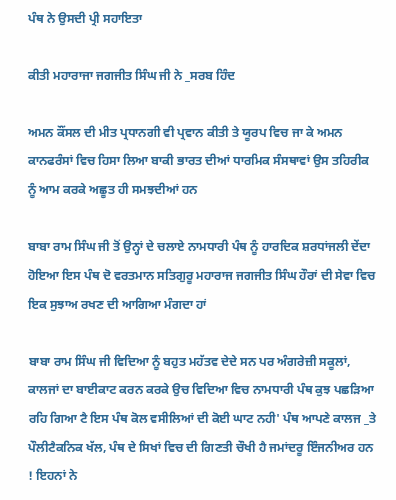ਪੰਥ ਨੇ ਉਸਦੀ ਪ੍ਰੀ ਸਹਾਇਤਾ

ਕੀਤੀ ਮਹਾਰਾਜਾ ਜਗਜੀਤ ਸਿੰਘ ਜੀ ਨੇ _ਸਰਬ ਹਿੰਦ

ਅਮਨ ਕੌਂਸਲ ਦੀ ਮੀਤ ਪ੍ਰਧਾਨਗੀ ਵੀ ਪ੍ਰਵਾਨ ਕੀਤੀ ਤੇ ਯੂਰਪ ਵਿਚ ਜਾ ਕੇ ਅਮਨ ਕਾਨਫਰੰਸਾਂ ਵਿਚ ਹਿਸਾ ਲਿਆ ਬਾਕੀ ਭਾਰਤ ਦੀਆਂ ਧਾਰਮਿਕ ਸੰਸਥਾਵਾਂ ਉਸ ਤਹਿਰੀਕ ਨੂੰ ਆਮ ਕਰਕੇ ਅਛੂਤ ਹੀ ਸਮਝਦੀਆਂ ਹਨ

ਬਾਬਾ ਰਾਮ ਸਿੰਘ ਜੀ ਤੋਂ ਉਨ੍ਹਾਂ ਦੇ ਚਲਾਏ ਨਾਮਧਾਰੀ ਪੰਥ ਨੂੰ ਹਾਰਦਿਕ ਸ਼ਰਧਾਂਜਲੀ ਦੇਂਦਾ ਹੋਇਆ ਇਸ ਪੰਥ ਦੋ ਵਰਤਮਾਨ ਸਤਿਗੁਰੂ ਮਹਾਰਾਜ ਜਗਜੀਤ ਸਿੰਘ ਹੌਰਾਂ ਦੀ ਸੇਵਾ ਵਿਚ ਇਕ ਸੁਝਾਅ ਰਖਣ ਦੀ ਆਗਿਆ ਮੰਗਦਾ ਹਾਂ

ਬਾਬਾ ਰਾਮ ਸਿੰਘ ਜੀ ਵਿਦਿਆ ਨੂੰ ਬਹੁਤ ਮਹੱਤਵ ਦੇਦੇ ਸਨ ਪਰ ਅੰਗਰੇਜ਼ੀ ਸਕੂਲਾਂ, ਕਾਲਜਾਂ ਦਾ ਬਾਈਕਾਟ ਕਰਨ ਕਰਕੇ ਉਚ ਵਿਦਿਆ ਵਿਚ ਨਾਮਧਾਰੀ ਪੰਥ ਕੁਝ ਪਛੜਿਆ ਰਹਿ ਗਿਆ ਟੈ ਇਸ ਪੰਥ ਕੋਲ ਵਸੀਲਿਆਂ ਦੀ ਕੋਈ ਘਾਟ ਨਹੀ' ਪੰਥ ਆਪਣੇ ਕਾਲਜ _ਤੇ ਪੌਲੀਟੈਕਨਿਕ ਖੱਲ, ਪੰਥ ਦੇ ਸਿਖਾਂ ਵਿਚ ਦੀ ਗਿਣਤੀ ਚੌਖੀ ਹੈ ਜਮਾਂਦਰੂ ਇੰਜਨੀਅਰ ਹਨ ! ਇਹਨਾਂ ਨੇ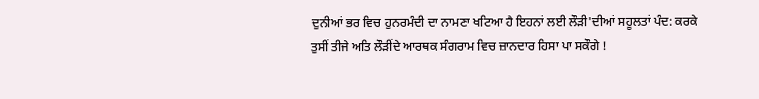ਦੁਨੀਆਂ ਭਰ ਵਿਚ ਹੁਨਰਮੰਦੀ ਦਾ ਨਾਮਣਾ ਖਟਿਆ ਹੈ ਇਹਨਾਂ ਲਈ ਲੌੜੀ'ਦੀਆਂ ਸਹੂਲਤਾਂ ਪੰਦ: ਕਰਕੇ ਤੁਸੀਂ ਤੀਜੇ ਅਤਿ ਲੌੜੀਂਦੇ ਆਰਥਕ ਸੰਗਰਾਮ ਵਿਚ ਜ਼ਾਨਦਾਰ ਹਿਸਾ ਪਾ ਸਕੌਗੇ !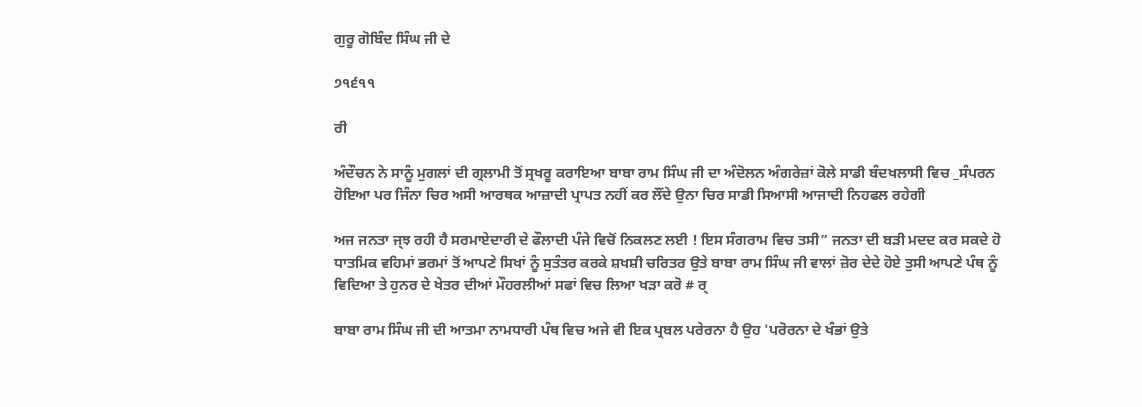ਗੁਰੂ ਗੋਬਿੰਦ ਸਿੰਘ ਜੀ ਦੇ

੭੧੬੧੧

ਰੀ

ਅੰਦੌਚਨ ਨੇ ਸਾਨੂੰ ਮੁਗਲਾਂ ਦੀ ਗ੍ਰਲਾਮੀ ਤੋਂ ਸ੍ਰਖਰੂ ਕਰਾਇਆ ਬਾਬਾ ਰਾਮ ਸਿੰਘ ਜੀ ਦਾ ਅੰਦੋਲਨ ਅੰਗਰੇਜ਼ਾਂ ਕੋਲੇ ਸਾਡੀ ਬੰਦਖਲਾਸੀ ਵਿਚ _ਸੰਪਰਨ ਹੋਇਆ ਪਰ ਜਿੰਨਾ ਚਿਰ ਅਸੀ ਆਰਥਕ ਆਜ਼ਾਦੀ ਪ੍ਰਾਪਤ ਨਹੀਂ ਕਰ ਲੌਂਦੇ ਉਨਾ ਚਿਰ ਸਾਡੀ ਸਿਆਸੀ ਆਜਾਦੀ ਨਿਹਫਲ ਰਹੇਗੀ

ਅਜ ਜਨਤਾ ਜ੍ਝ ਰਹੀ ਹੈ ਸਰਮਾਏਦਾਰੀ ਦੇ ਫੌਲਾਦੀ ਪੰਜੇ ਵਿਚੋਂ ਨਿਕਲਣ ਲਈ ! ਇਸ ਸੰਗਰਾਮ ਵਿਚ ਤਸੀ” ਜਨਤਾ ਦੀ ਬੜੀ ਮਦਦ ਕਰ ਸਕਦੇ ਹੋ ਧਾਤਮਿਕ ਵਹਿਮਾਂ ਭਰਮਾਂ ਤੋਂ ਆਪਣੇ ਸਿਖਾਂ ਨੂੰ ਸੁਤੰਤਰ ਕਰਕੇ ਸ਼ਖਸ਼ੀ ਚਰਿਤਰ ਉਤੇ ਬਾਬਾ ਰਾਮ ਸਿੰਘ ਜੀ ਵਾਲਾਂ ਜ਼ੋਰ ਦੇਦੇ ਹੋਏ ਤੁਸੀ ਆਪਣੇ ਪੰਥ ਨੂੰ ਵਿਦਿਆ ਤੇ ਹੁਨਰ ਦੇ ਖੇਤਰ ਦੀਆਂ ਮੌਹਰਲੀਆਂ ਸਫਾਂ ਵਿਚ ਲਿਆ ਖੜਾ ਕਰੋ # ਰ੍

ਬਾਬਾ ਰਾਮ ਸਿੰਘ ਜੀ ਦੀ ਆਤਮਾ ਨਾਮਧਾਰੀ ਪੰਥ ਵਿਚ ਅਜੇ ਵੀ ਇਕ ਪ੍ਰਬਲ ਪਰੇਰਨਾ ਹੈ ਉਹ 'ਪਰੋਰਨਾ ਦੇ ਖੰਭਾਂ ਉਤੇ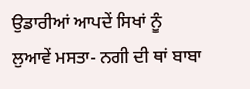ਉਡਾਰੀਆਂ ਆਪਦੇਂ ਸਿਖਾਂ ਨੂੰ ਲੁਆਵੇਂ ਮਸਤਾ- ਨਗੀ ਦੀ ਥਾਂ ਬਾਬਾ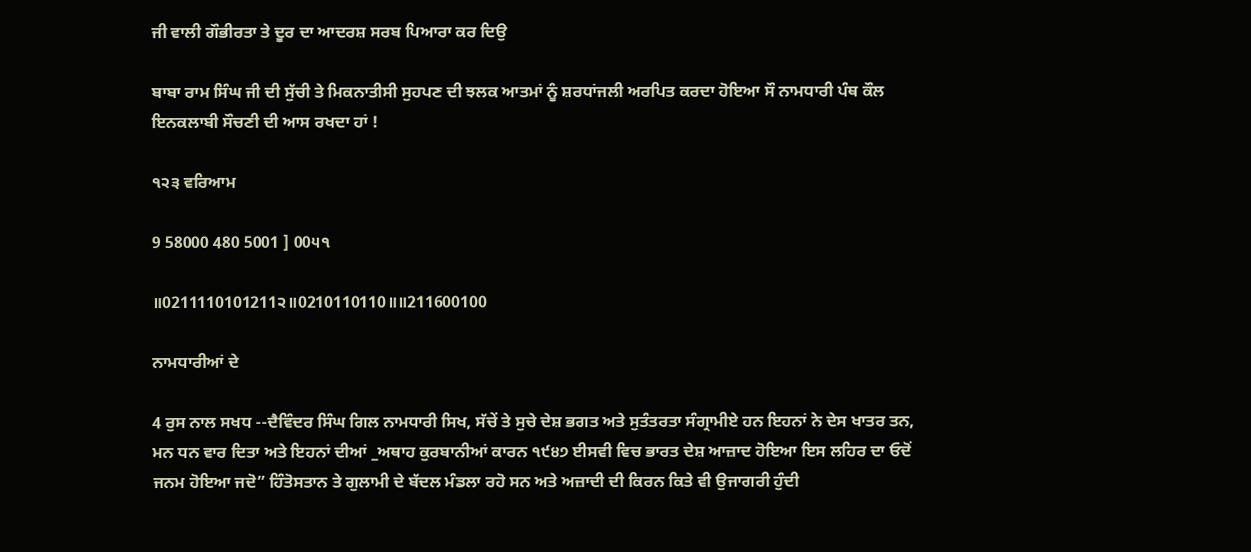ਜੀ ਵਾਲੀ ਗੌਭੀਰਤਾ ਤੇ ਦੂਰ ਦਾ ਆਦਰਸ਼ ਸਰਬ ਪਿਆਰਾ ਕਰ ਦਿਉ

ਬਾਬਾ ਰਾਮ ਸਿੰਘ ਜੀ ਦੀ ਸੁੱਚੀ ਤੇ ਮਿਕਨਾਤੀਸੀ ਸੁਹਪਣ ਦੀ ਝਲਕ ਆਤਮਾਂ ਨੂੰ ਸ਼ਰਧਾਂਜਲੀ ਅਰਪਿਤ ਕਰਦਾ ਹੋਇਆ ਸੌ ਨਾਮਧਾਰੀ ਪੰਥ ਕੌਲ ਇਨਕਲਾਬੀ ਸੌਚਣੀ ਦੀ ਆਸ ਰਖਦਾ ਹਾਂ !

੧੨੩ ਵਰਿਆਮ

9 58000 480 5001 ] 00੫੧

॥0211110101211੨॥0210110110॥॥211600100

ਨਾਮਧਾਰੀਆਂ ਦੇ

4 ਰੁਸ ਨਾਲ ਸਖਧ --ਦੈਵਿੰਦਰ ਸਿੰਘ ਗਿਲ ਨਾਮਧਾਰੀ ਸਿਖ, ਸੱਚੇਂ ਤੇ ਸੁਚੇ ਦੇਸ਼ ਭਗਤ ਅਤੇ ਸੁਤੰਤਰਤਾ ਸੰਗ੍ਰਾਮੀਏ ਹਨ ਇਹਨਾਂ ਨੇ ਦੇਸ ਖਾਤਰ ਤਨ, ਮਨ ਧਨ ਵਾਰ ਦਿਤਾ ਅਤੇ ਇਹਨਾਂ ਦੀਆਂ _ਅਥਾਹ ਕੁਰਬਾਨੀਆਂ ਕਾਰਨ ੧੯੪੭ ਈਸਵੀ ਵਿਚ ਭਾਰਤ ਦੇਸ਼ ਆਜ਼ਾਦ ਹੋਇਆ ਇਸ ਲਹਿਰ ਦਾ ਓਦੋਂ ਜਨਮ ਹੋਇਆ ਜਦੋ” ਹਿੰਤੋਸਤਾਨ ਤੇ ਗੁਲਾਮੀ ਦੇ ਬੱਦਲ ਮੰਡਲਾ ਰਹੋ ਸਨ ਅਤੇ ਅਜ਼ਾਦੀ ਦੀ ਕਿਰਨ ਕਿਤੇ ਵੀ ਉਜਾਗਰੀ ਹੁੰਦੀ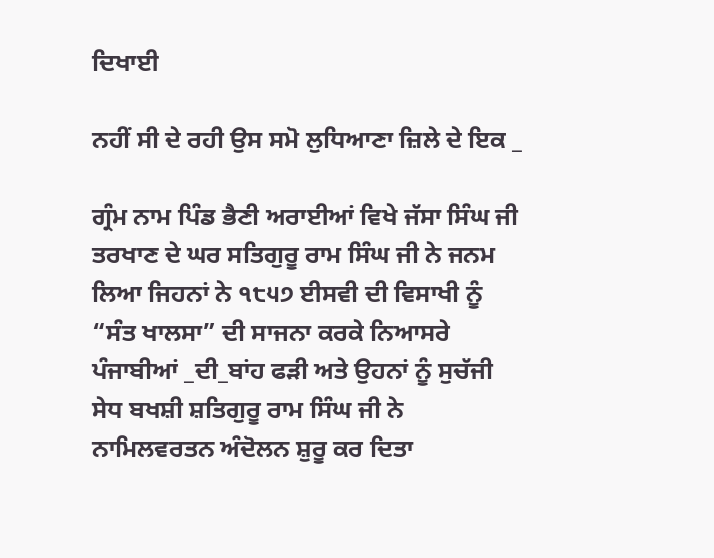ਦਿਖਾਈ

ਨਹੀਂ ਸੀ ਦੇ ਰਹੀ ਉਸ ਸਮੋ ਲੁਧਿਆਣਾ ਜ਼ਿਲੇ ਦੇ ਇਕ _

ਗ੍ਰੰਮ ਨਾਮ ਪਿੰਡ ਭੈਣੀ ਅਰਾਈਆਂ ਵਿਖੇ ਜੱਸਾ ਸਿੰਘ ਜੀ ਤਰਖਾਣ ਦੇ ਘਰ ਸਤਿਗੁਰੂ ਰਾਮ ਸਿੰਘ ਜੀ ਨੇ ਜਨਮ ਲਿਆ ਜਿਹਨਾਂ ਨੇ ੧੮੫੭ ਈਸਵੀ ਦੀ ਵਿਸਾਖੀ ਨੂੰ “ਸੰਤ ਖਾਲਸਾ” ਦੀ ਸਾਜਨਾ ਕਰਕੇ ਨਿਆਸਰੇ ਪੰਜਾਬੀਆਂ _ਦੀ_ਬਾਂਹ ਫੜੀ ਅਤੇ ਉਹਨਾਂ ਨੂੰ ਸੁਚੱਜੀ ਸੇਧ ਬਖਸ਼ੀ ਸ਼ਤਿਗੁਰੂ ਰਾਮ ਸਿੰਘ ਜੀ ਨੇ ਨਾਮਿਲਵਰਤਨ ਅੰਦੋਲਨ ਸ਼ੁਰੂ ਕਰ ਦਿਤਾ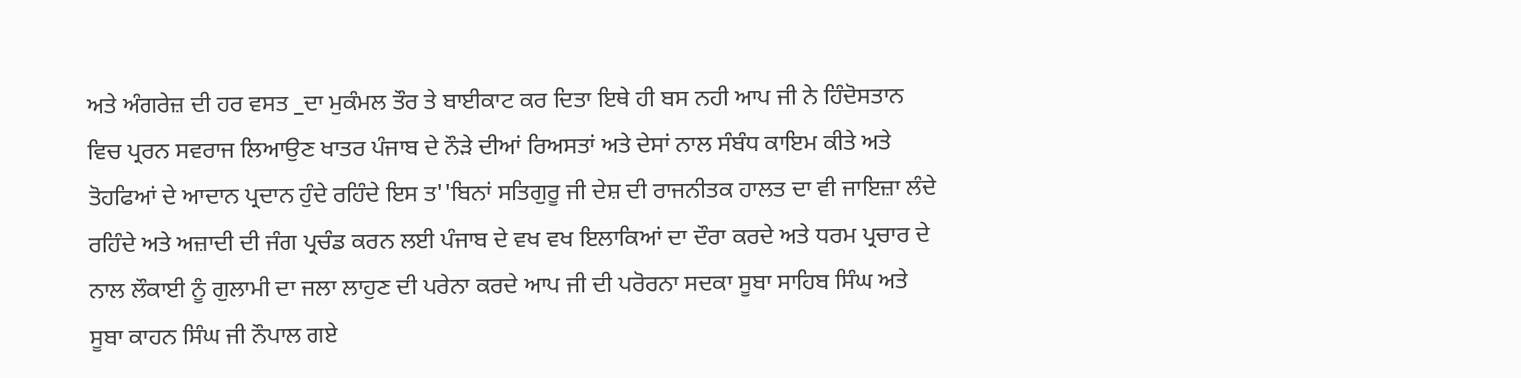ਅਤੇ ਅੰਗਰੇਜ਼ ਦੀ ਹਰ ਵਸਤ _ਦਾ ਮੁਕੰਮਲ ਤੌਰ ਤੇ ਬਾਈਕਾਟ ਕਰ ਦਿਤਾ ਇਥੇ ਹੀ ਬਸ ਨਹੀ ਆਪ ਜੀ ਨੇ ਹਿੰਦੋਸਤਾਨ ਵਿਚ ਪ੍ਰਰਨ ਸਵਰਾਜ ਲਿਆਉਣ ਖਾਤਰ ਪੰਜਾਬ ਦੇ ਨੌੜੇ ਦੀਆਂ ਰਿਅਸਤਾਂ ਅਤੇ ਦੇਸਾਂ ਨਾਲ ਸੰਬੰਧ ਕਾਇਮ ਕੀਤੇ ਅਤੇ ਤੋਹਫਿਆਂ ਦੇ ਆਦਾਨ ਪ੍ਰਦਾਨ ਹੁੰਦੇ ਰਹਿੰਦੇ ਇਸ ਤ''ਬਿਨਾਂ ਸਤਿਗੁਰੂ ਜੀ ਦੇਸ਼ ਦੀ ਰਾਜਨੀਤਕ ਹਾਲਤ ਦਾ ਵੀ ਜਾਇਜ਼ਾ ਲੰਦੇ ਰਹਿੰਦੇ ਅਤੇ ਅਜ਼ਾਦੀ ਦੀ ਜੰਗ ਪ੍ਰਚੰਡ ਕਰਨ ਲਈ ਪੰਜਾਬ ਦੇ ਵਖ ਵਖ ਇਲਾਕਿਆਂ ਦਾ ਦੌਰਾ ਕਰਦੇ ਅਤੇ ਧਰਮ ਪ੍ਰਚਾਰ ਦੇ ਨਾਲ ਲੌਕਾਈ ਨੂੰ ਗੁਲਾਮੀ ਦਾ ਜਲਾ ਲਾਹੁਣ ਦੀ ਪਰੇਨਾ ਕਰਦੇ ਆਪ ਜੀ ਦੀ ਪਰੋਰਨਾ ਸਦਕਾ ਸੂਬਾ ਸਾਹਿਬ ਸਿੰਘ ਅਤੇ ਸੂਬਾ ਕਾਹਨ ਸਿੰਘ ਜੀ ਨੌਪਾਲ ਗਏ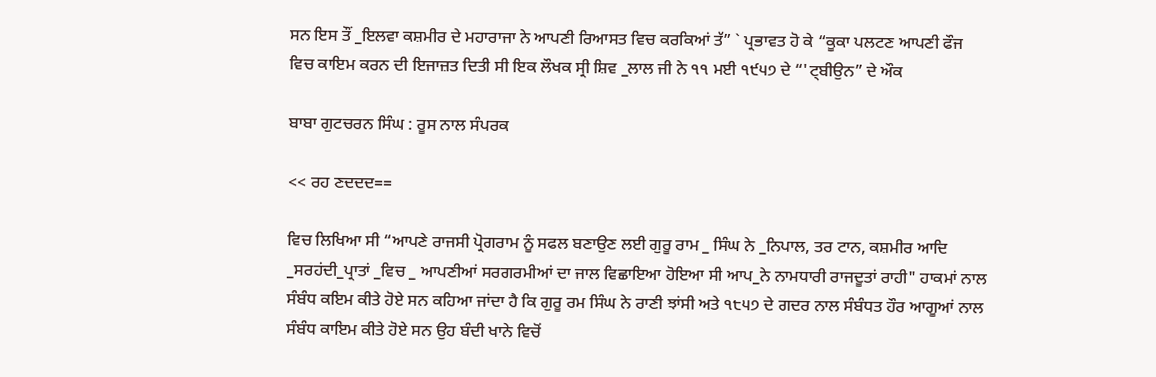ਸਨ ਇਸ ਤੌਂ _ਇਲਵਾ ਕਸ਼ਮੀਰ ਦੇ ਮਹਾਰਾਜਾ ਨੇ ਆਪਣੀ ਰਿਆਸਤ ਵਿਚ ਕਰਕਿਆਂ ਤੱ” ` ਪ੍ਰਭਾਵਤ ਹੋ ਕੇ “ਕੂਕਾ ਪਲਟਣ ਆਪਣੀ ਫੌਜ ਵਿਚ ਕਾਇਮ ਕਰਨ ਦੀ ਇਜਾਜ਼ਤ ਦਿਤੀ ਸੀ ਇਕ ਲੌਖਕ ਸ੍ਰੀ ਸ਼ਿਵ _ਲਾਲ ਜੀ ਨੇ ੧੧ ਮਈ ੧੯੫੭ ਦੇ “'ਟ੍ਬੀਉਨ” ਦੇ ਔਕ

ਬਾਬਾ ਗੁਟਚਰਨ ਸਿੰਘ : ਰੂਸ ਨਾਲ ਸੰਪਰਕ

<< ਰਹ ਣਦਦਦ==

ਵਿਚ ਲਿਖਿਆ ਸੀ “ਆਪਣੇ ਰਾਜਸੀ ਪ੍ਰੋਗਰਾਮ ਨੂੰ ਸਫਲ ਬਣਾਉਣ ਲਈ ਗੁਰੂ ਰਾਮ _ ਸਿੰਘ ਨੇ _ਨਿਪਾਲ, ਤਰ ਟਾਨ, ਕਸ਼ਮੀਰ ਆਦਿ _ਸਰਹਂਦੀ_ਪ੍ਰਾਤਾਂ _ਵਿਚ _ ਆਪਣੀਆਂ ਸਰਗਰਮੀਆਂ ਦਾ ਜਾਲ ਵਿਛਾਇਆ ਹੋਇਆ ਸੀ ਆਪ_ਨੇ ਨਾਮਧਾਰੀ ਰਾਜਦੂਤਾਂ ਰਾਹੀ" ਹਾਕਮਾਂ ਨਾਲ ਸੰਬੰਧ ਕਇਮ ਕੀਤੇ ਹੋਏ ਸਨ ਕਹਿਆ ਜਾਂਦਾ ਹੈ ਕਿ ਗੁਰੂ ਰਮ ਸਿੰਘ ਨੇ ਰਾਣੀ ਝਾਂਸੀ ਅਤੇ ੧੮੫੭ ਦੇ ਗਦਰ ਨਾਲ ਸੰਬੰਧਤ ਹੌਰ ਆਗੂਆਂ ਨਾਲ ਸੰਬੰਧ ਕਾਇਮ ਕੀਤੇ ਹੋਏ ਸਨ ਉਹ ਬੰਦੀ ਖਾਨੇ ਵਿਚੋਂ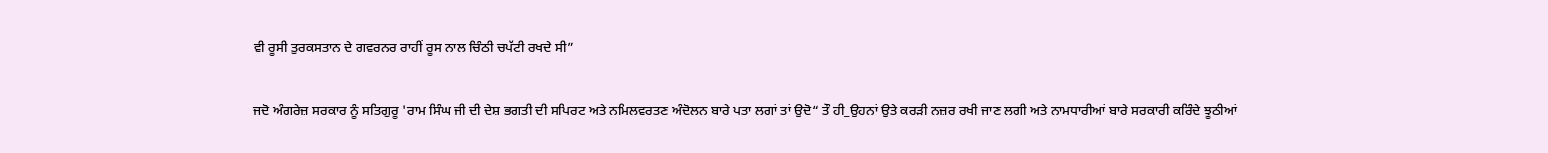ਵੀ ਰੂਸੀ ਤੁਰਕਸਤਾਨ ਦੇ ਗਵਰਨਰ ਰਾਹੀਂ ਰੂਸ ਨਾਲ ਚਿੰਠੀ ਚਪੱਟੀ ਰਖਦੇ ਸੀ”

ਜਦੋ ਅੰਗਰੇਜ਼ ਸਰਕਾਰ ਨੂੰ ਸਤਿਗੁਰੂ 'ਰਾਮ ਸਿੰਘ ਜੀ ਦੀ ਦੇਸ਼ ਭਗਤੀ ਦੀ ਸਪਿਰਟ ਅਤੇ ਨਮਿਲਵਰਤਣ ਅੰਦੋਲਨ ਬਾਰੇ ਪਤਾ ਲਗਾਂ ਤਾਂ ਉਦੋ“ ਤੌ ਹੀ_ਉਹਨਾਂ ਉਤੇ ਕਰੜੀ ਨਜ਼ਰ ਰਖੀ ਜਾਣ ਲਗੀ ਅਤੇ ਨਾਮਧਾਰੀਆਂ ਬਾਰੇ ਸਰਕਾਰੀ ਕਰਿੰਦੇ ਝੂਠੀਆਂ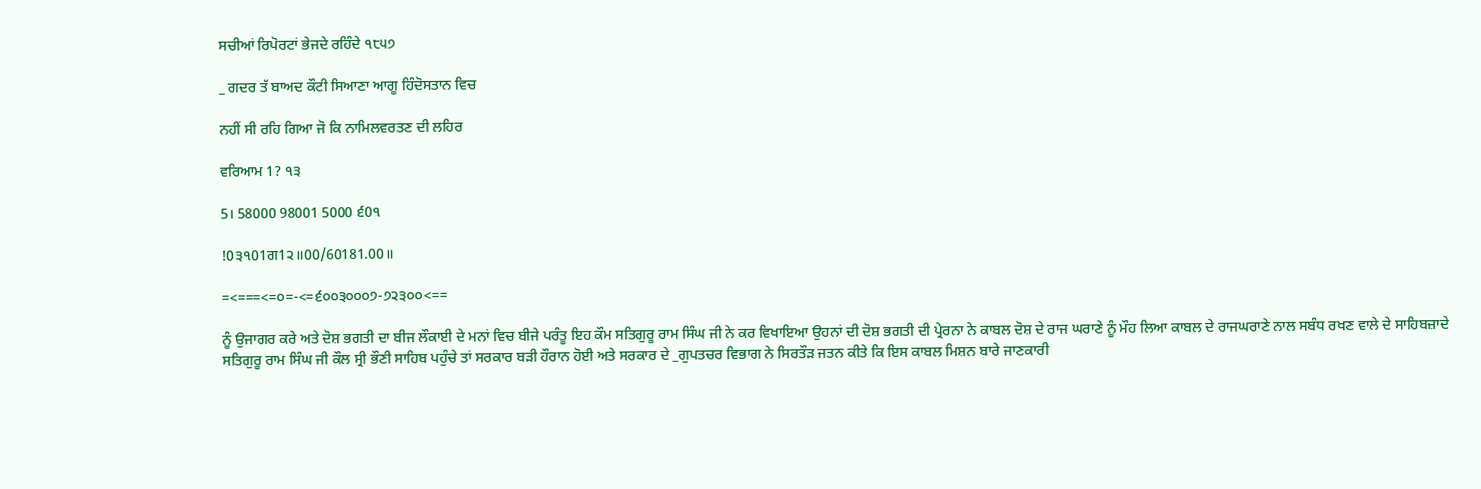ਸਚੀਆਂ ਰਿਪੋਰਟਾਂ ਭੇਜਦੇ ਰਹਿੰਦੇ ੧੮੫੭

_ ਗਦਰ ਤੱ ਬਾਅਦ ਕੌਟੀ ਸਿਆਣਾ ਆਗੂ ਹਿੰਦੋਸਤਾਨ ਵਿਚ

ਨਹੀਂ ਸੀ ਰਹਿ ਗਿਆ ਜੋ ਕਿ ਨਾਮਿਲਵਰਤਣ ਦੀ ਲਹਿਰ

ਵਰਿਆਮ 1? ੧੩

5। 58000 98001 5000 ੬0੧

!0੩੧01ਗ1੨॥00/60181.00॥

=<===<=੦=-<=੬੦੦੩੦੦੦੭-੭੨੩੦੦<==

ਨੂੰ ਉਜਾਗਰ ਕਰੇ ਅਤੇ ਦੋਸ਼ ਭਗਤੀ ਦਾ ਬੀਜ ਲੌਕਾਈ ਦੇ ਮਨਾਂ ਵਿਚ ਬੀਜੇ ਪਰੰਤੂ ਇਹ ਕੌਮ ਸਤਿਗੁਰੂ ਰਾਮ ਸਿੰਘ ਜੀ ਨੇ ਕਰ ਵਿਖਾਇਆ ਉਹਨਾਂ ਦੀ ਦੋਸ਼ ਭਗਤੀ ਦੀ ਪ੍ਰੇਰਨਾ ਨੇ ਕਾਬਲ ਦੋਸ਼ ਦੇ ਰਾਜ ਘਰਾਣੇ ਨੂੰ ਮੌਹ ਲਿਆ ਕਾਬਲ ਦੇ ਰਾਜਘਰਾਣੇ ਨਾਲ ਸਬੰਧ ਰਖਣ ਵਾਲੇ ਦੇ ਸਾਹਿਬਜ਼ਾਦੇ ਸਤਿਗੁਰੂ ਰਾਮ ਸਿੰਘ ਜੀ ਕੌਲ ਸ੍ਰੀ ਭੌਣੀ ਸਾਹਿਬ ਪਹੁੰਚੇ ਤਾਂ ਸਰਕਾਰ ਬੜੀ ਹੌਰਾਨ ਹੋਈ ਅਤੇ ਸਰਕਾਰ ਦੇ _ਗੁਪਤਚਰ ਵਿਭਾਗ ਨੇ ਸਿਰਤੌੜ ਜਤਨ ਕੀਤੇ ਕਿ ਇਸ ਕਾਬਲ ਮਿਸ਼ਨ ਬਾਰੇ ਜਾਣਕਾਰੀ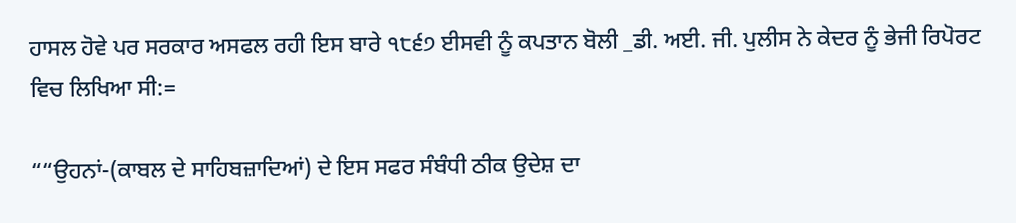ਹਾਸਲ ਹੋਵੇ ਪਰ ਸਰਕਾਰ ਅਸਫਲ ਰਹੀ ਇਸ ਬਾਰੇ ੧੮੬੭ ਈਸਵੀ ਨੂੰ ਕਪਤਾਨ ਬੋਲੀ _ਡੀ. ਅਈ. ਜੀ. ਪੁਲੀਸ ਨੇ ਕੇਦਰ ਨੂੰ ਭੇਜੀ ਰਿਪੋਰਟ ਵਿਚ ਲਿਖਿਆ ਸੀ:=

““ਉਹਨਾਂ-(ਕਾਬਲ ਦੇ ਸਾਹਿਬਜ਼ਾਦਿਆਂ) ਦੇ ਇਸ ਸਫਰ ਸੰਬੰਧੀ ਠੀਕ ਉਦੇਸ਼ ਦਾ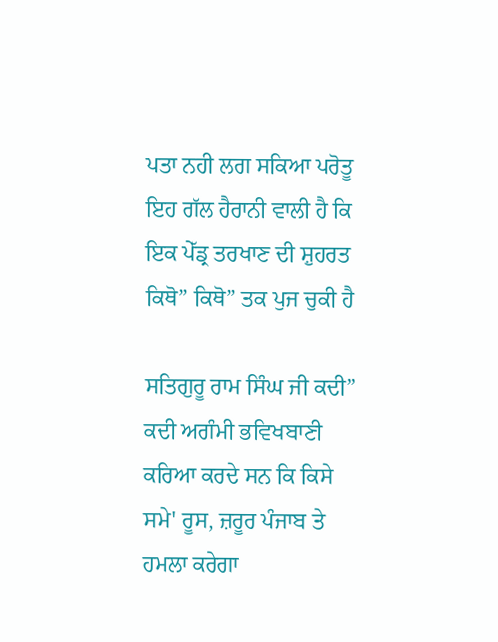ਪਤਾ ਨਹੀ ਲਗ ਸਕਿਆ ਪਰੋਤੂ ਇਹ ਗੱਲ ਹੈਰਾਨੀ ਵਾਲੀ ਹੈ ਕਿ ਇਕ ਪੇੱਡ੍ਰ ਤਰਖਾਣ ਦੀ ਸ਼ੁਹਰਤ ਕਿਥੋ” ਕਿਥੋ” ਤਕ ਪੁਜ ਚੁਕੀ ਹੈ

ਸਤਿਗੁਰੂ ਰਾਮ ਸਿੰਘ ਜੀ ਕਦੀ” ਕਦੀ ਅਗੰਮੀ ਭਵਿਖਬਾਣੀ ਕਰਿਆ ਕਰਦੇ ਸਨ ਕਿ ਕਿਸੇ ਸਮੇ' ਰੂਸ, ਜ਼ਰੂਰ ਪੰਜਾਬ ਤੇ ਹਮਲਾ ਕਰੇਗਾ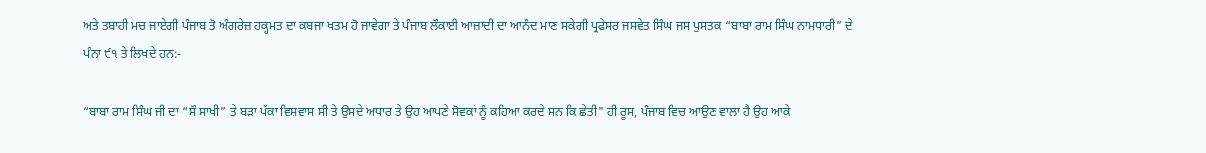ਅਤੇ ਤਬਾਹੀ ਮਚ ਜਾਏਗੀ ਪੰਜਾਬ ਤੋ ਅੰਗਰੇਜ਼ ਹਕ੍ਹਮਤ ਦਾ ਕਬਜਾ ਖਤਮ ਹੋ ਜਾਵੇਗਾ ਤੇ ਪੰਜਾਬ ਲੌਕਾਈ ਆਜ਼ਾਦੀ ਦਾ ਆਨੰਦ ਮਾਣ ਸਕੇਗੀ ਪ੍ਰਫੇਸਰ ਜਸਵੇਤ ਸਿੰਘ ਜਸ ਪੁਸਤਕ “ਬਾਬਾ ਰਾਮ ਸਿੰਘ ਨਾਮਧਾਰੀ” ਦੇ ਪੰਨਾ ੯੧ ਤੇ ਲਿਖਦੇ ਹਨ:-

“ਬਾਬਾ ਰਾਮ ਸਿੰਘ ਜੀ ਦਾ “ਸੌ ਸਾਖੀ” ਤੇ ਬੜਾ ਪੱਕਾ ਵਿਸ਼ਵਾਸ ਸੀ ਤੇ ਉਸਦੇ ਅਧਾਰ ਤੇ ਉਹ ਆਪਣੇ ਸੋਵਕਾਂ ਨੂੰ ਕਹਿਆ ਕਰਦੇ ਸਨ ਕਿ ਛੇਤੀ" ਹੀ ਰੂਸ, ਪੰਜਾਬ ਵਿਚ ਆਉਣ ਵਾਲਾ ਹੈ ਉਹ ਆਕੇ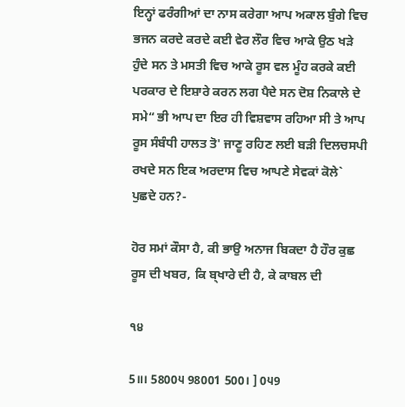ਇਨ੍ਹਾਂ ਫਰੰਗੀਆਂ ਦਾ ਨਾਸ ਕਰੇਗਾ ਆਪ ਅਕਾਲ ਬੁੰਗੇ ਵਿਚ ਭਜਨ ਕਰਦੇ ਕਰਦੇ ਕਈ ਵੇਰ ਲੌਰ ਵਿਚ ਆਕੇ ਉਠ ਖੜੇ ਹੁੰਦੇ ਸਨ ਤੇ ਮਸਤੀ ਵਿਚ ਆਕੇ ਰੂਸ ਵਲ ਮੂੰਹ ਕਰਕੇ ਕਈ ਪਰਕਾਰ ਦੇ ਇਸ਼ਾਰੇ ਕਰਨ ਲਗ ਪੈਦੇ ਸਨ ਦੋਸ਼ ਨਿਕਾਲੇ ਦੇ ਸਮੇ“ ਭੀ ਆਪ ਦਾ ਇਰ ਹੀ ਵਿਸ਼ਵਾਸ ਰਹਿਆ ਸੀ ਤੇ ਆਪ ਰੂਸ ਸੰਬੰਧੀ ਹਾਲਤ ਤੋ' ਜਾਣੂ ਰਹਿਣ ਲਈ ਬੜੀ ਦਿਲਚਸਪੀ ਰਖਦੇ ਸਨ ਇਕ ਅਰਦਾਸ ਵਿਚ ਆਪਣੇ ਸੇਵਕਾਂ ਕੋਲੇ` ਪੁਛਦੇ ਹਨ?-

ਹੋਰ ਸਮਾਂ ਕੌਸਾ ਹੈ, ਕੀ ਭਾਉ ਅਨਾਜ ਬਿਕਦਾ ਹੈ ਹੌਰ ਕੁਛ ਰੂਸ ਦੀ ਖਬਰ, ਕਿ ਬ੍ਖਾਰੇ ਦੀ ਹੈ, ਕੇ ਕਾਬਲ ਦੀ

੧੪

5॥। 5800੫ 98001 500। ] 0੫9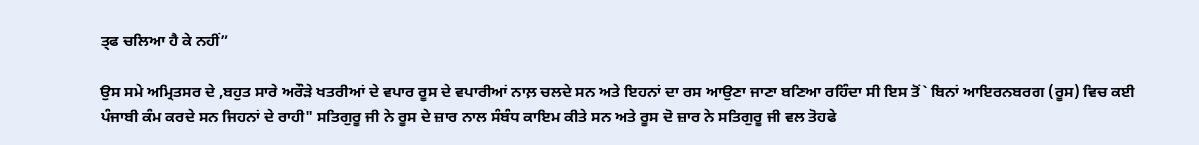ਤ੍ਫ ਚਲਿਆ ਹੈ ਕੇ ਨਹੀਂ”

ਉਸ ਸਮੇ ਅਮ੍ਰਿਤਸਰ ਦੇ ,ਬਹੁਤ ਸਾਰੇ ਅਰੌੜੇ ਖਤਰੀਆਂ ਦੇ ਵਪਾਰ ਰੂਸ ਦੇ ਵਪਾਰੀਆਂ ਨਾਲ਼ ਚਲਦੇ ਸਨ ਅਤੇ ਇਹਨਾਂ ਦਾ ਰਸ ਆਉਣਾ ਜਾਣਾ ਬਣਿਆ ਰਹਿੰਦਾ ਸੀ ਇਸ ਤੋਂ` ਬਿਨਾਂ ਆਇਰਨਬਰਗ (ਰੂਸ) ਵਿਚ ਕਈ ਪੰਜਾਬੀ ਕੰਮ ਕਰਦੇ ਸਨ ਜਿਹਨਾਂ ਦੇ ਰਾਹੀ" ਸਤਿਗੁਰੂ ਜੀ ਨੇ ਰੂਸ ਦੇ ਜ਼ਾਰ ਨਾਲ ਸੰਬੰਧ ਕਾਇਮ ਕੀਤੇ ਸਨ ਅਤੇ ਰੂਸ ਦੋ ਜ਼ਾਰ ਨੇ ਸਤਿਗੁਰੂ ਜੀ ਵਲ ਤੋਹਫੇ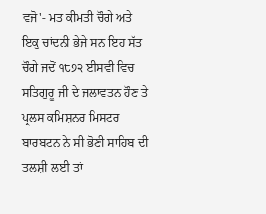ਵਜੋ'- ਮਤ ਕੀਮਤੀ ਚੌਗੇ ਅਤੇ ਇਕੁ ਚਾਂਦਨੀ ਭੇਜੇ ਸਨ ਇਹ ਸੱਤ ਚੌਗੇ ਜਦੋਂ ੧੮੭੨ ਈਸਵੀ ਵਿਚ ਸਤਿਗੁਰੂ ਜੀ ਦੇ ਜਲਾਵਤਨ ਹੌਣ ਤੇ ਪ੍ਰਲਸ ਕਮਿਸ਼ਨਰ ਮਿਸਟਰ ਬਾਰਬਟਨ ਨੇ ਸੀ ਭੋਣੀ ਸਾਹਿਬ ਦੀ ਤਲਸ਼ੀ ਲਈ ਤਾਂ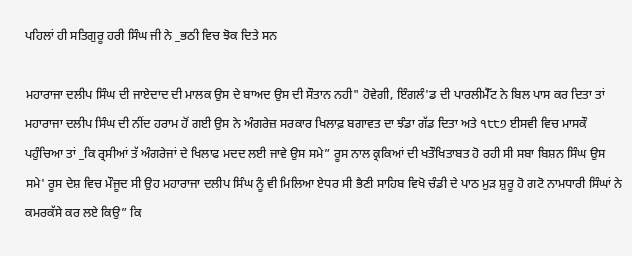ਪਹਿਲਾਂ ਹੀ ਸਤਿਗੁਰੂ ਹਰੀ ਸਿੰਘ ਜੀ ਨੇ _ਭਠੀ ਵਿਚ ਝੋਕ ਦਿਤੇ ਸਨ

ਮਹਾਰਾਜਾ ਦਲੀਪ ਸਿੰਘ ਦੀ ਜਾਏਦਾਦ ਦੀ ਮਾਲਕ ਉਸ ਦੇ ਬਾਅਦ ਉਸ ਦੀ ਸੌਤਾਨ ਨਹੀ" ਹੋਵੇਗੀ, ਇੰਗਲੰ'ਡ ਦੀ ਪਾਰਲੀਮੈੱਟ ਨੇ ਬਿਲ ਪਾਸ ਕਰ ਦਿਤਾ ਤਾਂ ਮਹਾਰਾਜਾ ਦਲੀਪ ਸਿੰਘ ਦੀ ਨੀਂਦ ਹਰਾਮ ਹੋਂ ਗਈ ਉਸ ਨੇ ਅੰਗਰੇਜ਼ ਸਰਕਾਰ ਖਿਲਾਫ਼ ਬਗਾਵਤ ਦਾ ਝੰਡਾ ਗੱਡ ਦਿਤਾ ਅਤੇ ੧੮੮੭ ਈਸਵੀ ਵਿਚ ਮਾਸਕੌ ਪਹੁੰਚਿਆ ਤਾਂ _ਕਿ ਰ੍ਰਸੀਆਂ ਤੱ ਅੰਗਰੇਜਾਂ ਦੇ ਖਿਲਾਫ ਮਦਦ ਲਈ ਜਾਵੇ ਉਸ ਸਮੇ” ਰੂਸ ਨਾਲ ਕ੍ਰਕਿਆਂ ਦੀ ਖਤੌਖਿਤਾਬਤ ਹੋ ਰਹੀ ਸੀ ਸਬਾ ਬਿਸ਼ਨ ਸਿੰਘ ਉਸ ਸਮੇ' ਰੂਸ ਦੇਸ਼ ਵਿਚ ਮੌਜੂਦ ਸੀ ਉਹ ਮਹਾਰਾਜਾ ਦਲੀਪ ਸਿੰਘ ਨੂੰ ਵੀ ਮਿਲਿਆ ਏਧਰ ਸੀ ਭੈਣੀ ਸਾਹਿਬ ਵਿਖੋ ਚੰਡੀ ਦੇ ਪਾਠ ਮੁੜ ਸ਼ੁਰੂ ਹੋ ਗਟੋ ਨਾਮਧਾਰੀ ਸਿੰਘਾਂ ਨੇ ਕਮਰਕੱਸੇ ਕਰ ਲਏ ਕਿਉ” ਕਿ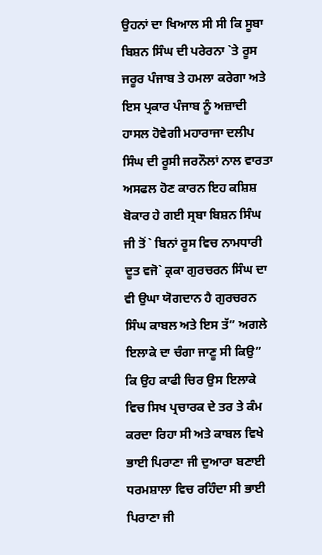ਉਹਨਾਂ ਦਾ ਖਿਆਲ ਸੀ ਸੀ ਕਿ ਸੂਬਾ ਬਿਸ਼ਨ ਸਿੰਘ ਦੀ ਪਰੇਰਨਾ `ਤੇ ਰੂਸ ਜਰੂਰ ਪੰਜਾਬ ਤੇ ਹਮਲਾ ਕਰੇਗਾ ਅਤੇ ਇਸ ਪ੍ਰਕਾਰ ਪੰਜਾਬ ਨੂੰ ਅਜ਼ਾਦੀ ਹਾਸਲ ਹੋਵੇਗੀ ਮਹਾਰਾਜਾ ਦਲੀਪ ਸਿੰਘ ਦੀ ਰੂਸੀ ਜਰਨੌਲਾਂ ਨਾਲ ਵਾਰਤਾ ਅਸਫਲ ਹੋਣ ਕਾਰਨ ਇਹ ਕਸ਼ਿਸ਼ ਬੋਕਾਰ ਹੇ ਗਈ ਸ੍ਰਬਾ ਬਿਸ਼ਨ ਸਿੰਘ ਜੀ ਤੋਂ` ਬਿਨਾਂ ਰੂਸ ਵਿਚ ਨਾਮਧਾਰੀ ਦੂਤ ਵਜੋ` ਕ੍ਰਕਾ ਗੁਰਚਰਨ ਸਿੰਘ ਦਾ ਵੀ ਉਘਾ ਯੋਗਦਾਨ ਹੈ ਗੁਰਚਰਨ ਸਿੰਘ ਕਾਬਲ ਅਤੇ ਇਸ ਤੱ” ਅਗਲੇ ਇਲਾਕੇ ਦਾ ਚੰਗਾ ਜਾਣੂ ਸੀ ਕਿਉ” ਕਿ ਉਹ ਕਾਫੀ ਚਿਰ ਉਸ ਇਲਾਕੇ ਵਿਚ ਸਿਖ ਪ੍ਰਚਾਰਕ ਦੇ ਤਰ ਤੇ ਕੰਮ ਕਰਦਾ ਰਿਹਾ ਸੀ ਅਤੇ ਕਾਬਲ ਵਿਖੇ ਭਾਈ ਪਿਰਾਣਾ ਜੀ ਦੁਆਰਾ ਬਣਾਈ ਧਰਮਸ਼ਾਲਾ ਵਿਚ ਰਹਿੰਦਾ ਸੀ ਭਾਈ ਪਿਰਾਣਾ ਜੀ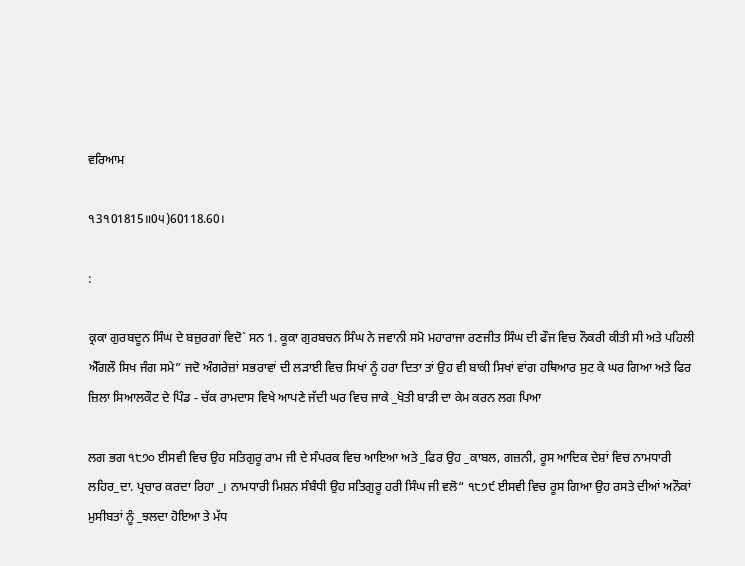ਵਰਿਆਮ

੧3੧01815॥0੫)60118.60।

:

ਕ੍ਰਕਾ ਗੁਰਬਦੂਨ ਸਿੰਘ ਦੇ ਬਜ਼ੁਰਗਾਂ ਵਿਦੋ` ਸਨ 1. ਕੂਕਾ ਗੁਰਬਚਨ ਸਿੰਘ ਨੇ ਜਵਾਨੀ ਸਮੋ ਮਹਾਰਾਜਾ ਰਣਜੀਤ ਸਿੰਘ ਦੀ ਫੌਜ ਵਿਚ ਨੌਕਰੀ ਕੀਤੀ ਸੀ ਅਤੇ ਪਹਿਲੀ ਐੱਗਲੌ ਸਿਖ ਜੰਗ ਸਮੇ” ਜਦੋ ਅੰਗਰੇਜ਼ਾਂ ਸਭਰਾਵਾਂ ਦੀ ਲੜਾਈ ਵਿਚ ਸਿਖਾਂ ਨੂੰ ਹਰਾ ਦਿਤਾ ਤਾਂ ਉਹ ਵੀ ਬਾਕੀ ਸਿਖਾਂ ਵਾਂਗ ਹਥਿਆਰ ਸੁਟ ਕੇ ਘਰ ਗਿਆ ਅਤੇ ਫਿਰ ਜ਼ਿਲਾ ਸਿਆਲਕੌਟ ਦੇ ਪਿੰਡ - ਚੱਕ ਰਾਮਦਾਸ ਵਿਖੇ ਆਪਣੇ ਜੱਦੀ ਘਰ ਵਿਚ ਜਾਕੇ _ਖੋਤੀ ਬਾੜੀ ਦਾ ਕੇਮ ਕਰਨ ਲਗ ਪਿਆ

ਲਗ ਭਗ ੧੮੭੦ ਈਸਵੀ ਵਿਚ ਉਹ ਸਤਿਗੁਰੂ ਰਾਮ ਜੀ ਦੇ ਸੰਪਰਕ ਵਿਚ ਆਇਆ ਅਤੇ _ਫਿਰ ਉਹ _ਕਾਬਲ, ਗਜ਼ਨੀ, ਰੂਸ ਆਦਿਕ ਦੇਸ਼ਾਂ ਵਿਚ ਨਾਮਧਾਰੀ ਲਹਿਰ_ਦਾ. ਪ੍ਰਚਾਰ ਕਰਦਾ ਰਿਹਾ _। ਨਾਮਧਾਰੀ ਮਿਸ਼ਨ ਸੰਬੰਧੀ ਉਹ ਸਤਿਗੁਰੂ ਹਰੀ ਸਿੰਘ ਜੀ ਵਲੋ“ ੧੮੭੯ ਈਸਵੀ ਵਿਚ ਰੂਸ ਗਿਆ ਉਹ ਰਸਤੇ ਦੀਆਂ ਅਨੌਕਾਂ ਮੁਸੀਬਤਾਂ ਨੂੰ _ਝਲਦਾ ਹੋਇਆ ਤੇ ਮੱਧ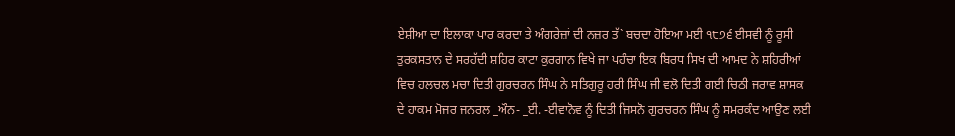ਏਸ਼ੀਆ ਦਾ ਇਲਾਕਾ ਪਾਰ ਕਰਦਾ ਤੇ ਅੰਗਰੇਜ਼ਾਂ ਦੀ ਨਜ਼ਰ ਤੱ` ਬਚਦਾ ਹੋਇਆ ਮਈ ੧੮੭੬ ਈਸਵੀ ਨੂੰ ਰੂਸੀ ਤੁਰਕਸਤਾਨ ਦੇ ਸਰਹੱਦੀ ਸ਼ਹਿਰ ਕਾਟਾ ਕੁਰਗਾਨ ਵਿਖੇ ਜਾ ਪਹੰਚਾ ਇਕ ਬਿਰਧ ਸਿਖ ਦੀ ਆਮਦ ਨੇ ਸ਼ਹਿਰੀਆਂ ਵਿਚ ਹਲਚਲ ਮਚਾ ਦਿਤੀ ਗੁਰਚਰਨ ਸਿੰਘ ਨੇ ਸਤਿਗੁਰੂ ਹਰੀ ਸਿੰਘ ਜੀ ਵਲੋ ਦਿਤੀ ਗਈ ਚਿਠੀ ਜਰਾਵ ਸ਼ਾਸਕ ਦੇ ਹਾਕਮ ਮੋਜਰ ਜਨਰਲ _ਔਨ- _ਈ. -ਈਵਾਨੋਵ ਨੂੰ ਦਿਤੀ ਜਿਸਨੋ ਗੁਰਚਰਨ ਸਿੰਘ ਨੂੰ ਸਮਰਕੰਦ ਆਉਣ ਲਈ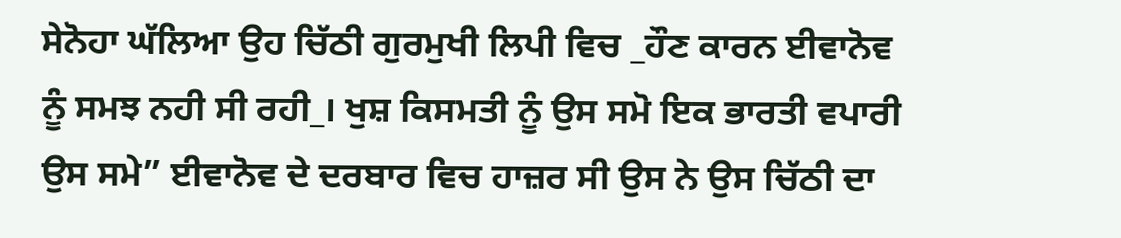ਸੇਨੋਹਾ ਘੱਲਿਆ ਉਹ ਚਿੱਠੀ ਗੁਰਮੁਖੀ ਲਿਪੀ ਵਿਚ _ਹੌਣ ਕਾਰਨ ਈਵਾਨੋਵ ਨੂੰ ਸਮਝ ਨਹੀ ਸੀ ਰਹੀ_। ਖੁਸ਼ ਕਿਸਮਤੀ ਨੂੰ ਉਸ ਸਮੋ ਇਕ ਭਾਰਤੀ ਵਪਾਰੀ ਉਸ ਸਮੇ” ਈਵਾਨੋਵ ਦੇ ਦਰਬਾਰ ਵਿਚ ਹਾਜ਼ਰ ਸੀ ਉਸ ਨੇ ਉਸ ਚਿੱਠੀ ਦਾ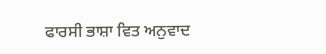ਫਾਰਸੀ ਭਾਸ਼ਾ ਵਿਤ ਅਨੁਵਾਦ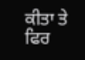ਕੀਤਾ ਤੇ ਫਿਰ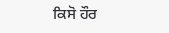ਕਿਸੋ ਹੌਰ